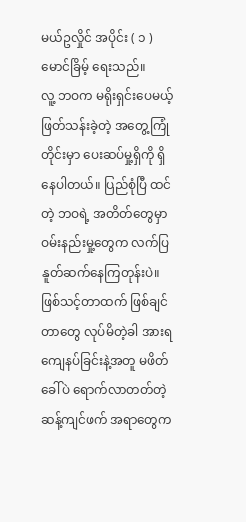မယ်ဥလှိုင် အပိုင်း ( ၁ )
မောင်ခြိမ့် ရေးသည်။
လူ့ ဘဝက မရိုးရှင်းပေမယ့် ဖြတ်သန်းခဲ့တဲ့ အတွေ့ကြုံတိုင်းမှာ ပေးဆပ်မှု့ရှိကို ရှိနေပါတယ်။ ပြည်စုံပြီ ထင်တဲ့ ဘဝရဲ့ အတိတ်တွေမှာ ဝမ်းနည်းမှု့တွေက လက်ပြ နူတ်ဆက်နေကြတုန်းပဲ။ဖြစ်သင့်တာထက် ဖြစ်ချင်တာတွေ လုပ်မိတဲ့ခါ အားရကျေနပ်ခြင်းနဲ့အတူ မဖိတ်ခေါ်ပဲ ရောက်လာတတ်တဲ့ ဆန့်ကျင်ဖက် အရာတွေက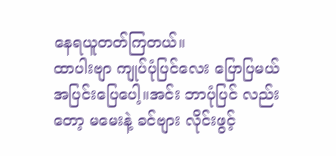နေရယူတတ်ကြတယ်။
ထာပါးဗျာ ကျုပ်ပုံပြင်လေး ပြောပြမယ် အပြင်းပြေပေါ့။အင်း ဘာပုံပြင် လည်းတော့ မမေးနဲ့ ခင်ဗျား လိုင်းဖွင့်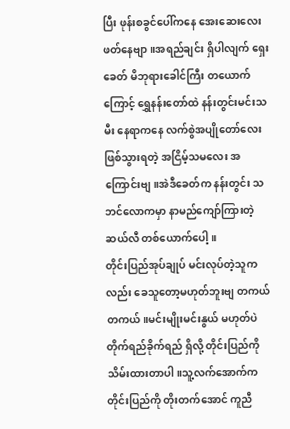ပြီး ဖုန်းစခွင်ပေါ်ကနေ အေးဆေးလေး ဖတ်နေဗျာ။အရည်ချင်း ရှိပါလျက် ရှေးခေတ် မိဘုရားခေါင်ကြီး တယောက်ကြောင့် ရွှေနန်းတော်ထဲ နန်းတွင်းမင်းသမီး နေရာကနေ လက်စွဲအပျိုတော်လေး ဖြစ်သွားရတဲ့ အငြိမ့်သမလေး အကြောင်းဗျ။အဲဒီခေတ်က နန်းတွင်း သဘင်လောကမှာ နာမည်ကျော်ကြားတဲ့ ဆယ်လီ တစ်ယောက်ပေါ့။
တိုင်းပြည်အုပ်ချုပ် မင်းလုပ်တဲ့သူကလည်း ခေသူတော့မဟုတ်ဘူးဗျ တကယ် တကယ်။မင်းမျိုးမင်းနွယ် မဟုတ်ပဲ တိုက်ရည်ခိုက်ရည် ရှိလို့ တိုင်းပြည်ကို သိမ်းထားတာပါ။သူ့လက်အောက်က တိုင်းပြည်ကို တိုးတက်အောင် ကူညီ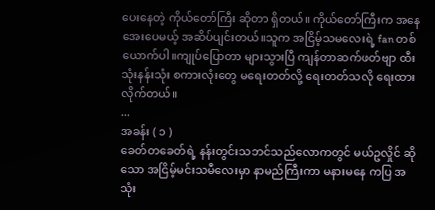ပေးနေတဲ့ ကိုယ်တော်ကြီး ဆိုတာ ရှိတယ်။ ကိုယ်တော်ကြီးက အနေအေးပေမယ့် အဆိပ်ပျင်းတယ်။သူက အငြိမ့်သမလေးရဲ့ fan တစ်ယောက်ပါ။ကျုပ်ပြောတာ များသွားပြီ ကျန်တာဆက်ဖတ်ဗျာ ထီးသုံးနန်းသုံး စကားလုံးတွေ မရေးတတ်လို့ ရေးတတ်သလို ရေးထားလိုက်တယ်။
...
အခန်း ( ၁ )
ခေတ်တခေတ်ရဲ့ နန်းတွင်းသဘင်သည်လောကတွင် မယ်ဥလှိုင် ဆိုသော အငြိမ့်မင်းသမီလေးမှာ နာမည်ကြီးကာ မနားမနေ ကပြ အသုံး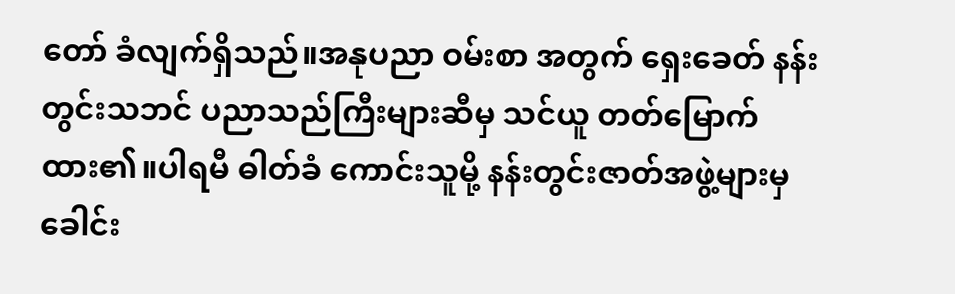တော် ခံလျက်ရှိသည်။အနုပညာ ဝမ်းစာ အတွက် ရှေးခေတ် နန်းတွင်းသဘင် ပညာသည်ကြီးများဆီမှ သင်ယူ တတ်မြောက်ထား၏။ပါရမီ ဓါတ်ခံ ကောင်းသူမို့ နန်းတွင်းဇာတ်အဖွဲ့များမှ ခေါင်း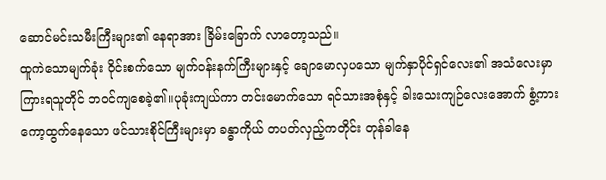ဆောင်မင်းသမီးကြီးများ၏ နေရာအား ခြိမ်းခြောက် လာတော့သည်။
ထူကဲသောမျက်ခုံး ဝိုင်းစက်သော မျက်ဝန်းနက်ကြီးများနှင့် ချောမောလှပသော မျက်နှာပိုင်ရှင်လေး၏ အသံလေးမှာ ကြားရသူတိုင် ဘဝင်ကျစေခဲ့၏။ပုခုံးကျယ်ကာ တင်းမောက်သော ရင်သားအစုံနှင့် ခါးသေးကျဉ်လေးအောက် စွံ့ကားကော့ထွက်နေသော ဖင်သားစိုင်ကြီးများမှာ ခန္ဓာကိုယ် တပတ်လှည့်ကတိုင်း တုန်ခါနေ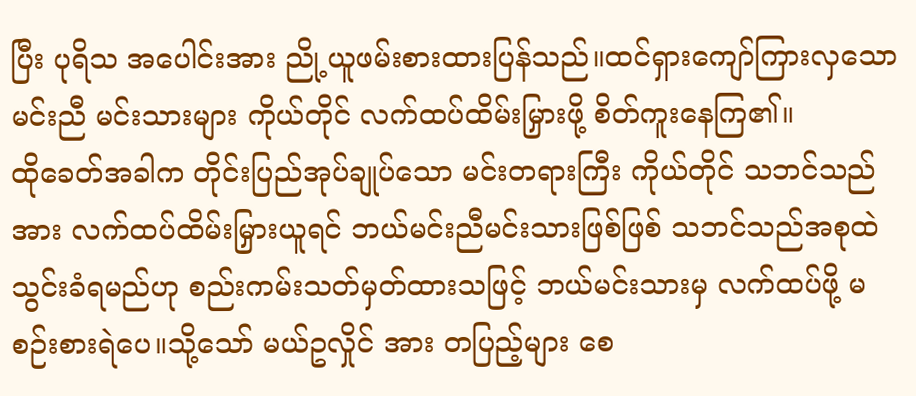ပြီး ပုရိသ အပေါင်းအား ညို့ယူဖမ်းစားထားပြန်သည်။ထင်ရှားကျော်ကြားလှသော မင်းညီ မင်းသားများ ကိုယ်တိုင် လက်ထပ်ထိမ်းမြှားဖို့ စိတ်ကူးနေကြ၏။
ထိုခေတ်အခါက တိုင်းပြည်အုပ်ချုပ်သော မင်းတရားကြီး ကိုယ်တိုင် သဘင်သည်အား လက်ထပ်ထိမ်းမြှားယူရင် ဘယ်မင်းညီမင်းသားဖြစ်ဖြစ် သဘင်သည်အစုထဲ သွင်းခံရမည်ဟု စည်းကမ်းသတ်မှတ်ထားသဖြင့် ဘယ်မင်းသားမှ လက်ထပ်ဖို့ မစဉ်းစားရဲပေ။သို့သော် မယ်ဥလှိုင် အား တပြည့်များ စေ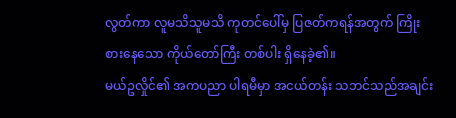လွတ်ကာ လူမသိသူမသိ ကုတင်ပေါ်မှ ပြဇတ်ကရန်အတွက် ကြိုးစားနေသော ကိုယ်တော်ကြီး တစ်ပါး ရှိနေခဲ့၏။
မယ်ဥလှိုင်၏ အကပညာ ပါရမီမှာ အငယ်တန်း သဘင်သည်အချင်း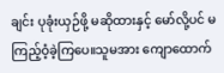ချင်း ပုခုံးယှဉ်ဖို့ မဆိုထားနှင့် မော်လို့ပင် မကြည့်ဝံ့ခဲ့ကြပေ။သူမအား ကျောထောက်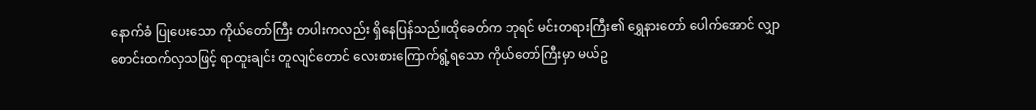နောက်ခံ ပြုပေးသော ကိုယ်တော်ကြီး တပါးကလည်း ရှိနေပြန်သည်။ထိုခေတ်က ဘုရင် မင်းတရားကြီး၏ ရွှေနားတော် ပေါက်အောင် လျှာစောင်းထက်လှသဖြင့် ရာထူးချင်း တူလျင်တောင် လေးစားကြောက်ရွံ့ရသော ကိုယ်တော်ကြီးမှာ မယ်ဥ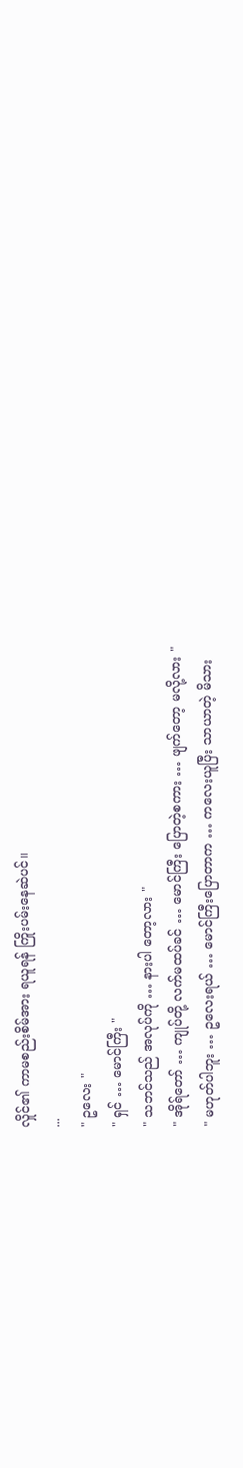လှိုင်၏ ကာမစည်းစိမ်အား ရယူရန် ကြိုးပမ်းနေဆဲပင်။
...
" ဥလေး "
" ရှင် … မောင်ကြီး "
" သဘင်သည် အလုပ်ကို … နားပါ တော့လား "
" အိုရ်တော် … ကျုပ်တို့ လက်မထပ်ခင် … မောင်ကြီး ပြောတဲ့စကား … ဖျက်တော့ မလို့လား "
" မဟုတ်ပါဘူး … ဥလေးရယ် … မောင်ကြီးပြောတာက … ကလေးယူပြီး သာယာတဲ့ မိသား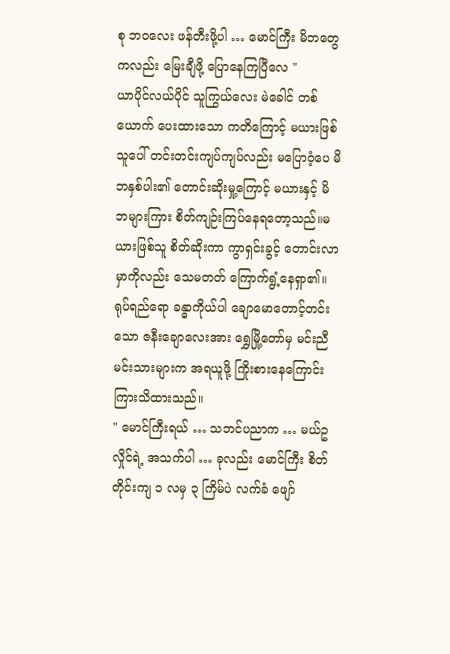စု ဘဝလေး ဖန်တီးဖို့ပါ … မောင်ကြီး မိဘတွေကလည်း မြေးချီဖို့ ပြောနေကြပြီလေ "
ယာပိုင်လယ်ပိုင် သူကြွယ်လေး မဲခေါင် တစ်ယောက် ပေးထားသော ကတိကြောင့် မယားဖြစ်သူပေါ် တင်းတင်းကျပ်ကျပ်လည်း မပြောဝံ့ပေ မိဘနှစ်ပါး၏ တောင်းဆိုးမှု့ကြောင့် မယားနှင့် မိဘများကြား စိတ်ကျဉ်းကြပ်နေရတော့သည်။မယားဖြစ်သူ စိတ်ဆိုးကာ ကွာရှင်းခွင့် တောင်းလာမှာကိုလည်း သေမတတ် ကြောက်ရွံ့နေရှာ၏။ရုပ်ရည်ရော ခန္ဓာကိုယ်ပါ ချောမောတောင့်တင်းသော ဇနီးချောလေးအား ရွှေမြို့တော်မှ မင်းညီမင်းသားများက အရယူဖို့ ကြိုးစားနေကြောင်း ကြားသိထားသည်။
" မောင်ကြီးရယ် … သဘင်ပညာက … မယ်ဥလှိုင်ရဲ့ အသက်ပါ … ခုလည်း မောင်ကြီး စိတ်တိုင်းကျ ၁ လမှ ၃ ကြိမ်ပဲ လက်ခံ ဖျော်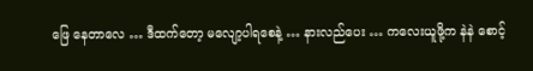ဖြေ နေတာလေ … ဒီထက်တော့ မလျော့ပါရစေနဲ့ … နားလည်ပေး … ကလေးယူဖို့က နဲနဲ စောင့်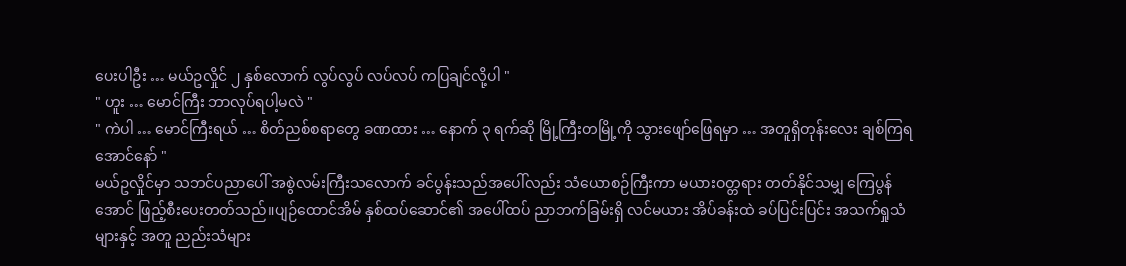ပေးပါဦး … မယ်ဥလှိုင် ၂ နှစ်လောက် လွပ်လွပ် လပ်လပ် ကပြချင်လို့ပါ "
" ဟူး … မောင်ကြီး ဘာလုပ်ရပါ့မလဲ "
" ကဲပါ … မောင်ကြီးရယ် … စိတ်ညစ်စရာတွေ ခဏထား … နောက် ၃ ရက်ဆို မြို့ကြီးတမြို့ကို သွားဖျော်ဖြေရမှာ … အတူရှိတုန်းလေး ချစ်ကြရအောင်နော် "
မယ်ဥလှိုင်မှာ သဘင်ပညာပေါ် အစွဲလမ်းကြီးသလောက် ခင်ပွန်းသည်အပေါ်လည်း သံယောစဉ်ကြီးကာ မယားဝတ္တရား တတ်နိုင်သမျှ ကြေပွန်အောင် ဖြည့်စီးပေးတတ်သည်။ပျဉ်ထောင်အိမ် နှစ်ထပ်ဆောင်၏ အပေါ်ထပ် ညာဘက်ခြမ်းရှိ လင်မယား အိပ်ခန်းထဲ ခပ်ပြင်းပြင်း အသက်ရှုသံ များနှင့် အတူ ညည်းသံများ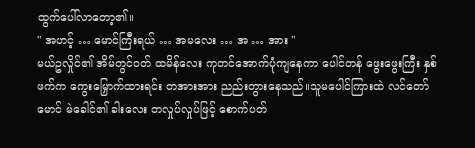ထွက်ပေါ်လာတော့၏။
" အဟင့် … မောင်ကြီးရယ် … အမလေး … အ … အား "
မယ်ဥလှိုင်၏ အိမ်တွင်ဝတ် ထမိန်လေး ကုတင်အောက်ပုံကျနေကာ ပေါင်တန် ဖွေးဖွေးကြီး နှစ်ဖက်က ကွေးမြှောက်ထားရင်း တအားအား ညည်းတွားနေသည်။သူမပေါင်ကြားထဲ လင်တော်မောင် မဲခေါင်၏ ခါးလေး တလှုပ်လှုပ်ဖြင့် စောက်ပတ်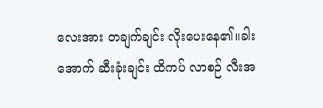လေးအား တချက်ချင်း လိုးပေးနေ၏။ခါးအောက် ဆီးခုံးချင်း ထိကပ် လာစဉ် လီးအ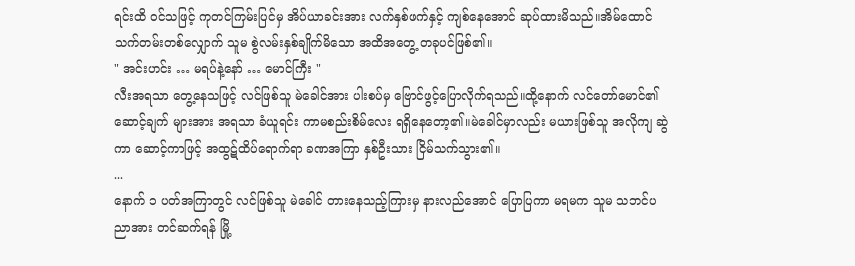ရင်းထိ ဝင်သဖြင့် ကုတင်ကြမ်းပြင်မှ အိပ်ယာခင်းအား လက်နှစ်ဖက်နှင့် ကျစ်နေအောင် ဆုပ်ထားမိသည်။အိမ်ထောင် သက်တမ်းတစ်လျှောက် သူမ စွဲလမ်းနှစ်ချိုက်မိသော အထိအတွေ့ တခုပင်ဖြစ်၏။
" အင်းဟင်း … မရပ်နဲ့နော် … မောင်ကြီး "
လီးအရသာ တွေ့နေသဖြင့် လင်ဖြစ်သူ မဲခေါင်အား ပါးစပ်မှ ဗြောင်ဖွင့်ပြောလိုက်ရသည်။ထို့နောက် လင်တော်မောင်၏ ဆောင့်ချက် များအား အရသာ ခံယူရင်း ကာမစည်းစိမ်လေး ရရှိနေတော့၏။မဲခေါင်မှာလည်း မယားဖြစ်သူ အလိုကျ ဆွဲကာ ဆောင့်ကာဖြင့် အထွဋ်ထိပ်ရောက်ရာ ခဏအကြာ နှစ်ဦးသား ငြိမ်သက်သွား၏။
...
နောက် ၁ ပတ်အကြာတွင် လင်ဖြစ်သူ မဲခေါင် တားနေသည့်ကြားမှ နားလည်အောင် ပြောပြကာ မရမက သူမ သဘင်ပညာအား တင်ဆက်ရန် မြို့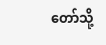တော်သို့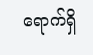ရောက်ရှိ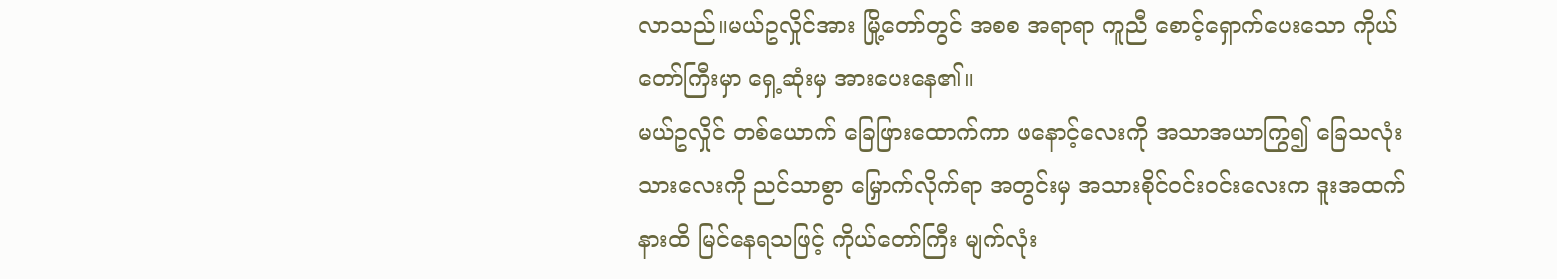လာသည်။မယ်ဥလှိုင်အား မြို့တော်တွင် အစစ အရာရာ ကူညီ စောင့်ရှောက်ပေးသော ကိုယ်တော်ကြီးမှာ ရှေ့ဆုံးမှ အားပေးနေ၏။
မယ်ဥလှိုင် တစ်ယောက် ခြေဖြားထောက်ကာ ဖနောင့်လေးကို အသာအယာကြွ၍ ခြေသလုံးသားလေးကို ညင်သာစွာ မြှောက်လိုက်ရာ အတွင်းမှ အသားစိုင်ဝင်းဝင်းလေးက ဒူးအထက်နားထိ မြင်နေရသဖြင့် ကိုယ်တော်ကြီး မျက်လုံး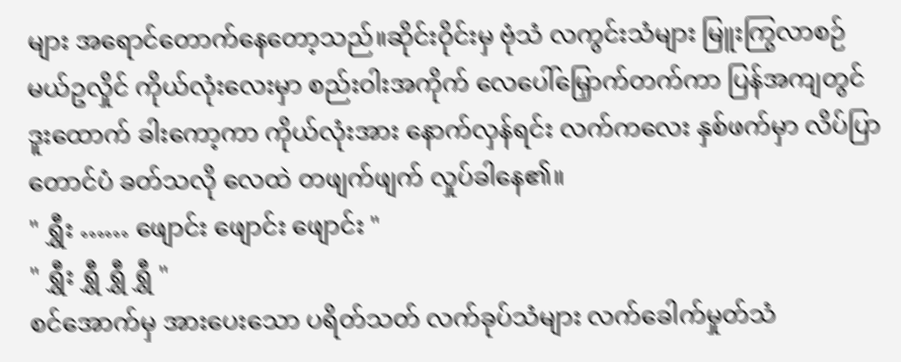များ အရောင်တောက်နေတော့သည်။ဆိုင်းဝိုင်းမှ ဗုံသံ လကွင်းသံများ မြူးကြွလာစဉ် မယ်ဥလှိုင် ကိုယ်လုံးလေးမှာ စည်းဝါးအကိုက် လေပေါ်မြှောက်တက်ကာ ပြန်အကျတွင် ဒူးထောက် ခါးကော့ကာ ကိုယ်လုံးအား နောက်လှန်ရင်း လက်ကလေး နှစ်ဖက်မှာ လိပ်ပြာတောင်ပံ ခတ်သလို လေထဲ တဖျက်ဖျက် လှုပ်ခါနေ၏။
" ရွှီး …… ဖျောင်း ဖျောင်း ဖျောင်း "
" ရွှီး ရွှီ ရွှီ ရွှီ "
စင်အောက်မှ အားပေးသော ပရိတ်သတ် လက်ခုပ်သံများ လက်ခေါက်မှုတ်သံ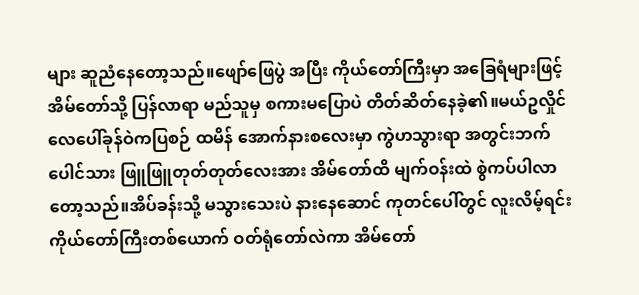များ ဆူညံနေတော့သည်။ဖျော်ဖြေပွဲ အပြီး ကိုယ်တော်ကြီးမှာ အခြေရံများဖြင့် အိမ်တော်သို့ ပြန်လာရာ မည်သူမှ စကားမပြောပဲ တိတ်ဆိတ်နေခဲ့၏။မယ်ဥလှိုင် လေပေါ်ခုန်ဝဲကပြစဉ် ထမိန် အောက်နားစလေးမှာ ကွဲဟသွားရာ အတွင်းဘက် ပေါင်သား ဖြူဖြူတုတ်တုတ်လေးအား အိမ်တော်ထိ မျက်ဝန်းထဲ စွဲကပ်ပါလာတော့သည်။အိပ်ခန်းသို့ မသွားသေးပဲ နားနေဆောင် ကုတင်ပေါ်တွင် လူးလိမ့်ရင်း ကိုယ်တော်ကြီးတစ်ယောက် ဝတ်ရုံတော်လဲကာ အိမ်တော်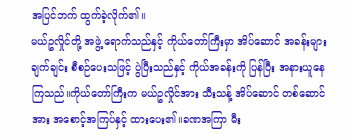အပြင်ဘက် ထွက်ခဲ့လိုက်၏။
မယ်ဥလှိုင်တို့ အဖွဲ့ ရောက်သည်နှင့် ကိုယ်တော်ကြီးမှာ အိပ်ဆောင် အခန်းများ ချက်ချင်း စီစဉ်ပေးသဖြင့် ပွဲပြီးသည်နှင့် ကိုယ်အခန်းကို ပြန်ပြီး အနားယူနေကြသည်။ကိုယ်တော်ကြီးက မယ်ဥလှိုင်အား သီးသန့် အိပ်ဆောင် တစ်ဆောင်အား အစောင့်အကြပ်နှင့် ထားပေး၏။ခဏအကြာ မီး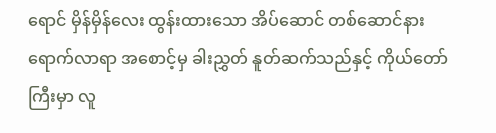ရောင် မှိန်မှိန်လေး ထွန်းထားသော အိပ်ဆောင် တစ်ဆောင်နား ရောက်လာရာ အစောင့်မှ ခါးညွှတ် နူတ်ဆက်သည်နှင့် ကိုယ်တော်ကြီးမှာ လူ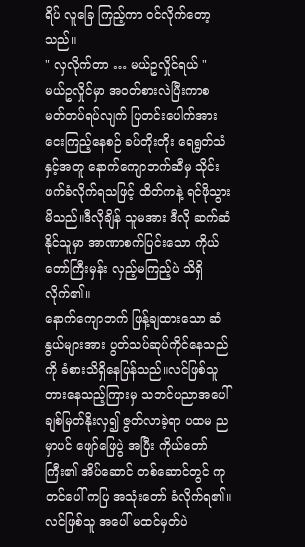ရိပ် လူခြေ ကြည့်ကာ ဝင်လိုက်တော့သည်။
" လှလိုက်တာ … မယ်ဥလှိုင်ရယ် "
မယ်ဥလှိုင်မှာ အဝတ်စားလဲပြီးကာစ မတ်တပ်ရပ်လျက် ပြတင်းပေါက်အား ငေးကြည့်နေစဉ် ခပ်တိုးတိုး ရေရွတ်သံနှင့်အတူ နောက်ကျောဘက်ဆီမှ သိုင်းဖက်ခံလိုက်ရသဖြင့် ထိတ်ကနဲ့ ရင်ဖိုသွားမိသည်။ဒီလိုချိန် သူမအား ဒီလို ဆက်ဆံနိုင်သူမှာ အာဏာစက်ပြင်းသော ကိုယ်တော်ကြီးမှန်း လှည့်မကြည့်ပဲ သိရှိလိုက်၏။
နောက်ကျောဘက် ဖြန့်ချထားသော ဆံနွယ်များအား ပွတ်သပ်ဆုပ်ကိုင်နေသည်ကို ခံစားသိရှိနေပြန်သည်။လင်ဖြစ်သူ တားနေသည့်ကြားမှ သဘင်ပညာအပေါ် ချစ်မြတ်နိုးလှ၍ ဇွတ်လာခဲ့ရာ ပထမ ညမှာပင် ဖျော်ဖြေပွဲ အပြီး ကိုယ်တော်ကြီး၏ အိပ်ဆောင် တစ်ဆောင်တွင် ကုတင်ပေါ် ကပြ အသုံးတော် ခံလိုက်ရ၏။လင်ဖြစ်သူ အပေါ် မထင်မှတ်ပဲ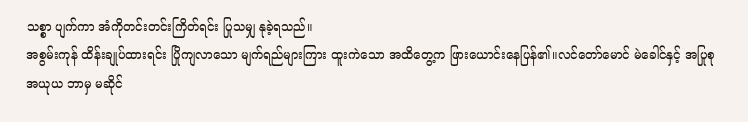သစ္စာ ပျက်ကာ အံကိုတင်းတင်းကြိတ်ရင်း ပြုသမျှ နုခဲ့ရသည်။
အစွမ်းကုန် ထိန်းချုပ်ထားရင်း ပြိုကျလာသော မျက်ရည်များကြား ထူးကဲသော အထိတွေ့က ဖြားယောင်းနေပြန်၏။လင်တော်မောင် မဲခေါင်နှင့် အပြုစု အယုယ ဘာမှ မဆိုင်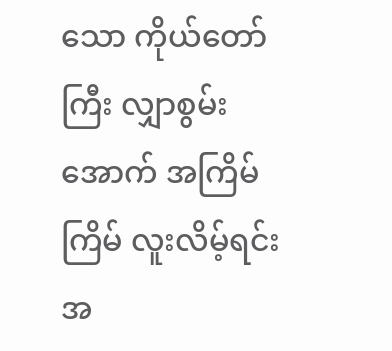သော ကိုယ်တော်ကြီး လျှာစွမ်းအောက် အကြိမ်ကြိမ် လူးလိမ့်ရင်း အ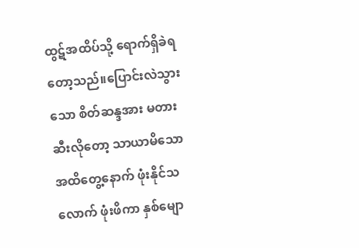ထွဋ်အထိပ်သို့ ရောက်ရှိခဲရတော့သည်။ပြောင်းလဲသွားသော စိတ်ဆန္ဒအား မတားဆီးလိုတော့ သာယာမိသော အထိတွေ့နောက် ဖုံးနိုင်သလောက် ဖုံးဖိကာ နှစ်မျော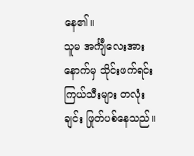နေ၏။
သူမ အင်္ကျီလေးအား နောက်မှ သိုင်းဖက်ရင်း ကြယ်သီးများ တလုံးချင်း ဖြုတ်ပစ်နေသည်။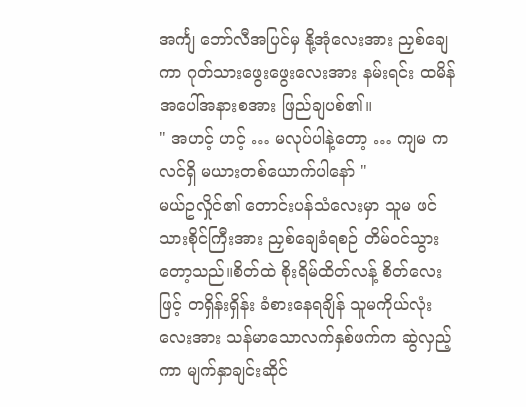အင်္ကျ ဘော်လီအပြင်မှ နို့အုံလေးအား ညှစ်ချေကာ ဂုတ်သားဖွေးဖွေးလေးအား နမ်းရင်း ထမိန်အပေါ်အနားစအား ဖြည်ချပစ်၏။
" အဟင့် ဟင့် … မလုပ်ပါနဲ့တော့ … ကျမ က လင်ရှိ မယားတစ်ယောက်ပါနော် "
မယ်ဥလှိုင်၏ တောင်းပန်သံလေးမှာ သူမ ဖင်သားစိုင်ကြီးအား ညှစ်ချေခံရစဉ် တိမ်ဝင်သွားတော့သည်။စိတ်ထဲ စိုးရိမ်ထိတ်လန့် စိတ်လေးဖြင့် တရှိန်းရှိန်း ခံစားနေရချိန် သူမကိုယ်လုံးလေးအား သန်မာသောလက်နှစ်ဖက်က ဆွဲလှည့်ကာ မျက်နှာချင်းဆိုင်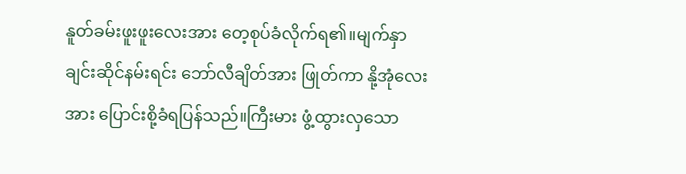နူတ်ခမ်းဖူးဖူးလေးအား တေ့စုပ်ခံလိုက်ရ၏။မျက်နှာချင်းဆိုင်နမ်းရင်း ဘော်လီချိတ်အား ဖြုတ်ကာ နို့အုံလေးအား ပြောင်းစို့ခံရပြန်သည်။ကြီးမား ဖွံ့ထွားလှသော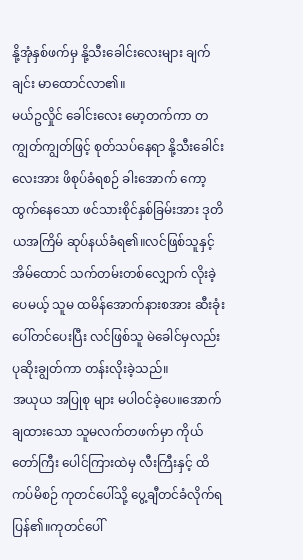နို့အုံနှစ်ဖက်မှ နို့သီးခေါင်းလေးများ ချက်ချင်း မာထောင်လာ၏။
မယ်ဥလှိုင် ခေါင်းလေး မော့တက်ကာ တကျွတ်ကျွတ်ဖြင့် စုတ်သပ်နေရာ နို့သီးခေါင်းလေးအား ဖိစုပ်ခံရစဉ် ခါးအောက် ကော့ထွက်နေသော ဖင်သားစိုင်နှစ်ခြမ်းအား ဒုတိယအကြိမ် ဆုပ်နယ်ခံရ၏။လင်ဖြစ်သူနှင့် အိမ်ထောင် သက်တမ်းတစ်လျှောက် လိုးခဲ့ပေမယ့် သူမ ထမိန်အောက်နားစအား ဆီးခုံးပေါ်တင်ပေးပြီး လင်ဖြစ်သူ မဲခေါင်မှလည်း ပုဆိုးချွတ်ကာ တန်းလိုးခဲ့သည်။
အယုယ အပြုစု များ မပါဝင်ခဲ့ပေ။အောက်ချထားသော သူမလက်တဖက်မှာ ကိုယ်တော်ကြီး ပေါင်ကြားထဲမှ လီးကြီးနှင့် ထိကပ်မိစဉ် ကုတင်ပေါ်သို့ ပွေ့ချီတင်ခံလိုက်ရပြန်၏။ကုတင်ပေါ်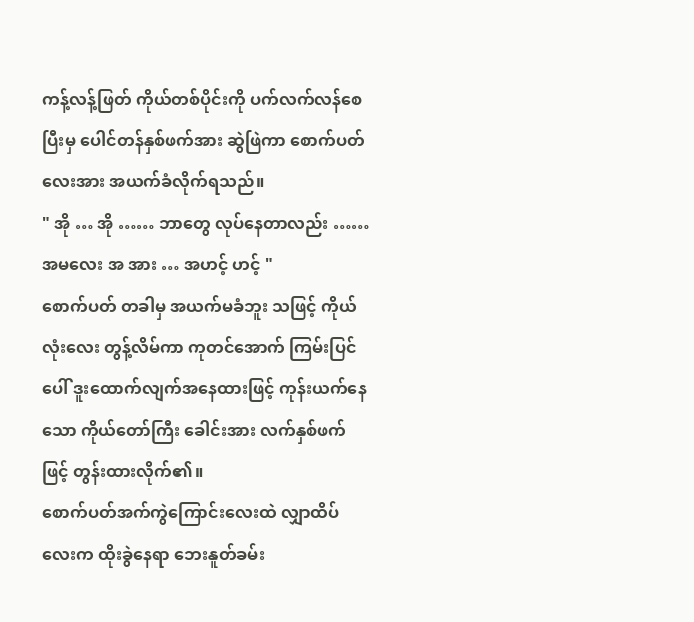ကန့်လန့်ဖြတ် ကိုယ်တစ်ပိုင်းကို ပက်လက်လန်စေပြီးမှ ပေါင်တန်နှစ်ဖက်အား ဆွဲဖြဲကာ စောက်ပတ်လေးအား အယက်ခံလိုက်ရသည်။
" အို … အို …… ဘာတွေ လုပ်နေတာလည်း …… အမလေး အ အား … အဟင့် ဟင့် "
စောက်ပတ် တခါမှ အယက်မခံဘူး သဖြင့် ကိုယ်လုံးလေး တွန့်လိမ်ကာ ကုတင်အောက် ကြမ်းပြင်ပေါ် ဒူးထောက်လျက်အနေထားဖြင့် ကုန်းယက်နေသော ကိုယ်တော်ကြီး ခေါင်းအား လက်နှစ်ဖက်ဖြင့် တွန်းထားလိုက်၏။
စောက်ပတ်အက်ကွဲကြောင်းလေးထဲ လျှာထိပ်လေးက ထိုးခွဲနေရာ ဘေးနူတ်ခမ်း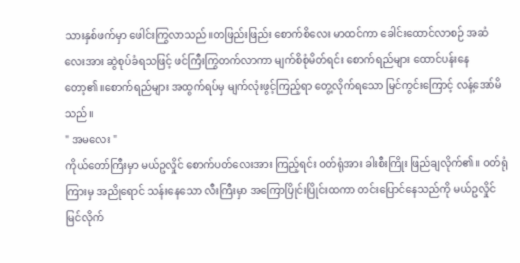သားနှစ်ဖက်မှာ ဖေါင်းကြွလာသည်။တဖြည်းဖြည်း စောက်စိလေး မာထင်ကာ ခေါင်းထောင်လာစဉ် အဆံလေးအား ဆွဲစုပ်ခံရသဖြင့် ဖင်ကြီးကြွတက်လာကာ မျက်စိစုံမိတ်ရင်း စောက်ရည်များ ထောင်ပန်းနေတော့၏။စောက်ရည်များ အထွက်ရပ်မှ မျက်လုံးဖွင့်ကြည့်ရာ တွေ့လိုက်ရသော မြင်ကွင်းကြောင့် လန့်အော်မိသည်။
" အမလေး "
ကိုယ်တော်ကြီးမှာ မယ်ဥလှိုင် စောက်ပတ်လေးအား ကြည့်ရင်း ဝတ်ရုံအား ခါးစီးကြိုး ဖြည်ချလိုက်၏။ ဝတ်ရုံကြားမှ အညိုရောင် သန်းနေသော လီးကြီးမှာ အကြောပြိုင်းပြိုင်းထကာ တင်းပြောင်နေသည်ကို မယ်ဥလှိုင် မြင်လိုက်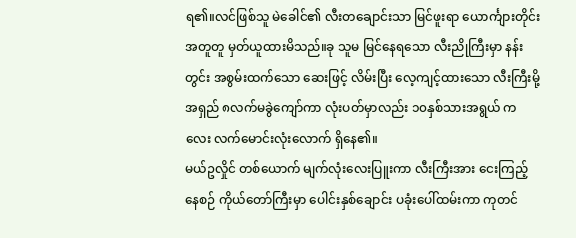ရ၏။လင်ဖြစ်သူ မဲခေါင်၏ လီးတချောင်းသာ မြင်ဖူးရာ ယောင်္ကျားတိုင်း အတူတူ မှတ်ယူထားမိသည်။ခု သူမ မြင်နေရသော လီးညိုကြီးမှာ နန်းတွင်း အစွမ်းထက်သော ဆေးဖြင့် လိမ်းပြီး လေ့ကျင့်ထားသော လီးကြီးမို့ အရှည် ၈လက်မခွဲကျော်ကာ လုံးပတ်မှာလည်း ၁၀နှစ်သားအရွယ် ကလေး လက်မောင်းလုံးလောက် ရှိနေ၏။
မယ်ဥလှိုင် တစ်ယောက် မျက်လုံးလေးပြူးကာ လီးကြီးအား ငေးကြည့်နေစဉ် ကိုယ်တော်ကြီးမှာ ပေါင်းနှစ်ချောင်း ပခုံးပေါ်ထမ်းကာ ကုတင်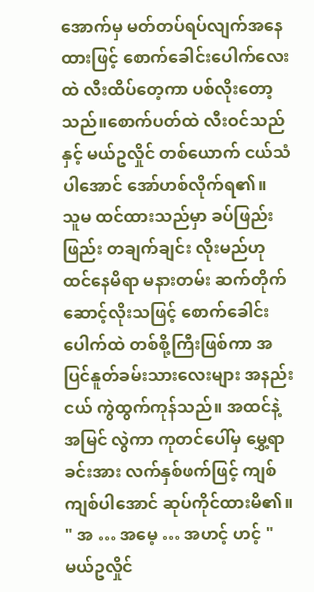အောက်မှ မတ်တပ်ရပ်လျက်အနေထားဖြင့် စောက်ခေါင်းပေါက်လေးထဲ လီးထိပ်တေ့ကာ ပစ်လိုးတော့သည်။စောက်ပတ်ထဲ လီးဝင်သည်နှင့် မယ်ဥလှိုင် တစ်ယောက် ငယ်သံပါအောင် အော်ဟစ်လိုက်ရ၏။
သူမ ထင်ထားသည်မှာ ခပ်ဖြည်းဖြည်း တချက်ချင်း လိုးမည်ဟု ထင်နေမိရာ မနားတမ်း ဆက်တိုက် ဆောင့်လိုးသဖြင့် စောက်ခေါင်းပေါက်ထဲ တစ်စို့ကြီးဖြစ်ကာ အပြင်နူတ်ခမ်းသားလေးများ အနည်းငယ် ကွဲထွက်ကုန်သည်။ အထင်နဲ့အမြင် လွဲကာ ကုတင်ပေါ်မှ မွှေ့ရာခင်းအား လက်နှစ်ဖက်ဖြင့် ကျစ်ကျစ်ပါအောင် ဆုပ်ကိုင်ထားမိ၏။
" အ … အမေ့ … အဟင့် ဟင့် "
မယ်ဥလှိုင်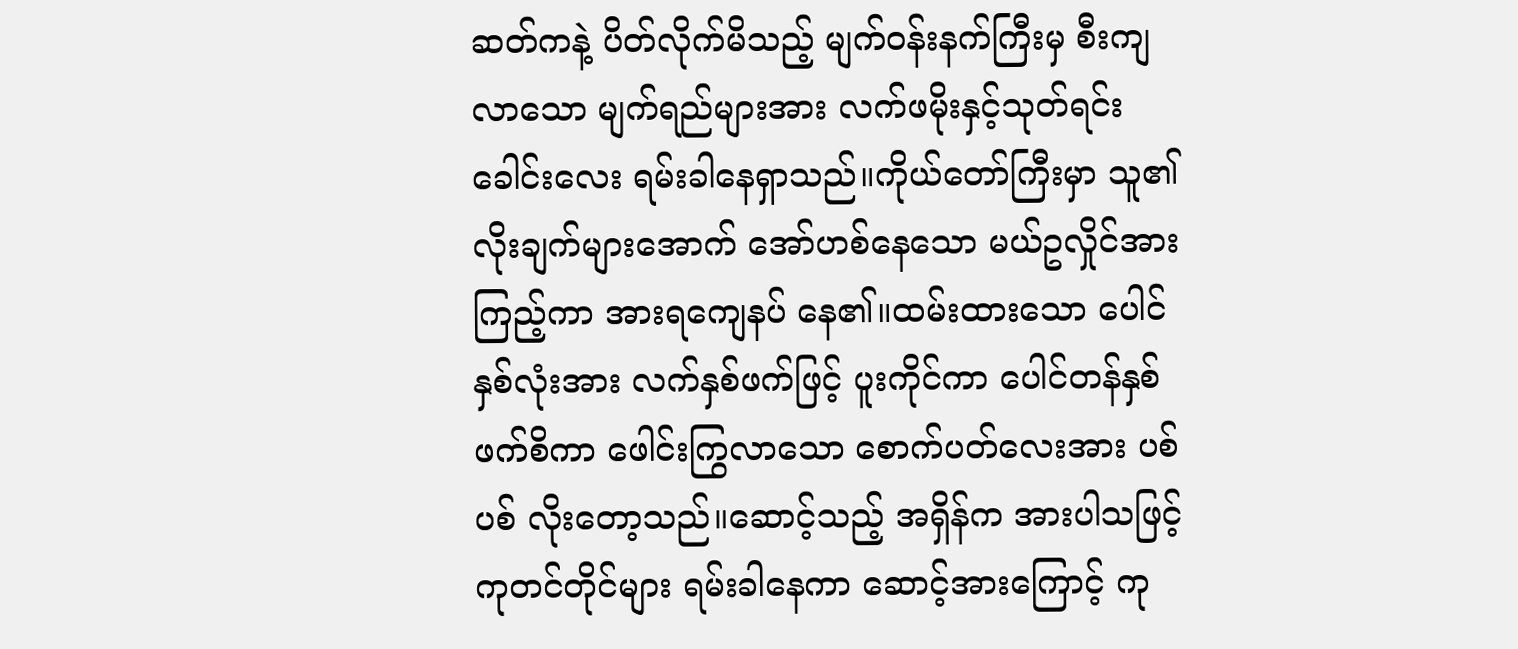ဆတ်ကနဲ့ ပိတ်လိုက်မိသည့် မျက်ဝန်းနက်ကြီးမှ စီးကျလာသော မျက်ရည်များအား လက်ဖမိုးနှင့်သုတ်ရင်း ခေါင်းလေး ရမ်းခါနေရှာသည်။ကိုယ်တော်ကြီးမှာ သူ၏ လိုးချက်များအောက် အော်ဟစ်နေသော မယ်ဥလှိုင်အား ကြည့်ကာ အားရကျေနပ် နေ၏။ထမ်းထားသော ပေါင်နှစ်လုံးအား လက်နှစ်ဖက်ဖြင့် ပူးကိုင်ကာ ပေါင်တန်နှစ်ဖက်စိကာ ဖေါင်းကြွလာသော စောက်ပတ်လေးအား ပစ်ပစ် လိုးတော့သည်။ဆောင့်သည့် အရှိန်က အားပါသဖြင့် ကုတင်တိုင်များ ရမ်းခါနေကာ ဆောင့်အားကြောင့် ကု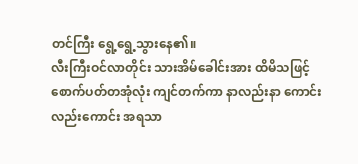တင်ကြီး ရွေ့ရွေ့သွားနေ၏။
လီးကြီးဝင်လာတိုင်း သားအိမ်ခေါင်းအား ထိမိသဖြင့် စောက်ပတ်တအုံလုံး ကျင်တက်ကာ နာလည်းနာ ကောင်းလည်းကောင်း အရသာ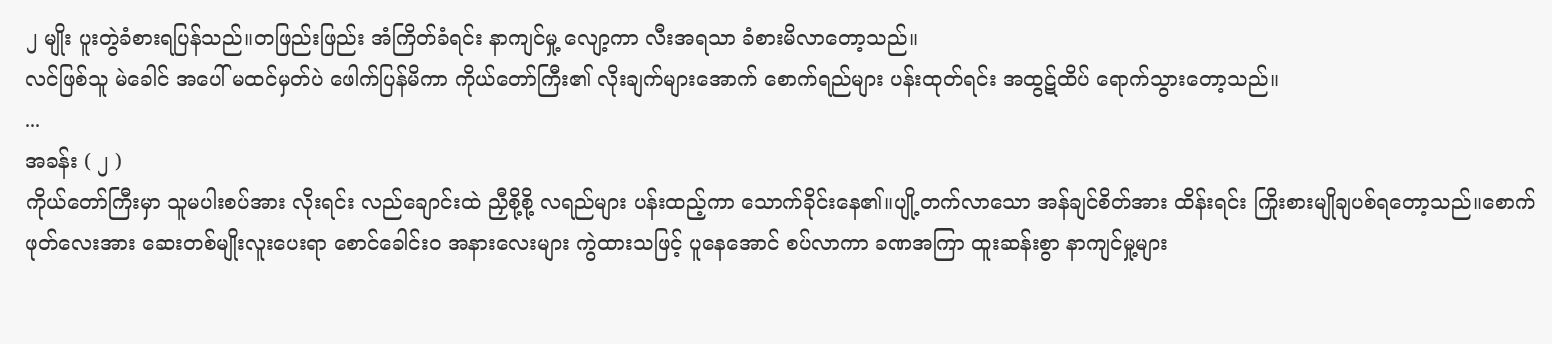၂ မျိုး ပူးတွဲခံစားရပြန်သည်။တဖြည်းဖြည်း အံကြိတ်ခံရင်း နာကျင်မှု့ လျော့ကာ လီးအရသာ ခံစားမိလာတော့သည်။
လင်ဖြစ်သူ မဲခေါင် အပေါ် မထင်မှတ်ပဲ ဖေါက်ပြန်မိကာ ကိုယ်တော်ကြီး၏ လိုးချက်များအောက် စောက်ရည်များ ပန်းထုတ်ရင်း အထွဋ်ထိပ် ရောက်သွားတော့သည်။
...
အခန်း ( ၂ )
ကိုယ်တော်ကြီးမှာ သူမပါးစပ်အား လိုးရင်း လည်ချောင်းထဲ ညှီစို့စို့ လရည်များ ပန်းထည့်ကာ သောက်ခိုင်းနေ၏။ပျို့တက်လာသော အန်ချင်စိတ်အား ထိန်းရင်း ကြိုးစားမျိုချပစ်ရတော့သည်။စောက်ဖုတ်လေးအား ဆေးတစ်မျိုးလူးပေးရာ စောင်ခေါင်းဝ အနားလေးများ ကွဲထားသဖြင့် ပူနေအောင် စပ်လာကာ ခဏအကြာ ထူးဆန်းစွာ နာကျင်မှု့များ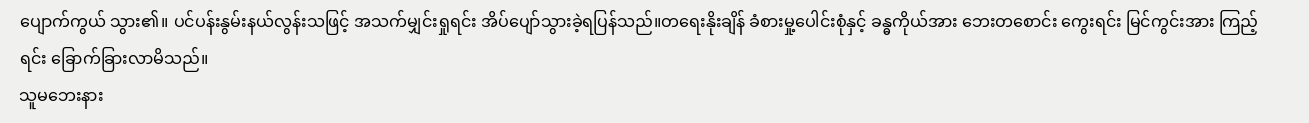ပျောက်ကွယ် သွား၏။ ပင်ပန်းနွမ်းနယ်လွန်းသဖြင့် အသက်မျှင်းရှုရင်း အိပ်ပျော်သွားခဲ့ရပြန်သည်။တရေးနိုးချိန် ခံစားမှု့ပေါင်းစုံနှင့် ခန္ဓကိုယ်အား ဘေးတစောင်း ကွေးရင်း မြင်ကွင်းအား ကြည့်ရင်း ခြောက်ခြားလာမိသည်။
သူမဘေးနား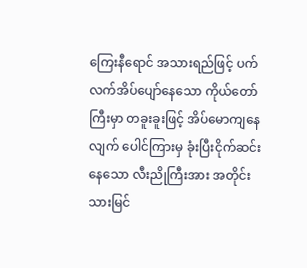ကြေးနီရောင် အသားရည်ဖြင့် ပက်လက်အိပ်ပျော်နေသော ကိုယ်တော်ကြီးမှာ တခူးခူးဖြင့် အိပ်မောကျနေလျက် ပေါင်ကြားမှ ခုံးပြီးငိုက်ဆင်းနေသော လီးညိုကြီးအား အတိုင်းသားမြင်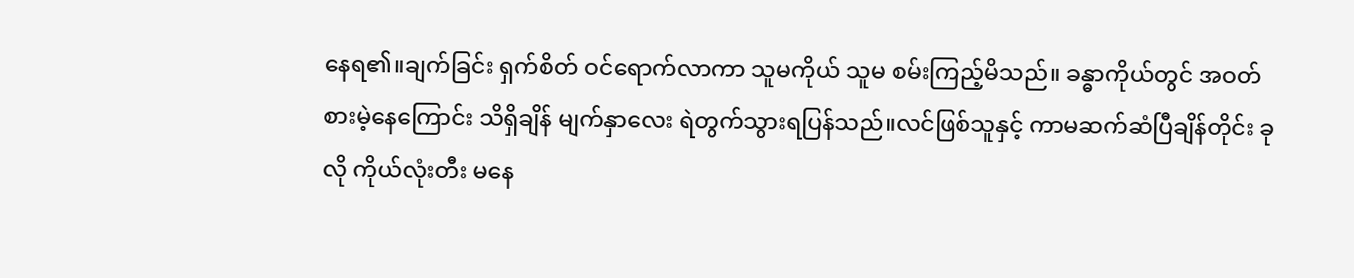နေရ၏။ချက်ခြင်း ရှက်စိတ် ဝင်ရောက်လာကာ သူမကိုယ် သူမ စမ်းကြည့်မိသည်။ ခန္ဓာကိုယ်တွင် အဝတ်စားမဲ့နေကြောင်း သိရှိချိန် မျက်နှာလေး ရဲတွက်သွားရပြန်သည်။လင်ဖြစ်သူနှင့် ကာမဆက်ဆံပြီချိန်တိုင်း ခုလို ကိုယ်လုံးတီး မနေ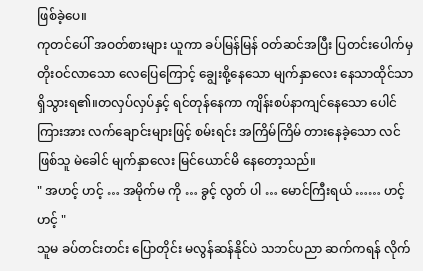ဖြစ်ခဲ့ပေ။
ကုတင်ပေါ် အဝတ်စားများ ယူကာ ခပ်မြန်မြန် ဝတ်ဆင်အပြီး ပြတင်းပေါက်မှ တိုးဝင်လာသော လေပြေကြောင့် ချွေးစို့နေသော မျက်နှာလေး နေသာထိုင်သာ ရှိသွားရ၏။တလှပ်လှပ်နှင့် ရင်တုန်နေကာ ကျိန်းစပ်နာကျင်နေသော ပေါင်ကြားအား လက်ချောင်းများဖြင့် စမ်းရင်း အကြိမ်ကြိမ် တားနေခဲ့သော လင်ဖြစ်သူ မဲခေါင် မျက်နှာလေး မြင်ယောင်မိ နေတော့သည်။
" အဟင့် ဟင့် … အမိုက်မ ကို … ခွင့် လွတ် ပါ … မောင်ကြီးရယ် …… ဟင့် ဟင့် "
သူမ ခပ်တင်းတင်း ပြောတိုင်း မလွန်ဆန်နိုင်ပဲ သဘင်ပညာ ဆက်ကရန် လိုက်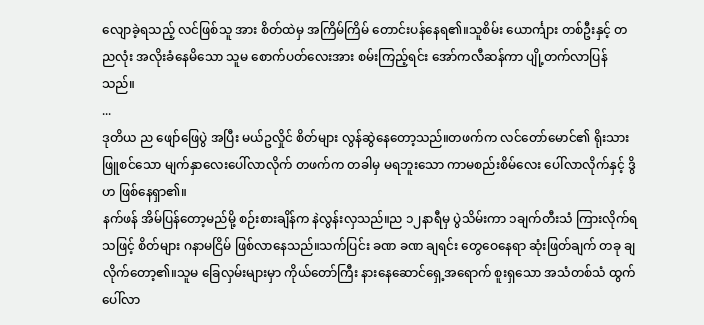လျောခဲ့ရသည့် လင်ဖြစ်သူ အား စိတ်ထဲမှ အကြိမ်ကြိမ် တောင်းပန်နေရ၏။သူစိမ်း ယောင်္ကျား တစ်ဦးနှင့် တညလုံး အလိုးခံနေမိသော သူမ စောက်ပတ်လေးအား စမ်းကြည့်ရင်း အော်ကလီဆန်ကာ ပျို့တက်လာပြန်သည်။
...
ဒုတိယ ည ဖျော်ဖြေပွဲ အပြီး မယ်ဥလှိုင် စိတ်များ လွန်ဆွဲနေတော့သည်။တဖက်က လင်တော်မောင်၏ ရိုးသားဖြူစင်သော မျက်နှာလေးပေါ်လာလိုက် တဖက်က တခါမှ မရဘူးသော ကာမစည်းစိမ်လေး ပေါ်လာလိုက်နှင့် ဒွိဟ ဖြစ်နေရှာ၏။
နက်ဖန် အိမ်ပြန်တော့မည်မို့ စဉ်းစားချိန်က နဲလွန်းလှသည်။ည ၁၂နာရီမှ ပွဲသိမ်းကာ ၁ချက်တီးသံ ကြားလိုက်ရသဖြင့် စိတ်များ ဂနာမငြိမ် ဖြစ်လာနေသည်။သက်ပြင်း ခဏ ခဏ ချရင်း တွေဝေနေရာ ဆုံးဖြတ်ချက် တခု ချလိုက်တော့၏။သူမ ခြေလှမ်းများမှာ ကိုယ်တော်ကြီး နားနေဆောင်ရှေ့အရောက် စူးရှသော အသံတစ်သံ ထွက်ပေါ်လာ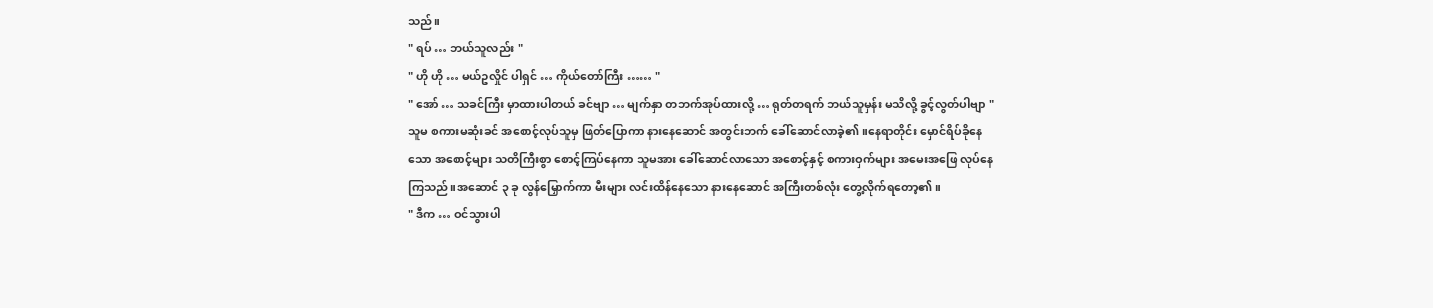သည်။
" ရပ် … ဘယ်သူလည်း "
" ဟို ဟို … မယ်ဥလှိုင် ပါရှင် … ကိုယ်တော်ကြီး …… "
" အော် … သခင်ကြီး မှာထားပါတယ် ခင်ဗျာ … မျက်နှာ တဘက်အုပ်ထားလို့ … ရုတ်တရက် ဘယ်သူမှန်း မသိလို့ ခွင့်လွတ်ပါဗျာ "
သူမ စကားမဆုံးခင် အစောင့်လုပ်သူမှ ဖြတ်ပြောကာ နားနေဆောင် အတွင်းဘက် ခေါ်ဆောင်လာခဲ့၏။နေရာတိုင်း မှောင်ရိပ်ခိုနေသော အစောင့်များ သတိကြီးစွာ စောင့်ကြပ်နေကာ သူမအား ခေါ်ဆောင်လာသော အစောင့်နှင့် စကားဝှက်များ အမေးအဖြေ လုပ်နေကြသည်။အဆောင် ၃ ခု လွန်မြှောက်ကာ မီးများ လင်းထိန်နေသော နားနေဆောင် အကြီးတစ်လုံး တွေ့လိုက်ရတော့၏။
" ဒီက … ဝင်သွားပါ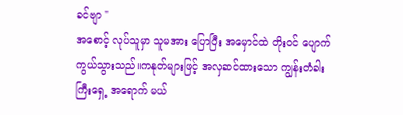ခင်ဗျာ "
အစောင့် လုပ်သူမှာ သူမအား ပြောပြီး အမှောင်ထဲ တိုးဝင် ပျောက်ကွယ်သွားသည်။ကနုတ်များဖြင့် အလှဆင်ထားသော ကျွန်းတံခါးကြီးရှေ့ အရောက် မယ်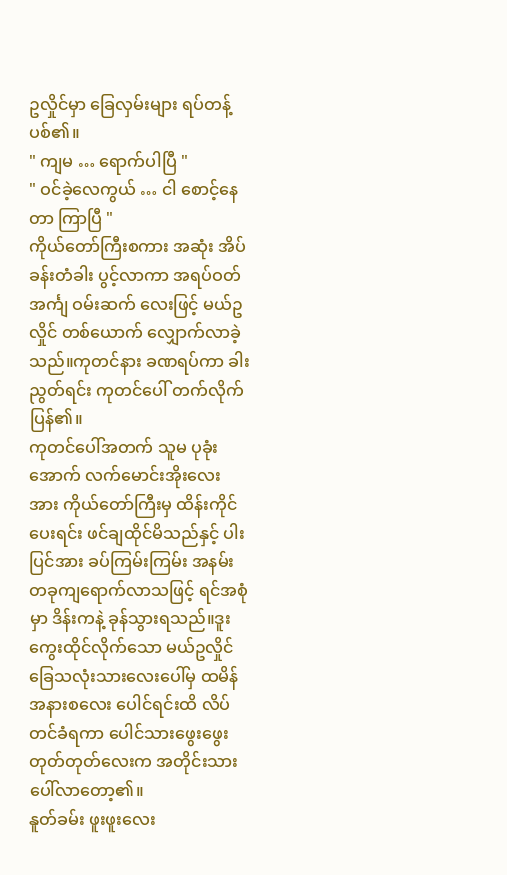ဥလှိုင်မှာ ခြေလှမ်းများ ရပ်တန့်ပစ်၏။
" ကျမ … ရောက်ပါပြီ "
" ဝင်ခဲ့လေကွယ် … ငါ စောင့်နေတာ ကြာပြီ "
ကိုယ်တော်ကြီးစကား အဆုံး အိပ်ခန်းတံခါး ပွင့်လာကာ အရပ်ဝတ် အင်္ကျ ဝမ်းဆက် လေးဖြင့် မယ်ဥလှိုင် တစ်ယောက် လျှောက်လာခဲ့သည်။ကုတင်နား ခဏရပ်ကာ ခါးညွတ်ရင်း ကုတင်ပေါ် တက်လိုက်ပြန်၏။
ကုတင်ပေါ်အတက် သူမ ပုခုံးအောက် လက်မောင်းအိုးလေးအား ကိုယ်တော်ကြီးမှ ထိန်းကိုင်ပေးရင်း ဖင်ချထိုင်မိသည်နှင့် ပါးပြင်အား ခပ်ကြမ်းကြမ်း အနမ်းတခုကျရောက်လာသဖြင့် ရင်အစုံမှာ ဒိန်းကနဲ့ ခုန်သွားရသည်။ဒူးကွေးထိုင်လိုက်သော မယ်ဥလှိုင် ခြေသလုံးသားလေးပေါ်မှ ထမိန်အနားစလေး ပေါင်ရင်းထိ လိပ်တင်ခံရကာ ပေါင်သားဖွေးဖွေး တုတ်တုတ်လေးက အတိုင်းသား ပေါ်လာတော့၏။
နူတ်ခမ်း ဖူးဖူးလေး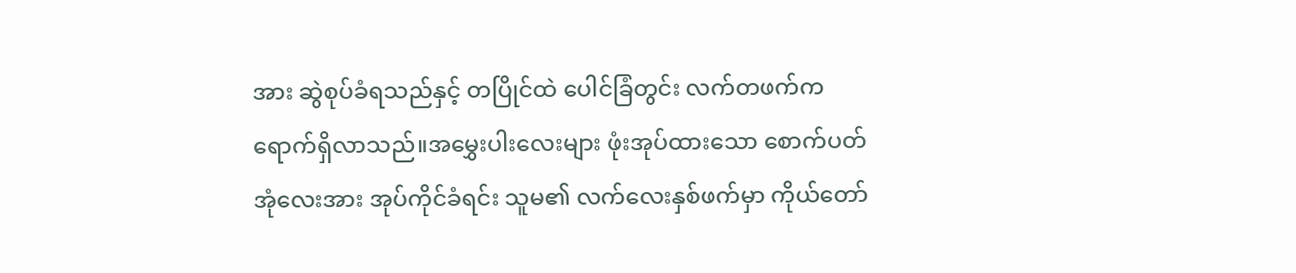အား ဆွဲစုပ်ခံရသည်နှင့် တပြိုင်ထဲ ပေါင်ခြံတွင်း လက်တဖက်က ရောက်ရှိလာသည်။အမွှေးပါးလေးများ ဖုံးအုပ်ထားသော စောက်ပတ်အုံလေးအား အုပ်ကိုင်ခံရင်း သူမ၏ လက်လေးနှစ်ဖက်မှာ ကိုယ်တော်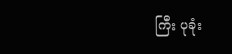ကြီး ပုခုံး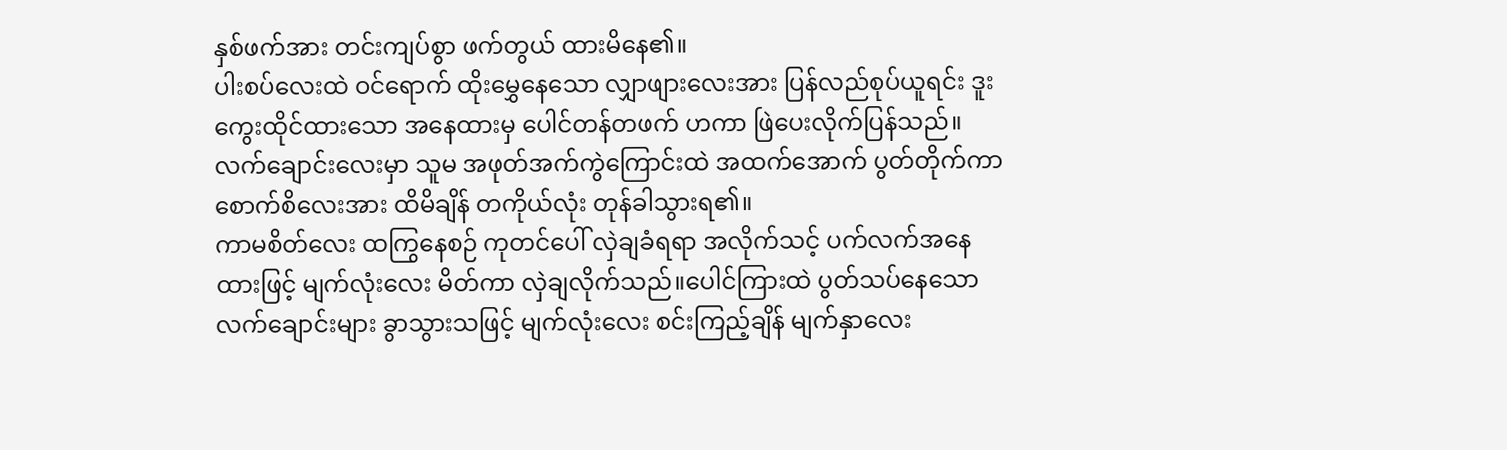နှစ်ဖက်အား တင်းကျပ်စွာ ဖက်တွယ် ထားမိနေ၏။
ပါးစပ်လေးထဲ ဝင်ရောက် ထိုးမွှေနေသော လျှာဖျားလေးအား ပြန်လည်စုပ်ယူရင်း ဒူးကွေးထိုင်ထားသော အနေထားမှ ပေါင်တန်တဖက် ဟကာ ဖြဲပေးလိုက်ပြန်သည်။လက်ချောင်းလေးမှာ သူမ အဖုတ်အက်ကွဲကြောင်းထဲ အထက်အောက် ပွတ်တိုက်ကာ စောက်စိလေးအား ထိမိချိန် တကိုယ်လုံး တုန်ခါသွားရ၏။
ကာမစိတ်လေး ထကြွနေစဉ် ကုတင်ပေါ် လှဲချခံရရာ အလိုက်သင့် ပက်လက်အနေထားဖြင့် မျက်လုံးလေး မိတ်ကာ လှဲချလိုက်သည်။ပေါင်ကြားထဲ ပွတ်သပ်နေသော လက်ချောင်းများ ခွာသွားသဖြင့် မျက်လုံးလေး စင်းကြည့်ချိန် မျက်နှာလေး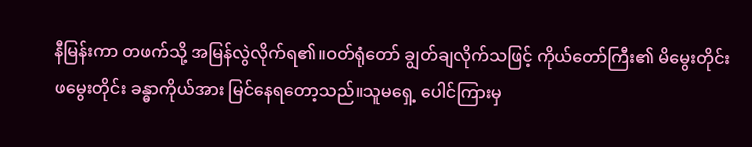နီမြန်းကာ တဖက်သို့ အမြန်လွဲလိုက်ရ၏။ဝတ်ရုံတော် ချွတ်ချလိုက်သဖြင့် ကိုယ်တော်ကြီး၏ မိမွေးတိုင်း ဖမွေးတိုင်း ခန္ဓာကိုယ်အား မြင်နေရတော့သည်။သူမရှေ့ ပေါင်ကြားမှ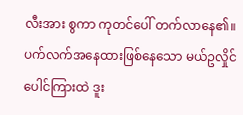လီးအား စွကာ ကုတင်ပေါ် တက်လာနေ၏။
ပက်လက်အနေထားဖြစ်နေသော မယ်ဥလှိုင် ပေါင်ကြားထဲ ဒူး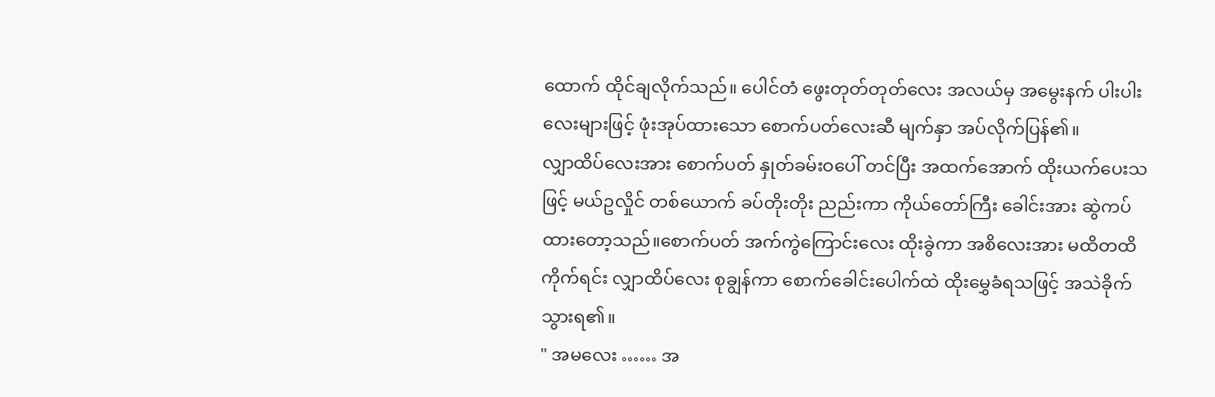ထောက် ထိုင်ချလိုက်သည်။ ပေါင်တံ ဖွေးတုတ်တုတ်လေး အလယ်မှ အမွေးနက် ပါးပါးလေးများဖြင့် ဖုံးအုပ်ထားသော စောက်ပတ်လေးဆီ မျက်နှာ အပ်လိုက်ပြန်၏။
လျှာထိပ်လေးအား စောက်ပတ် နှုတ်ခမ်းဝပေါ် တင်ပြီး အထက်အောက် ထိုးယက်ပေးသဖြင့် မယ်ဥလှိုင် တစ်ယောက် ခပ်တိုးတိုး ညည်းကာ ကိုယ်တော်ကြီး ခေါင်းအား ဆွဲကပ်ထားတော့သည်။စောက်ပတ် အက်ကွဲကြောင်းလေး ထိုးခွဲကာ အစိလေးအား မထိတထိ ကိုက်ရင်း လျှာထိပ်လေး စုချွန်ကာ စောက်ခေါင်းပေါက်ထဲ ထိုးမွှေခံရသဖြင့် အသဲခိုက်သွားရ၏။
" အမလေး …… အ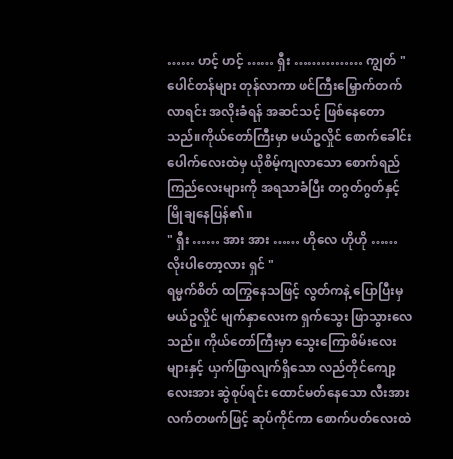…… ဟင့် ဟင့် …… ရှီး …………… ကျွတ် "
ပေါင်တန်များ တုန်လာကာ ဖင်ကြီးမြှောက်တက်လာရင်း အလိုးခံရန် အဆင်သင့် ဖြစ်နေတောသည်။ကိုယ်တော်ကြီးမှာ မယ်ဥလှိုင် စောက်ခေါင်းပေါက်လေးထဲမှ ယိုစိမ့်ကျလာသော စောက်ရည်ကြည်လေးများကို အရသာခံပြီး တဂွတ်ဂွတ်နှင့် မြိုချနေပြန်၏။
" ရှီး …… အား အား …… ဟိုလေ ဟိုဟို …… လိုးပါတော့လား ရှင် "
ရမ္မက်စိတ် ထကြွနေသဖြင့် လွတ်ကနဲ့ ပြောပြီးမှ မယ်ဥလှိုင် မျက်နှာလေးက ရှက်သွေး ဖြာသွားလေသည်။ ကိုယ်တော်ကြီးမှာ သွေးကြောစိမ်းလေးများနှင့် ယှက်ဖြာလျက်ရှိသော လည်တိုင်ကျော့လေးအား ဆွဲစုပ်ရင်း ထောင်မတ်နေသော လီးအား လက်တဖက်ဖြင့် ဆုပ်ကိုင်ကာ စောက်ပတ်လေးထဲ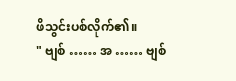ဖိသွင်းပစ်လိုက်၏။
" ဗျစ် …… အ …… ဗျစ်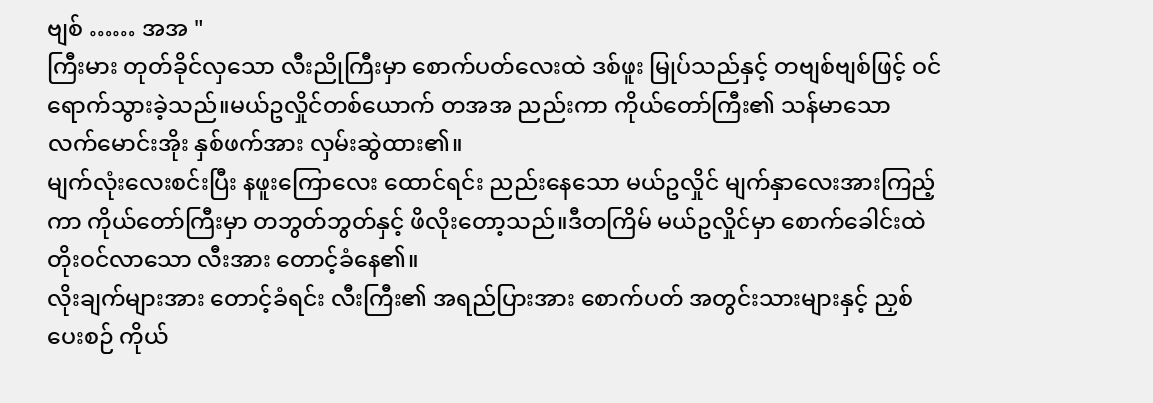ဗျစ် …… အအ "
ကြီးမား တုတ်ခိုင်လှသော လီးညိုကြီးမှာ စောက်ပတ်လေးထဲ ဒစ်ဖူး မြုပ်သည်နှင့် တဗျစ်ဗျစ်ဖြင့် ဝင်ရောက်သွားခဲ့သည်။မယ်ဥလှိုင်တစ်ယောက် တအအ ညည်းကာ ကိုယ်တော်ကြီး၏ သန်မာသော လက်မောင်းအိုး နှစ်ဖက်အား လှမ်းဆွဲထား၏။
မျက်လုံးလေးစင်းပြီး နဖူးကြောလေး ထောင်ရင်း ညည်းနေသော မယ်ဥလှိုင် မျက်နှာလေးအားကြည့်ကာ ကိုယ်တော်ကြီးမှာ တဘွတ်ဘွတ်နှင့် ဖိလိုးတော့သည်။ဒီတကြိမ် မယ်ဥလှိုင်မှာ စောက်ခေါင်းထဲ တိုးဝင်လာသော လီးအား တောင့်ခံနေ၏။
လိုးချက်များအား တောင့်ခံရင်း လီးကြီး၏ အရည်ပြားအား စောက်ပတ် အတွင်းသားများနှင့် ညှစ်ပေးစဉ် ကိုယ်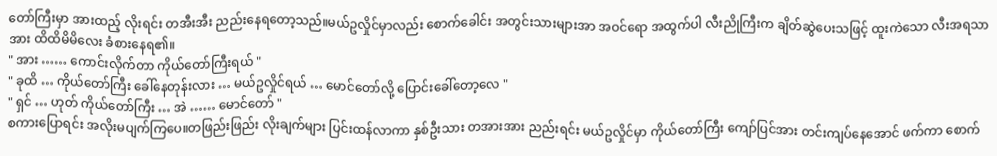တော်ကြီးမှာ အားထည့် လိုးရင်း တအီးအီး ညည်းနေရတော့သည်။မယ်ဥလှိုင်မှာလည်း စောက်ခေါင်း အတွင်းသားများအာ အဝင်ရော အထွက်ပါ လီးညိုကြီးက ချိတ်ဆွဲပေးသဖြင့် ထူးကဲသော လီးအရသာအား ထိထိမိမိလေး ခံစားနေရ၏။
" အား …… ကောင်းလိုက်တာ ကိုယ်တော်ကြီးရယ် "
" ခုထိ … ကိုယ်တော်ကြီး ခေါ်နေတုန်းလား … မယ်ဥလှိုင်ရယ် … မောင်တော်လို့ ပြောင်းခေါ်တော့လေ "
" ရှင် … ဟုတ် ကိုယ်တော်ကြီး … အဲ …… မောင်တော် "
စကားပြောရင်း အလိုးမပျက်ကြပေ။တဖြည်းဖြည်း လိုးချက်များ ပြင်းထန်လာကာ နှစ်ဦးသား တအားအား ညည်းရင်း မယ်ဥလှိုင်မှာ ကိုယ်တော်ကြီး ကျော်ပြင်အား တင်းကျပ်နေအောင် ဖက်ကာ စောက်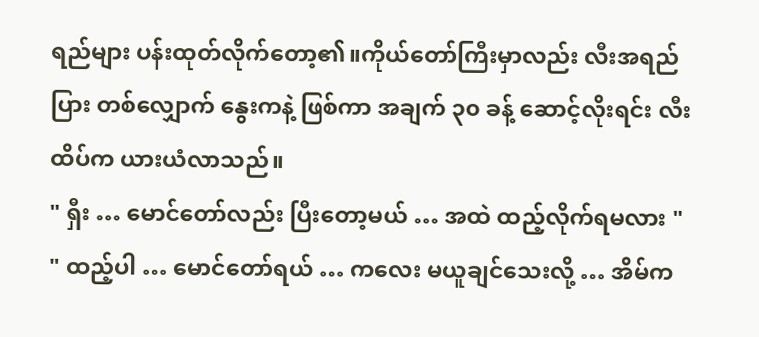ရည်များ ပန်းထုတ်လိုက်တော့၏။ကိုယ်တော်ကြီးမှာလည်း လီးအရည်ပြား တစ်လျှောက် နွေးကနဲ့ ဖြစ်ကာ အချက် ၃၀ ခန့် ဆောင့်လိုးရင်း လီးထိပ်က ယားယံလာသည်။
" ရှီး … မောင်တော်လည်း ပြီးတော့မယ် … အထဲ ထည့်လိုက်ရမလား "
" ထည့်ပါ … မောင်တော်ရယ် … ကလေး မယူချင်သေးလို့ … အိမ်က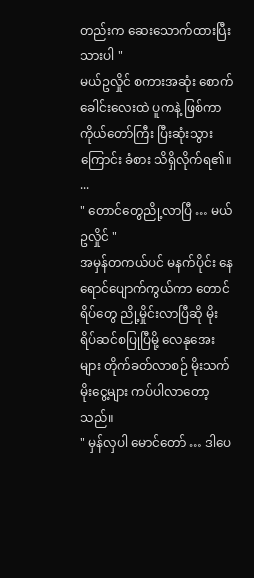တည်းက ဆေးသောက်ထားပြီးသားပါ "
မယ်ဥလှိုင် စကားအဆုံး စောက်ခေါင်းလေးထဲ ပူကနဲ့ ဖြစ်ကာ ကိုယ်တော်ကြီး ပြီးဆုံးသွားကြောင်း ခံစား သိရှိလိုက်ရ၏။
...
" တောင်တွေညို့လာပြီ … မယ်ဥလှိုင် "
အမှန်တကယ်ပင် မနက်ပိုင်း နေရောင်ပျောက်ကွယ်ကာ တောင်ရိပ်တွေ ညို့မှိုင်းလာပြီဆို မိုးရိပ်ဆင်စပြုပြီမို့ လေနုအေးများ တိုက်ခတ်လာစဉ် မိုးသက်မိုးငွေ့များ ကပ်ပါလာတော့သည်။
" မှန်လှပါ မောင်တော် … ဒါပေ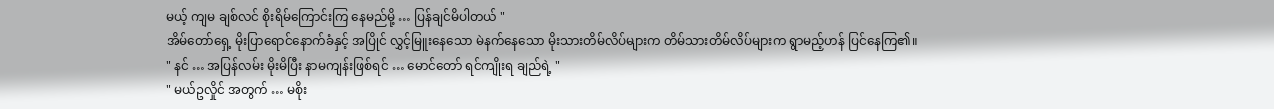မယ့် ကျမ ချစ်လင် စိုးရိမ်ကြောင်းကြ နေမည်မို့ … ပြန်ချင်မိပါတယ် "
အိမ်တော်ရှေ့ မိုးပြာရောင်နောက်ခံနှင့် အပြိုင် လွှင့်မြူးနေသော မဲနက်နေသော မိုးသားတိမ်လိပ်များက တိမ်သားတိမ်လိပ်များက ရွာမည့်ဟန် ပြင်နေကြ၏။
" နင် … အပြန်လမ်း မိုးမိပြီး နာမကျန်းဖြစ်ရင် … မောင်တော် ရင်ကျိုးရ ချည်ရဲ့ "
" မယ်ဥလှိုင် အတွက် … မစိုး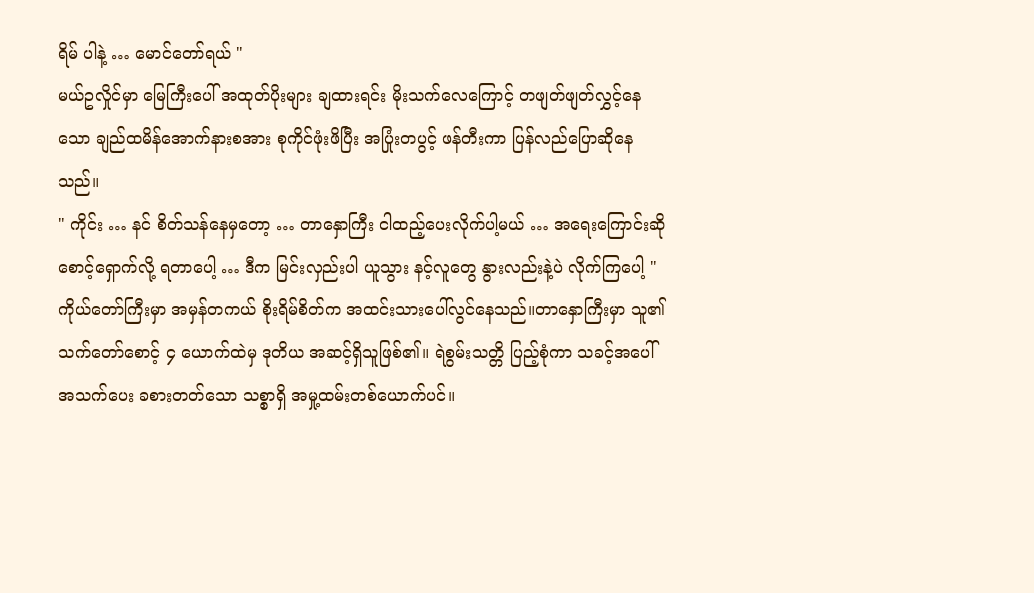ရိမ် ပါနဲ့ … မောင်တော်ရယ် "
မယ်ဥလှိုင်မှာ မြေကြီးပေါ် အထုတ်ပိုးများ ချထားရင်း မိုးသက်လေကြောင့် တဖျတ်ဖျတ်လွှင့်နေသော ချည်ထမိန်အောက်နားစအား စုကိုင်ဖုံးဖိပြီး အပြုံးတပွင့် ဖန်တီးကာ ပြန်လည်ပြောဆိုနေသည်။
" ကိုင်း … နင် စိတ်သန်နေမှတော့ … တာနှောကြီး ငါထည့်ပေးလိုက်ပါ့မယ် … အရေးကြောင်းဆို စောင့်ရှောက်လို့ ရတာပေါ့ … ဒီက မြင်းလှည်းပါ ယူသွား နင့်လူတွေ နွားလည်းနဲ့ပဲ လိုက်ကြပေါ့ "
ကိုယ်တော်ကြီးမှာ အမှန်တကယ် စိုးရိမ်စိတ်က အထင်းသားပေါ်လွင်နေသည်။တာနှောကြီးမှာ သူ၏ သက်တော်စောင့် ၄ ယောက်ထဲမှ ဒုတိယ အဆင့်ရှိသူဖြစ်၏။ ရဲစွမ်းသတ္တိ ပြည့်စုံကာ သခင့်အပေါ် အသက်ပေး ခစားတတ်သော သစ္စာရှိ အမှု့ထမ်းတစ်ယောက်ပင်။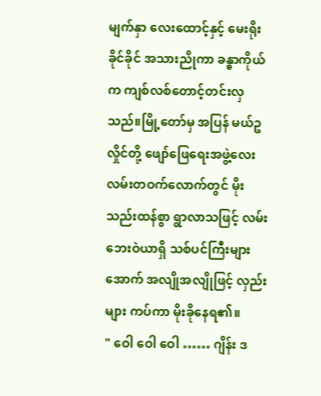မျက်နှာ လေးထောင့်နှင့် မေးရိုးခိုင်ခိုင် အသားညိုကာ ခန္ဓာကိုယ်က ကျစ်လစ်တောင့်တင်းလှသည်။မြို့တော်မှ အပြန် မယ်ဥလှိုင်တို့ ဖျော်ဖြေရေးအဖွဲ့လေး လမ်းတဝက်လောက်တွင် မိုးသည်းထန်စွာ ရွာလာသဖြင့် လမ်းဘေးဝဲယာရှိ သစ်ပင်ကြီးများအောက် အလျိုအလျိုဖြင့် လှည်းများ ကပ်ကာ မိုးခိုနေရ၏။
" ဝေါ ဝေါ ဝေါ …… ဂျိန်း ဒ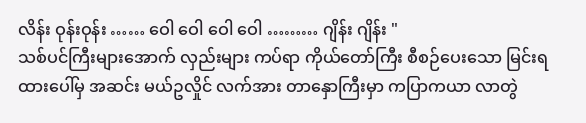လိန်း ဝုန်းဝုန်း …… ဝေါ ဝေါ ဝေါ ဝေါ ……… ဂျိန်း ဂျိန်း "
သစ်ပင်ကြီးများအောက် လှည်းများ ကပ်ရာ ကိုယ်တော်ကြီး စီစဉ်ပေးသော မြင်းရထားပေါ်မှ အဆင်း မယ်ဥလှိုင် လက်အား တာနှောကြီးမှာ ကပြာကယာ လာတွဲ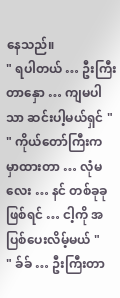နေသည်။
" ရပါတယ် … ဦးကြီးတာနှော … ကျမပါသာ ဆင်းပါ့မယ်ရှင် "
" ကိုယ်တော်ကြီးက မှာထားတာ … လုံမလေး … နင် တစ်ခုခုဖြစ်ရင် … ငါ့ကို အပြစ်ပေးလိမ့်မယ် "
" ခ်ခ် … ဦးကြီးတာ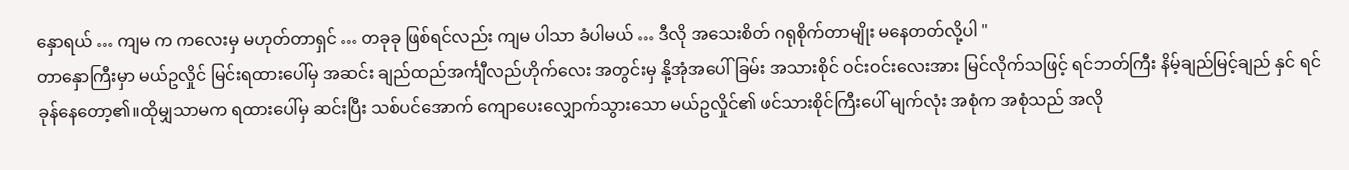နှောရယ် … ကျမ က ကလေးမှ မဟုတ်တာရှင် … တခုခု ဖြစ်ရင်လည်း ကျမ ပါသာ ခံပါမယ် … ဒီလို အသေးစိတ် ဂရုစိုက်တာမျိုး မနေတတ်လို့ပါ "
တာနှောကြီးမှာ မယ်ဥလှိုင် မြင်းရထားပေါ်မှ အဆင်း ချည်ထည်အင်္ကျီလည်ဟိုက်လေး အတွင်းမှ နို့အုံအပေါ်ခြမ်း အသားစိုင် ဝင်းဝင်းလေးအား မြင်လိုက်သဖြင့် ရင်ဘတ်ကြီး နိမ့်ချည်မြင့်ချည် နှင် ရင်ခုန်နေတော့၏။ထိုမျှသာမက ရထားပေါ်မှ ဆင်းပြီး သစ်ပင်အောက် ကျောပေးလျှောက်သွားသော မယ်ဥလှိုင်၏ ဖင်သားစိုင်ကြီးပေါ် မျက်လုံး အစုံက အစုံသည် အလို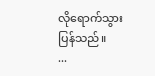လိုရောက်သွားပြန်သည်။
...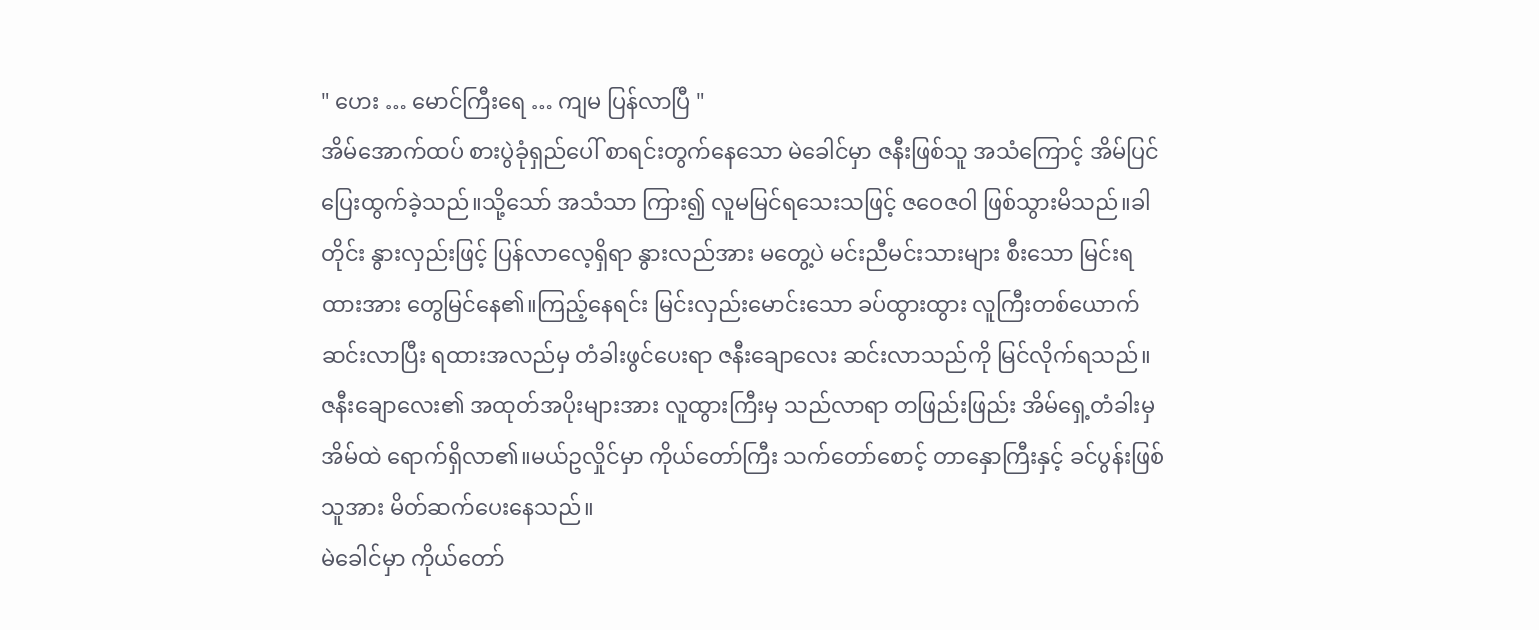" ဟေး … မောင်ကြီးရေ … ကျမ ပြန်လာပြီ "
အိမ်အောက်ထပ် စားပွဲခုံရှည်ပေါ် စာရင်းတွက်နေသော မဲခေါင်မှာ ဇနီးဖြစ်သူ အသံကြောင့် အိမ်ပြင် ပြေးထွက်ခဲ့သည်။သို့သော် အသံသာ ကြား၍ လူမမြင်ရသေးသဖြင့် ဇဝေဇဝါ ဖြစ်သွားမိသည်။ခါတိုင်း နွားလှည်းဖြင့် ပြန်လာလေ့ရှိရာ နွားလည်အား မတွေ့ပဲ မင်းညီမင်းသားများ စီးသော မြင်းရထားအား တွေမြင်နေ၏။ကြည့်နေရင်း မြင်းလှည်းမောင်းသော ခပ်ထွားထွား လူကြီးတစ်ယောက် ဆင်းလာပြီး ရထားအလည်မှ တံခါးဖွင်ပေးရာ ဇနီးချောလေး ဆင်းလာသည်ကို မြင်လိုက်ရသည်။
ဇနီးချောလေး၏ အထုတ်အပိုးများအား လူထွားကြီးမှ သည်လာရာ တဖြည်းဖြည်း အိမ်ရှေ့တံခါးမှ အိမ်ထဲ ရောက်ရှိလာ၏။မယ်ဥလှိုင်မှာ ကိုယ်တော်ကြီး သက်တော်စောင့် တာနှောကြီးနှင့် ခင်ပွန်းဖြစ်သူအား မိတ်ဆက်ပေးနေသည်။
မဲခေါင်မှာ ကိုယ်တော်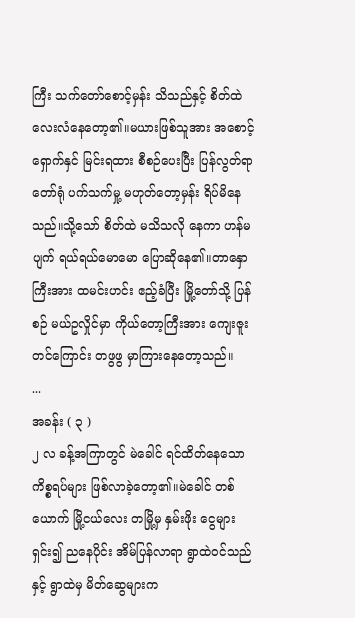ကြီး သက်တော်စောင့်မှန်း သိသည်နှင့် စိတ်ထဲ လေးလံနေတော့၏။မယားဖြစ်သူအား အစောင့်ရှောက်နှင် မြင်းရထား စီစဉ်ပေးပြီး ပြန်လွတ်ရာ တော်ရုံ ပက်သက်မှု့ မဟုတ်တော့မှန်း ရိပ်မိနေသည်။သို့သော် စိတ်ထဲ မသိသလို နေကာ ဟန်မပျက် ရယ်ရယ်မောမော ပြောဆိုနေ၏။တာနှောကြီးအား ထမင်းဟင်း ဧည့်ခံပြီး မြို့တော်သို့ ပြန်စဉ် မယ်ဥလှိုင်မှာ ကိုယ်တော့ကြီးအား ကျေးဇူးတင်ကြောင်း တဖွဖွ မှာကြားနေတော့သည်။
...
အခန်း ( ၃ )
၂ လ ခန့်အကြာတွင် မဲခေါင် ရင်ထိတ်နေသော ကိစ္စရပ်များ ဖြစ်လာခဲ့တော့၏။မဲခေါင် တစ်ယောက် မြို့ငယ်လေး တမြို့မှ နှမ်းဖိုး ငွေများ ရှင်း၍ ညနေပိုင်း အိမ်ပြန်လာရာ ရွာထဲဝင်သည်နှင့် ရွာထဲမှ မိတ်ဆွေများက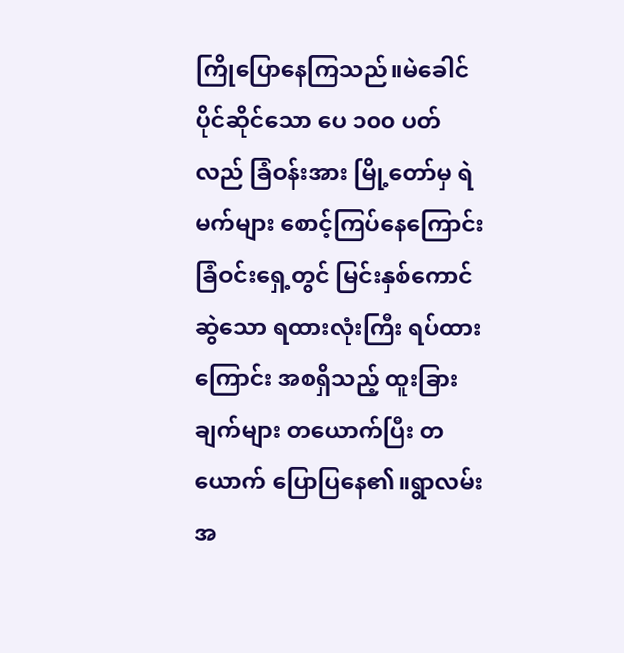ကြိုပြောနေကြသည်။မဲခေါင် ပိုင်ဆိုင်သော ပေ ၁၀၀ ပတ်လည် ခြံဝန်းအား မြို့တော်မှ ရဲမက်များ စောင့်ကြပ်နေကြောင်း ခြံဝင်းရှေ့တွင် မြင်းနှစ်ကောင်ဆွဲသော ရထားလုံးကြီး ရပ်ထားကြောင်း အစရှိသည့် ထူးခြားချက်များ တယောက်ပြီး တယောက် ပြောပြနေ၏။ရွာလမ်း အ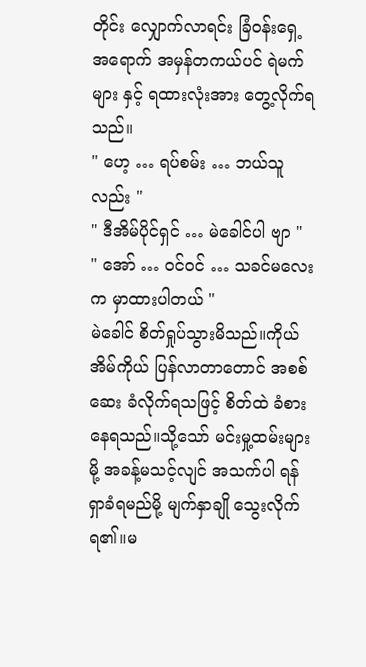တိုင်း လျှောက်လာရင်း ခြံဝန်းရှေ့အရောက် အမှန်တကယ်ပင် ရဲမက်များ နှင့် ရထားလုံးအား တွေ့လိုက်ရသည်။
" ဟေ့ … ရပ်စမ်း … ဘယ်သူလည်း "
" ဒီအိမ်ပိုင်ရှင် … မဲခေါင်ပါ ဗျာ "
" အော် … ဝင်ဝင် … သခင်မလေးက မှာထားပါတယ် "
မဲခေါင် စိတ်ရှုပ်သွားမိသည်။ကိုယ်အိမ်ကိုယ် ပြန်လာတာတောင် အစစ်ဆေး ခံလိုက်ရသဖြင့် စိတ်ထဲ ခံစားနေရသည်။သို့သော် မင်းမှု့ထမ်းများမို့ အခန့်မသင့်လျင် အသက်ပါ ရန်ရှာခံရမည်မို့ မျက်နှာချို သွေးလိုက်ရ၏။မ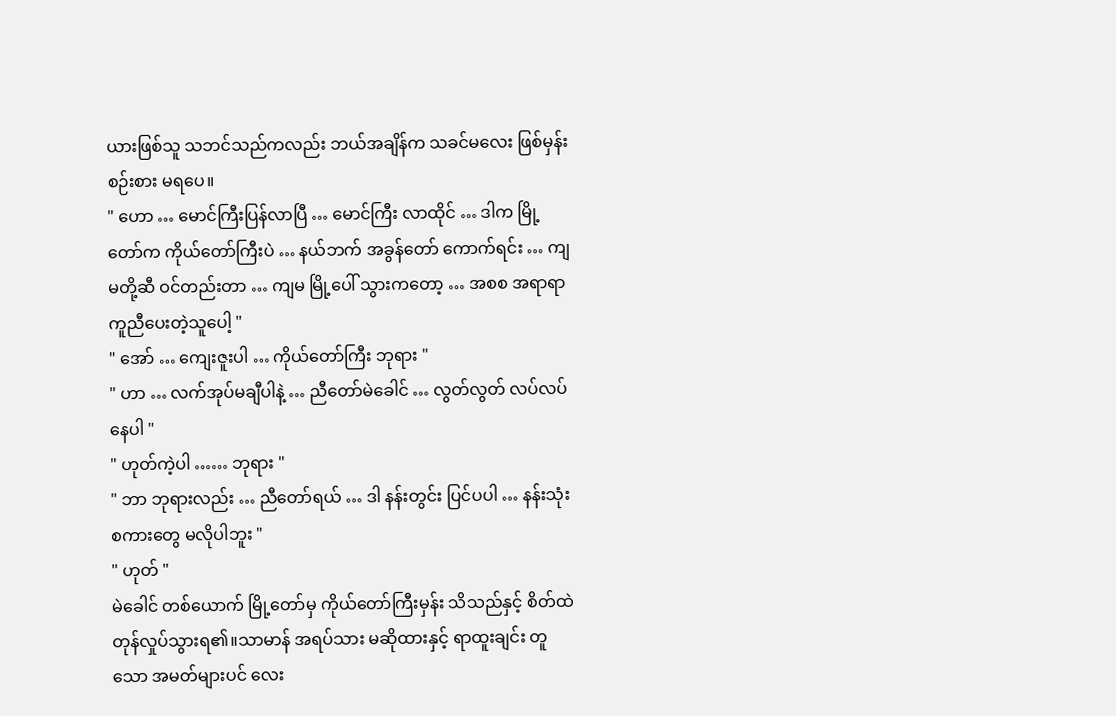ယားဖြစ်သူ သဘင်သည်ကလည်း ဘယ်အချိန်က သခင်မလေး ဖြစ်မှန်း စဉ်းစား မရပေ။
" ဟော … မောင်ကြီးပြန်လာပြီ … မောင်ကြီး လာထိုင် … ဒါက မြို့တော်က ကိုယ်တော်ကြီးပဲ … နယ်ဘက် အခွန်တော် ကောက်ရင်း … ကျမတို့ဆီ ဝင်တည်းတာ … ကျမ မြို့ပေါ် သွားကတော့ … အစစ အရာရာ ကူညီပေးတဲ့သူပေါ့ "
" အော် … ကျေးဇူးပါ … ကိုယ်တော်ကြီး ဘုရား "
" ဟာ … လက်အုပ်မချီပါနဲ့ … ညီတော်မဲခေါင် … လွတ်လွတ် လပ်လပ် နေပါ "
" ဟုတ်ကဲ့ပါ …… ဘုရား "
" ဘာ ဘုရားလည်း … ညီတော်ရယ် … ဒါ နန်းတွင်း ပြင်ပပါ … နန်းသုံးစကားတွေ မလိုပါဘူး "
" ဟုတ် "
မဲခေါင် တစ်ယောက် မြို့တော်မှ ကိုယ်တော်ကြီးမှန်း သိသည်နှင့် စိတ်ထဲ တုန်လှုပ်သွားရ၏။သာမာန် အရပ်သား မဆိုထားနှင့် ရာထူးချင်း တူသော အမတ်များပင် လေး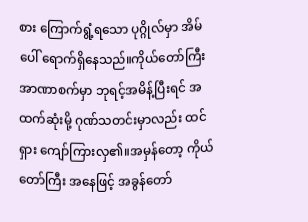စား ကြောက်ရွံ့ရသော ပုဂ္ဂိုလ်မှာ အိမ်ပေါ် ရောက်ရှိနေသည်။ကိုယ်တော်ကြီး အာဏာစက်မှာ ဘုရင့်အမိန့်ပြီးရင် အထက်ဆုံးမို့ ဂုဏ်သတင်းမှာလည်း ထင်ရှား ကျော်ကြားလှ၏။အမှန်တော့ ကိုယ်တော်ကြီး အနေဖြင့် အခွန်တော်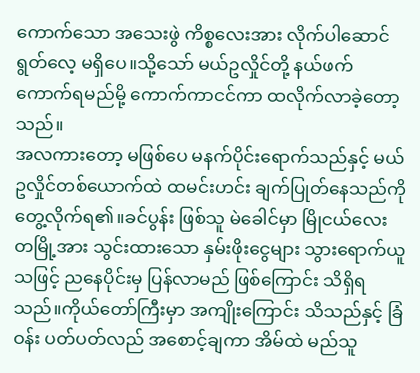ကောက်သော အသေးဖွဲ ကိစ္စလေးအား လိုက်ပါဆောင်ရွတ်လေ့ မရှိပေ။သို့သော် မယ်ဥလှိုင်တို့ နယ်ဖက် ကောက်ရမည်မို့ ကောက်ကာငင်ကာ ထလိုက်လာခဲ့တော့သည်။
အလကားတော့ မဖြစ်ပေ မနက်ပိုင်းရောက်သည်နှင့် မယ်ဥလှိုင်တစ်ယောက်ထဲ ထမင်းဟင်း ချက်ပြုတ်နေသည်ကို တွေ့လိုက်ရ၏။ခင်ပွန်း ဖြစ်သူ မဲခေါင်မှာ မြိုငယ်လေး တမြို့အား သွင်းထားသော နှမ်းဖိုးငွေများ သွားရောက်ယူသဖြင့် ညနေပိုင်းမှ ပြန်လာမည် ဖြစ်ကြောင်း သိရှိရသည်။ကိုယ်တော်ကြီးမှာ အကျိုးကြောင်း သိသည်နှင့် ခြံဝန်း ပတ်ပတ်လည် အစောင့်ချကာ အိမ်ထဲ မည်သူ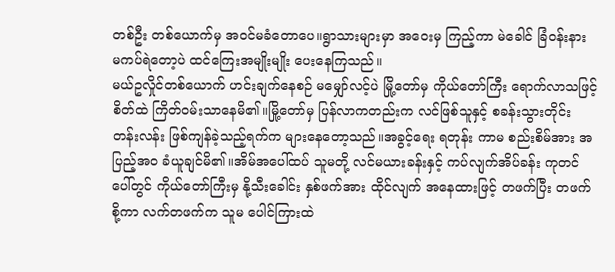တစ်ဦး တစ်ယောက်မှ အဝင်မခံတောပေ။ရွာသားများမှာ အဝေးမှ ကြည့်ကာ မဲခေါင် ခြံဝန်းနား မကပ်ရဲတော့ပဲ ထင်ကြေးအမျိုးမျိုး ပေးနေကြသည်။
မယ်ဥလှိုင်တစ်ယောက် ဟင်းချက်နေစဉ် မမျှော်လင့်ပဲ မြို့တော်မှ ကိုယ်တော်ကြီး ရောက်လာသဖြင့် စိတ်ထဲ ကြိတ်ဝမ်းသာနေမိ၏။မြို့တော်မှ ပြန်လာကတည်းက လင်ဖြစ်သူနှင့် စခန်းသွားတိုင်း တန်းလန်း ဖြစ်ကျန်ခဲ့သည့်ရက်က များနေတော့သည်။အခွင့်ရေး ရတုန်း ကာမ စည်းစိမ်အား အပြည့်အဝ ခံယူချင်မိ၏။အိမ်အပေါ်ထပ် သူမတို့ လင်မယားခန်းနှင့် ကပ်လျက်အိပ်ခန်း ကုတင်ပေါ်တွင် ကိုယ်တော်ကြီးမှ နို့သီးခေါင်း နှစ်ဖက်အား ထိုင်လျက် အနေထားဖြင့် တဖက်ပြီး တဖက်စို့ကာ လက်တဖက်က သူမ ပေါင်ကြားထဲ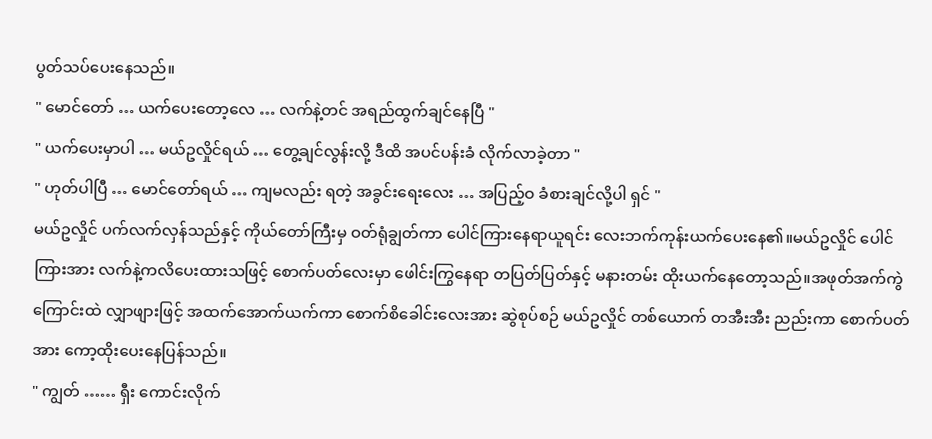ပွတ်သပ်ပေးနေသည်။
" မောင်တော် … ယက်ပေးတော့လေ … လက်နဲ့တင် အရည်ထွက်ချင်နေပြီ "
" ယက်ပေးမှာပါ … မယ်ဥလှိုင်ရယ် … တွေ့ချင်လွန်းလို့ ဒီထိ အပင်ပန်းခံ လိုက်လာခဲ့တာ "
" ဟုတ်ပါပြီ … မောင်တော်ရယ် … ကျမလည်း ရတဲ့ အခွင်းရေးလေး … အပြည့်ဝ ခံစားချင်လို့ပါ ရှင် "
မယ်ဥလှိုင် ပက်လက်လှန်သည်နှင့် ကိုယ်တော်ကြီးမှ ဝတ်ရုံချွတ်ကာ ပေါင်ကြားနေရာယူရင်း လေးဘက်ကုန်းယက်ပေးနေ၏။မယ်ဥလှိုင် ပေါင်ကြားအား လက်နဲ့ကလိပေးထားသဖြင့် စောက်ပတ်လေးမှာ ဖေါင်းကြွနေရာ တပြတ်ပြတ်နှင့် မနားတမ်း ထိုးယက်နေတော့သည်။အဖုတ်အက်ကွဲကြောင်းထဲ လျှာဖျားဖြင့် အထက်အောက်ယက်ကာ စောက်စိခေါင်းလေးအား ဆွဲစုပ်စဉ် မယ်ဥလှိုင် တစ်ယောက် တအီးအီး ညည်းကာ စောက်ပတ်အား ကော့ထိုးပေးနေပြန်သည်။
" ကျွတ် …… ရှီး ကောင်းလိုက်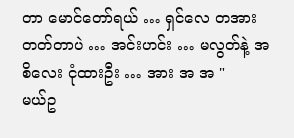တာ မောင်တော်ရယ် … ရှင်လေ တအားတတ်တာပဲ … အင်းဟင်း … မလွတ်နဲ့ အစိလေး ငုံထားဦး … အား အ အ "
မယ်ဥ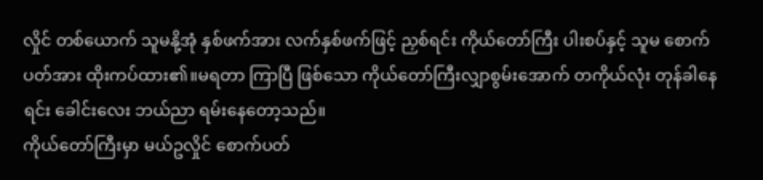လှိုင် တစ်ယောက် သူမနို့အုံ နှစ်ဖက်အား လက်နှစ်ဖက်ဖြင့် ညှစ်ရင်း ကိုယ်တော်ကြီး ပါးစပ်နှင့် သူမ စောက်ပတ်အား ထိုးကပ်ထား၏။မရတာ ကြာပြီ ဖြစ်သော ကိုယ်တော်ကြီးလျှာစွမ်းအောက် တကိုယ်လုံး တုန်ခါနေရင်း ခေါင်းလေး ဘယ်ညာ ရမ်းနေတော့သည်။
ကိုယ်တော်ကြီးမှာ မယ်ဥလှိုင် စောက်ပတ်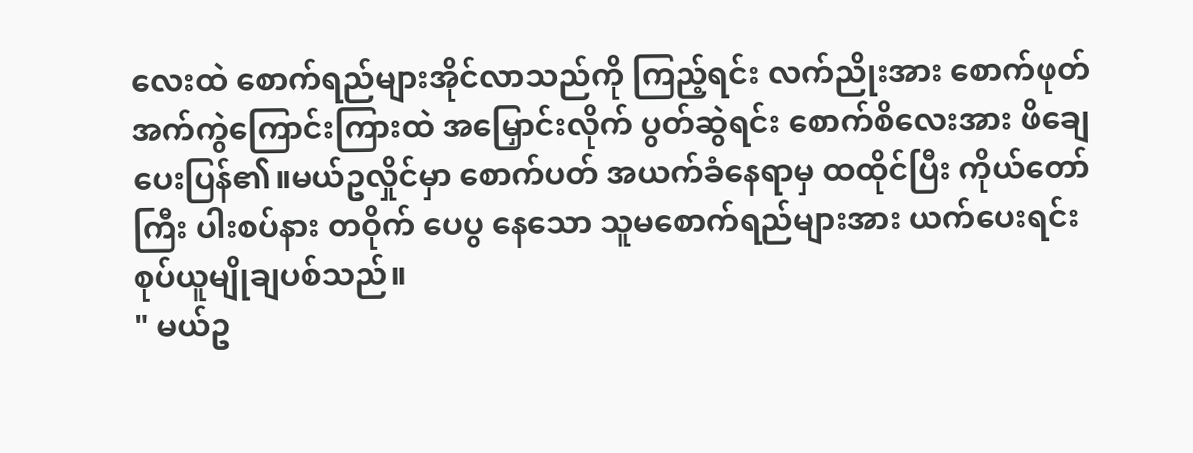လေးထဲ စောက်ရည်များအိုင်လာသည်ကို ကြည့်ရင်း လက်ညိုးအား စောက်ဖုတ် အက်ကွဲကြောင်းကြားထဲ အမြှောင်းလိုက် ပွတ်ဆွဲရင်း စောက်စိလေးအား ဖိချေပေးပြန်၏။မယ်ဥလှိုင်မှာ စောက်ပတ် အယက်ခံနေရာမှ ထထိုင်ပြီး ကိုယ်တော်ကြီး ပါးစပ်နား တဝိုက် ပေပွ နေသော သူမစောက်ရည်များအား ယက်ပေးရင်း စုပ်ယူမျိုချပစ်သည်။
" မယ်ဥ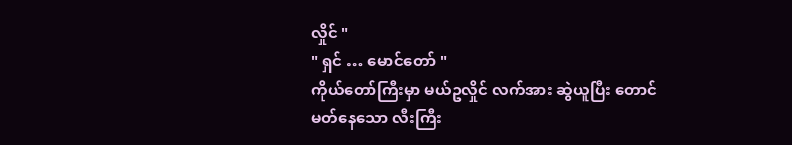လှိုင် "
" ရှင် … မောင်တော် "
ကိုယ်တော်ကြီးမှာ မယ်ဥလှိုင် လက်အား ဆွဲယူပြီး တောင်မတ်နေသော လီးကြီး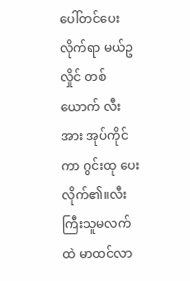ပေါ်တင်ပေးလိုက်ရာ မယ်ဥလှိုင် တစ်ယောက် လီးအား အုပ်ကိုင်ကာ ဂွင်းထု ပေးလိုက်၏။လီးကြီးသူမလက်ထဲ မာထင်လာ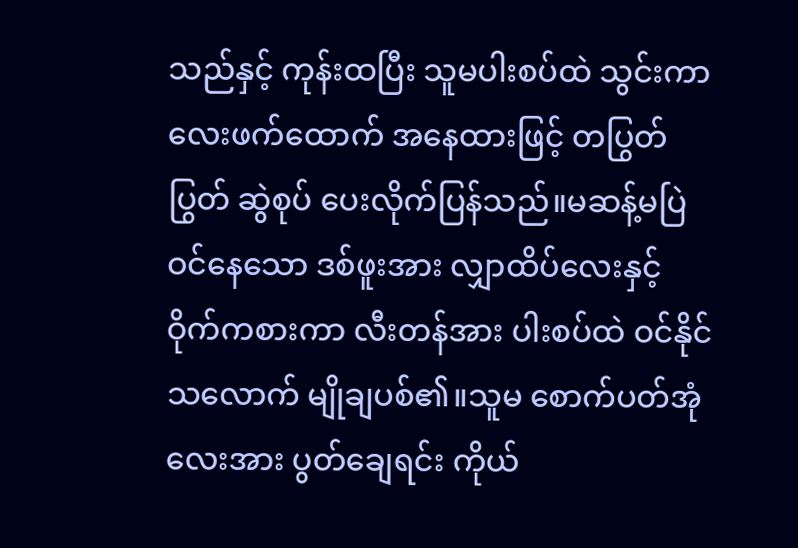သည်နှင့် ကုန်းထပြီး သူမပါးစပ်ထဲ သွင်းကာ လေးဖက်ထောက် အနေထားဖြင့် တပြွတ်ပြွတ် ဆွဲစုပ် ပေးလိုက်ပြန်သည်။မဆန့်မပြဲ ဝင်နေသော ဒစ်ဖူးအား လျှာထိပ်လေးနှင့် ဝိုက်ကစားကာ လီးတန်အား ပါးစပ်ထဲ ဝင်နိုင်သလောက် မျိုချပစ်၏။သူမ စောက်ပတ်အုံလေးအား ပွတ်ချေရင်း ကိုယ်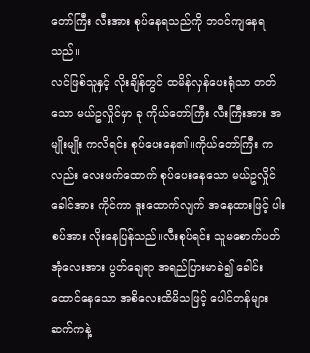တော်ကြီး လီးအား စုပ်နေရသည်ကို ဘဝင်ကျနေရသည်။
လင်ဖြစ်သူနှင့် လိုးချိန်တွင် ထမိန်လှန်ပေးရုံသာ တတ်သော မယ်ဥလှိုင်မှာ ခု ကိုယ်တော်ကြီး လီးကြီးအား အမျိုးမျိုး ကလိရင်း စုပ်ပေးနေ၏။ကိုယ်တော်ကြီး ကလည်း လေးဖက်ထောက် စုပ်ပေးနေသော မယ်ဥလှိုင် ခေါင်အား ကိုင်ကာ ဒူးထောက်လျက် အနေထားဖြင့် ပါးစပ်အား လိုးနေပြန်သည်။လီးစုပ်ရင်း သူမစောက်ပတ်အုံလေးအား ပွတ်ချေရာ အရည်ပြားမာခဲ၍ ခေါင်းထောင်နေသော အစိလေးထိမိသဖြင့် ပေါင်တန်များ ဆက်ကနဲ့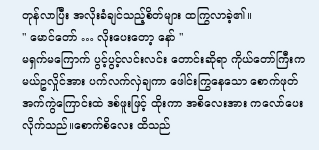တုန်လာပြီး အလိုးခံချင်သည့်စိတ်များ ထကြွလာခဲ့၏။
" မောင်တော် … လိုးပေးတော့ နော် "
မရှက်မကြောက် ပွင့်ပွင့်လင်းလင်း တောင်းဆိုရာ ကိုယ်တော်ကြီးက မယ်ဥလှိုင်အား ပက်လက်လှဲချကာ ဖေါင်းကြွနေသော စောက်ဖုတ်အက်ကွဲကြောင်းထဲ ဒစ်ဖူးဖြင့် ထိုးကာ အစိလေးအား ကလော်ပေး လိုက်သည်။စောက်စိလေး ထိသည်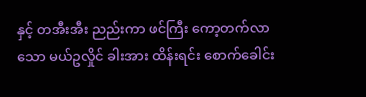နှင့် တအီးအီး ညည်းကာ ဖင်ကြီး ကော့တက်လာသော မယ်ဥလှိုင် ခါးအား ထိန်းရင်း စောက်ခေါင်း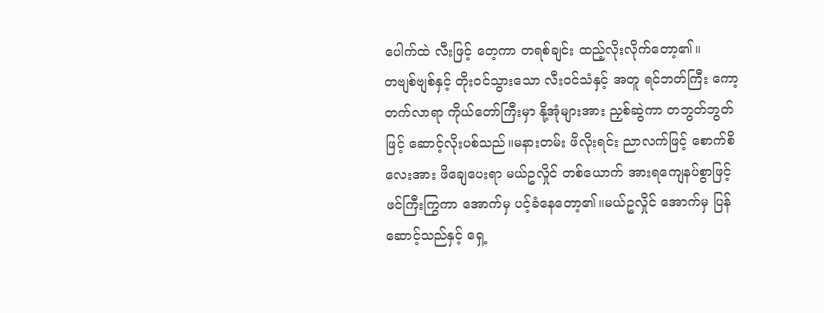ပေါက်ထဲ လီးဖြင့် တေ့ကာ တရစ်ချင်း ထည့်လိုးလိုက်တော့၏။
တဗျစ်ဗျစ်နှင့် တိုးဝင်သွားသော လီးဝင်သံနှင့် အတူ ရင်ဘတ်ကြီး ကော့တက်လာရာ ကိုယ်တော်ကြီးမှာ နို့အုံများအား ညှစ်ဆွဲကာ တဘွတ်ဘွတ်ဖြင့် ဆောင့်လိုးပစ်သည်။မနားတမ်း ဖိလိုးရင်း ညာလက်ဖြင့် စောက်စိလေးအား ဖိချေပေးရာ မယ်ဥလှိုင် တစ်ယောက် အားရကျေနပ်စွာဖြင့် ဖင်ကြီးကြွကာ အောက်မှ ပင့်ခံနေတော့၏။မယ်ဥလှိုင် အောက်မှ ပြန်ဆောင့်သည်နှင့် ရှေ့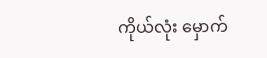ကိုယ်လုံး မှောက်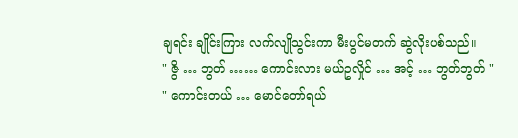ချရင်း ချိုင်းကြား လက်လျိုသွင်းကာ မီးပွင်မတက် ဆွဲလိုးပစ်သည်။
" ဇွိ … ဘွတ် …… ကောင်းလား မယ်ဥလှိုင် … အင့် … ဘွတ်ဘွတ် "
" ကောင်းတယ် … မောင်တော်ရယ်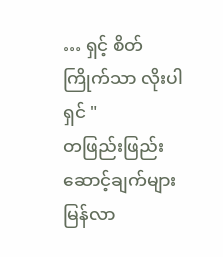… ရှင့် စိတ်ကြိုက်သာ လိုးပါရှင် "
တဖြည်းဖြည်း ဆောင့်ချက်များ မြန်လာ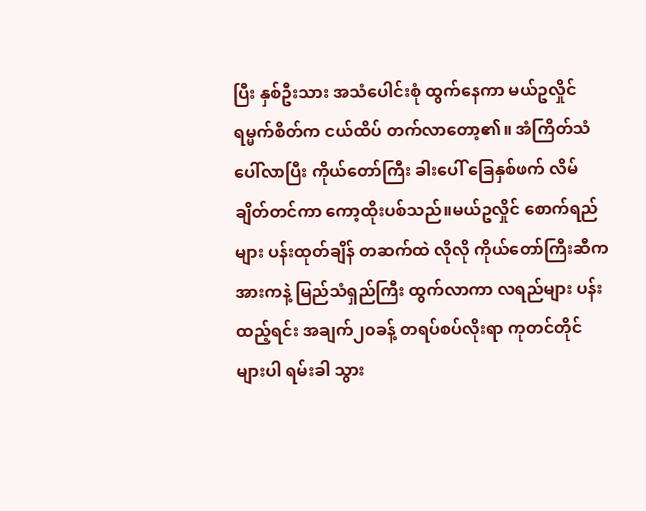ပြီး နှစ်ဦးသား အသံပေါင်းစုံ ထွက်နေကာ မယ်ဥလှိုင် ရမ္မက်စိတ်က ငယ်ထိပ် တက်လာတော့၏။ အံကြိတ်သံပေါ်လာပြီး ကိုယ်တော်ကြီး ခါးပေါ် ခြေနှစ်ဖက် လိမ်ချိတ်တင်ကာ ကော့ထိုးပစ်သည်။မယ်ဥလှိုင် စောက်ရည်များ ပန်းထုတ်ချိန် တဆက်ထဲ လိုလို ကိုယ်တော်ကြီးဆီက အားကနဲ့ မြည်သံရှည်ကြီး ထွက်လာကာ လရည်များ ပန်းထည့်ရင်း အချက်၂၀ခန့် တရပ်စပ်လိုးရာ ကုတင်တိုင်များပါ ရမ်းခါ သွား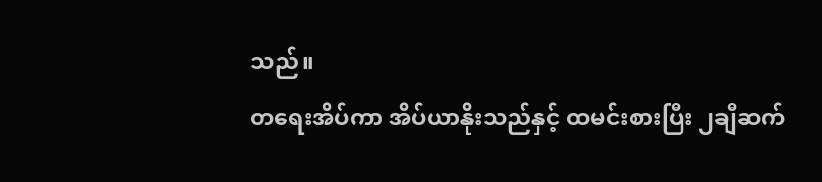သည်။
တရေးအိပ်ကာ အိပ်ယာနိုးသည်နှင့် ထမင်းစားပြီး ၂ချီဆက်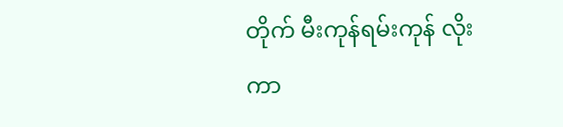တိုက် မီးကုန်ရမ်းကုန် လိုးကာ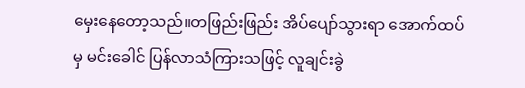မှေးနေတော့သည်။တဖြည်းဖြည်း အိပ်ပျော်သွားရာ အောက်ထပ်မှ မင်းခေါင် ပြန်လာသံကြားသဖြင့် လူချင်းခွဲ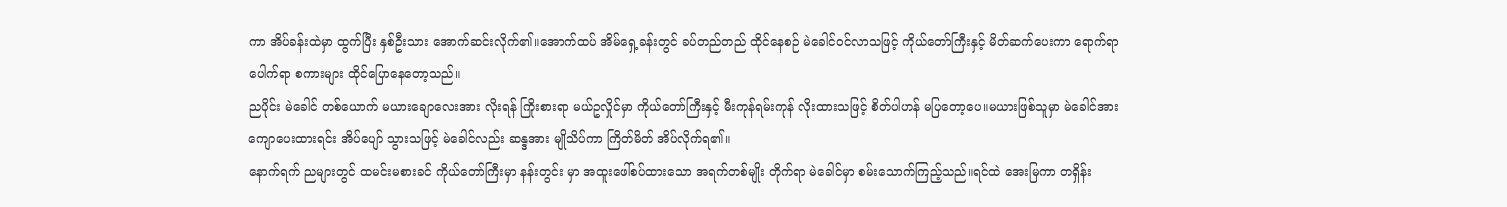ကာ အိပ်ခန်းထဲမှာ ထွက်ပြီး နှစ်ဦးသား အောက်ဆင်းလိုက်၏။အောက်ထပ် အိမ်ရှေ့ခန်းတွင် ခပ်တည်တည် ထိုင်နေစဉ် မဲခေါင်ဝင်လာသဖြင့် ကိုယ်တော်ကြီးနှင့် မိတ်ဆက်ပေးကာ ရောက်ရာ ပေါက်ရာ စကားများ ထိုင်ပြောနေတော့သည်။
ညပိုင်း မဲခေါင် တစ်ယောက် မယားချောလေးအား လိုးရန် ကြိုးစားရာ မယ်ဥလှိုင်မှာ ကိုယ်တော်ကြီးနှင့် မီးကုန်ရမ်းကုန် လိုးထားသဖြင့် စိတ်ပါဟန် မပြတော့ပေ။မယားဖြစ်သူမှာ မဲခေါင်အား ကျောပေးထားရင်း အိပ်ပျော် သွားသဖြင့် မဲခေါင်လည်း ဆန္ဒအား မျိုသိပ်ကာ ကြိတ်မိတ် အိပ်လိုက်ရ၏။
နောက်ရက် ညများတွင် ထမင်းမစားခင် ကိုယ်တော်ကြီးမှာ နန်းတွင်း မှာ အထူးဖေါ်စပ်ထားသော အရက်တစ်မျိုး တိုက်ရာ မဲခေါင်မှာ စမ်းသောက်ကြည့်သည်။ရင်ထဲ အေးမြကာ တရှိန်း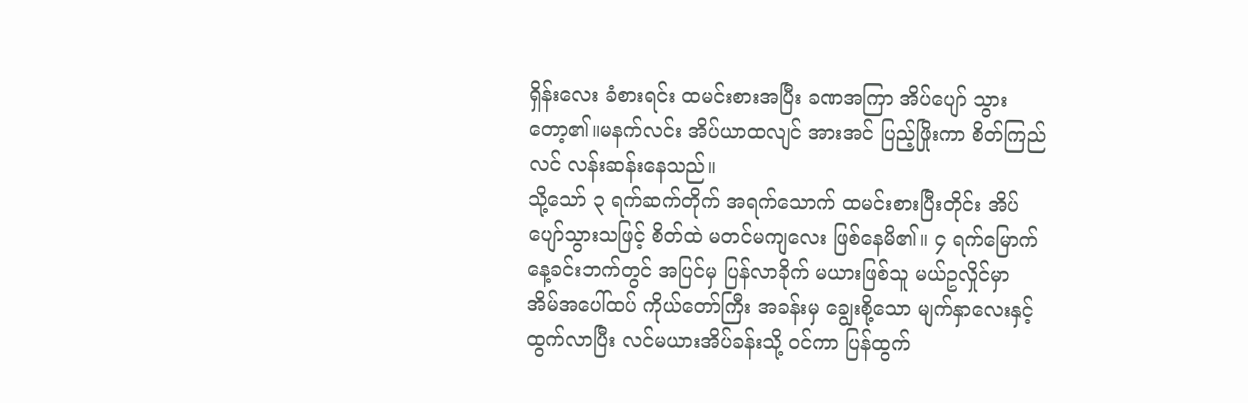ရှိန်းလေး ခံစားရင်း ထမင်းစားအပြီး ခဏအကြာ အိပ်ပျော် သွားတော့၏။မနက်လင်း အိပ်ယာထလျင် အားအင် ပြည့်ဖြိုးကာ စိတ်ကြည်လင် လန်းဆန်းနေသည်။
သို့သော် ၃ ရက်ဆက်တိုက် အရက်သောက် ထမင်းစားပြီးတိုင်း အိပ်ပျော်သွားသဖြင့် စိတ်ထဲ မတင်မကျလေး ဖြစ်နေမိ၏။ ၄ ရက်မြောက် နေ့ခင်းဘက်တွင် အပြင်မှ ပြန်လာခိုက် မယားဖြစ်သူ မယ်ဥလှိုင်မှာ အိမ်အပေါ်ထပ် ကိုယ်တော်ကြီး အခန်းမှ ချွေးစို့သော မျက်နှာလေးနှင့် ထွက်လာပြီး လင်မယားအိပ်ခန်းသို့ ဝင်ကာ ပြန်ထွက်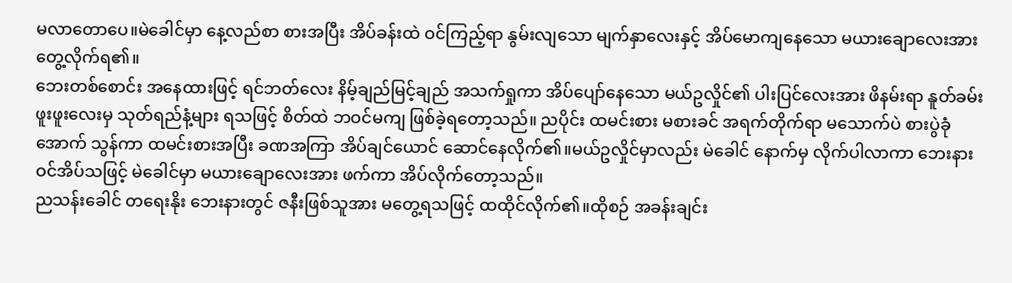မလာတောပေ။မဲခေါင်မှာ နေ့လည်စာ စားအပြီး အိပ်ခန်းထဲ ဝင်ကြည့်ရာ နွမ်းလျသော မျက်နှာလေးနှင့် အိပ်မောကျနေသော မယားချောလေးအား တွေ့လိုက်ရ၏။
ဘေးတစ်စောင်း အနေထားဖြင့် ရင်ဘတ်လေး နိမ့်ချည်မြင့်ချည် အသက်ရှုကာ အိပ်ပျော်နေသော မယ်ဥလှိုင်၏ ပါးပြင်လေးအား ဖိနမ်းရာ နူတ်ခမ်း ဖူးဖူးလေးမှ သုတ်ရည်နံ့များ ရသဖြင့် စိတ်ထဲ ဘဝင်မကျ ဖြစ်ခဲ့ရတော့သည်။ ညပိုင်း ထမင်းစား မစားခင် အရက်တိုက်ရာ မသောက်ပဲ စားပွဲခုံအောက် သွန်ကာ ထမင်းစားအပြီး ခဏအကြာ အိပ်ချင်ယောင် ဆောင်နေလိုက်၏။မယ်ဥလှိုင်မှာလည်း မဲခေါင် နောက်မှ လိုက်ပါလာကာ ဘေးနားဝင်အိပ်သဖြင့် မဲခေါင်မှာ မယားချောလေးအား ဖက်ကာ အိပ်လိုက်တော့သည်။
ညသန်းခေါင် တရေးနိုး ဘေးနားတွင် ဇနီးဖြစ်သူအား မတွေ့ရသဖြင့် ထထိုင်လိုက်၏။ထိုစဉ် အခန်းချင်း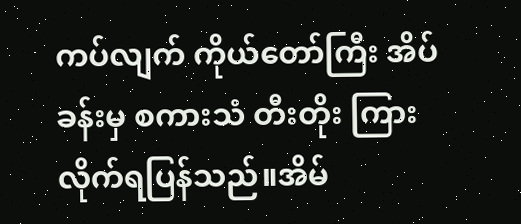ကပ်လျက် ကိုယ်တော်ကြီး အိပ်ခန်းမှ စကားသံ တီးတိုး ကြားလိုက်ရပြန်သည်။အိမ်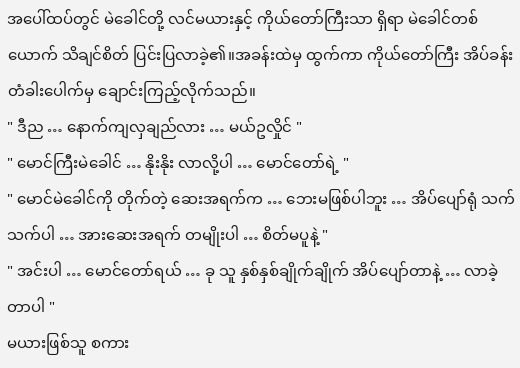အပေါ်ထပ်တွင် မဲခေါင်တို့ လင်မယားနှင့် ကိုယ်တော်ကြီးသာ ရှိရာ မဲခေါင်တစ်ယောက် သိချင်စိတ် ပြင်းပြလာခဲ့၏။အခန်းထဲမှ ထွက်ကာ ကိုယ်တော်ကြီး အိပ်ခန်း တံခါးပေါက်မှ ချောင်းကြည့်လိုက်သည်။
" ဒီည … နောက်ကျလှချည်လား … မယ်ဥလှိုင် "
" မောင်ကြီးမဲခေါင် … နိုးနိုး လာလို့ပါ … မောင်တော်ရဲ့ "
" မောင်မဲခေါင်ကို တိုက်တဲ့ ဆေးအရက်က … ဘေးမဖြစ်ပါဘူး … အိပ်ပျော်ရုံ သက်သက်ပါ … အားဆေးအရက် တမျိုးပါ … စိတ်မပူနဲ့ "
" အင်းပါ … မောင်တော်ရယ် … ခု သူ နှစ်နှစ်ချိုက်ချိုက် အိပ်ပျော်တာနဲ့ … လာခဲ့တာပါ "
မယားဖြစ်သူ စကား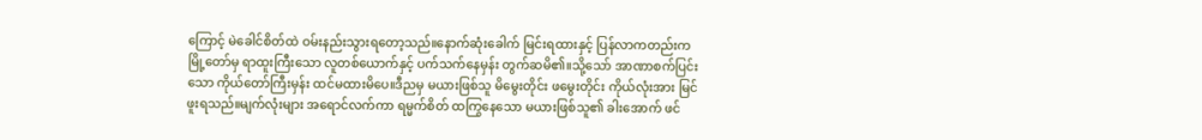ကြောင့် မဲခေါင်စိတ်ထဲ ဝမ်းနည်းသွားရတော့သည်။နောက်ဆုံးခေါက် မြင်းရထားနှင့် ပြန်လာကတည်းက မြို့တော်မှ ရာထူးကြီးသော လူတစ်ယောက်နှင့် ပက်သက်နေမှန်း တွက်ဆမိ၏။သို့သော် အာဏာစက်ပြင်းသော ကိုယ်တော်ကြီးမှန်း ထင်မထားမိပေ။ဒီညမှ မယားဖြစ်သူ မိမွေးတိုင်း ဖမွေးတိုင်း ကိုယ်လုံးအား မြင်ဖူးရသည်။မျက်လုံးများ အရောင်လက်ကာ ရမ္မက်စိတ် ထကြွနေသော မယားဖြစ်သူ၏ ခါးအောက် ဖင်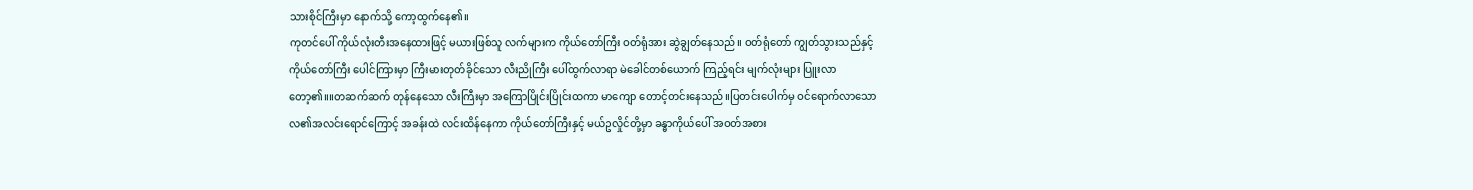သားစိုင်ကြီးမှာ နောက်သို့ ကော့ထွက်နေ၏။
ကုတင်ပေါ် ကိုယ်လုံးတီးအနေထားဖြင့် မယားဖြစ်သူ လက်များက ကိုယ်တော်ကြီး ဝတ်ရုံအား ဆွဲချွတ်နေသည်။ ဝတ်ရုံတော် ကျွတ်သွားသည်နှင့် ကိုယ်တော်ကြီး ပေါင်ကြားမှာ ကြီးမားတုတ်ခိုင်သော လီးညိုကြီး ပေါ်ထွက်လာရာ မဲခေါင်တစ်ယောက် ကြည့်ရင်း မျက်လုံးများ ပြူးလာတော့၏။။တဆက်ဆက် တုန်နေသော လီးကြီးမှာ အကြောပြိုင်းပြိုင်းထကာ မာကျော တောင့်တင်းနေသည်။ပြတင်းပေါက်မှ ဝင်ရောက်လာသော လ၏အလင်းရောင်ကြောင့် အခန်းထဲ လင်းထိန်နေကာ ကိုယ်တော်ကြီးနှင့် မယ်ဥလှိုင်တို့မှာ ခန္ဓာကိုယ်ပေါ် အဝတ်အစား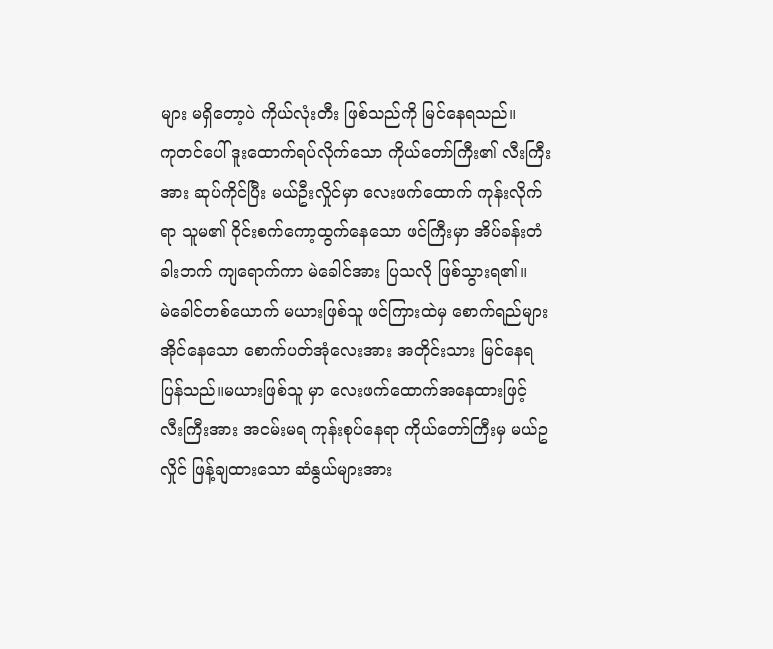များ မရှိတော့ပဲ ကိုယ်လုံးတီး ဖြစ်သည်ကို မြင်နေရသည်။
ကုတင်ပေါ် ဒူးထောက်ရပ်လိုက်သော ကိုယ်တော်ကြီး၏ လီးကြီးအား ဆုပ်ကိုင်ပြီး မယ်ဦးလှိုင်မှာ လေးဖက်ထောက် ကုန်းလိုက်ရာ သူမ၏ ဝိုင်းစက်ကော့ထွက်နေသော ဖင်ကြီးမှာ အိပ်ခန်းတံခါးဘက် ကျရောက်ကာ မဲခေါင်အား ပြသလို ဖြစ်သွားရ၏။
မဲခေါင်တစ်ယောက် မယားဖြစ်သူ ဖင်ကြားထဲမှ စောက်ရည်များ အိုင်နေသော စောက်ပတ်အုံလေးအား အတိုင်းသား မြင်နေရပြန်သည်။မယားဖြစ်သူ မှာ လေးဖက်ထောက်အနေထားဖြင့် လီးကြီးအား အငမ်းမရ ကုန်းစုပ်နေရာ ကိုယ်တော်ကြီးမှ မယ်ဥလှိုင် ဖြန့်ချထားသော ဆံနွယ်များအား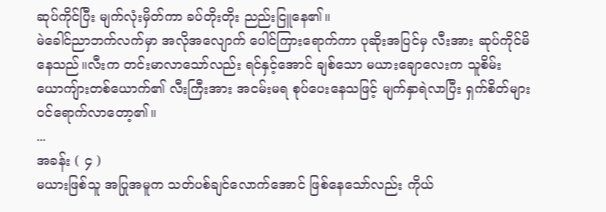ဆုပ်ကိုင်ပြီး မျက်လုံးမှိတ်ကာ ခပ်တိုးတိုး ညည်းငြူနေ၏။
မဲခေါင်ညာဘက်လက်မှာ အလိုအလျောက် ပေါင်ကြားရောက်ကာ ပုဆိုးအပြင်မှ လီးအား ဆုပ်ကိုင်မိနေသည်။လီးက တင်းမာလာသော်လည်း ရင်နှင့်အောင် ချစ်သော မယားချောလေးက သူစိမ်း ယောကျ်ားတစ်ယောက်၏ လီးကြီးအား အငမ်းမရ စုပ်ပေးနေသဖြင့် မျက်နှာရဲလာပြီး ရှက်စိတ်များ ဝင်ရောက်လာတော့၏။
...
အခန်း ( ၄ )
မယားဖြစ်သူ အပြုအမူက သတ်ပစ်ချင်လောက်အောင် ဖြစ်နေသော်လည်း ကိုယ်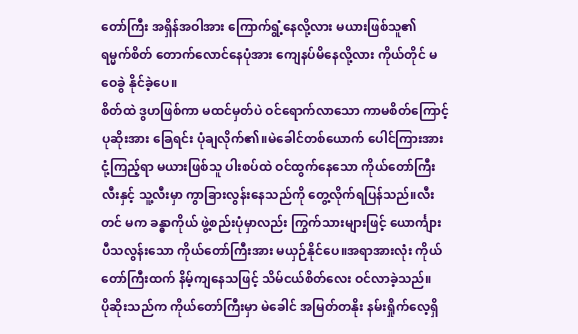တော်ကြီး အရှိန်အဝါအား ကြောက်ရွံ့နေလို့လား မယားဖြစ်သူ၏ ရမ္မက်စိတ် တောက်လောင်နေပုံအား ကျေနပ်မိနေလို့လား ကိုယ်တိုင် မဝေခွဲ နိုင်ခဲ့ပေ။
စိတ်ထဲ ဒွဟဖြစ်ကာ မထင်မှတ်ပဲ ဝင်ရောက်လာသော ကာမစိတ်ကြောင့် ပုဆိုးအား ခြေရင်း ပုံချလိုက်၏။မဲခေါင်တစ်ယောက် ပေါင်ကြားအား ငုံ့ကြည့်ရာ မယားဖြစ်သူ ပါးစပ်ထဲ ဝင်ထွက်နေသော ကိုယ်တော်ကြီး လီးနှင့် သူ့လီးမှာ ကွာခြားလွန်းနေသည်ကို တွေ့လိုက်ရပြန်သည်။လီးတင် မက ခန္ဓာကိုယ် ဖွဲ့စည်းပုံမှာလည်း ကြွက်သားများဖြင့် ယောင်္ကျား ပီသလွန်းသော ကိုယ်တော်ကြီးအား မယှဉ်နိုင်ပေ။အရာအားလုံး ကိုယ်တော်ကြီးထက် နိမ့်ကျနေသဖြင့် သိမ်ငယ်စိတ်လေး ဝင်လာခဲ့သည်။
ပိုဆိုးသည်က ကိုယ်တော်ကြီးမှာ မဲခေါင် အမြတ်တနိုး နမ်းရှိုက်လေ့ရှိ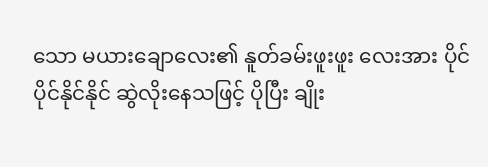သော မယားချောလေး၏ နူတ်ခမ်းဖူးဖူး လေးအား ပိုင်ပိုင်နိုင်နိုင် ဆွဲလိုးနေသဖြင့် ပိုပြီး ချိုး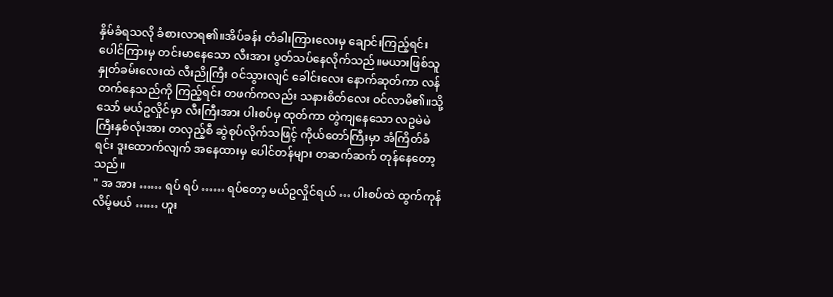နှိမ်ခံရသလို ခံစားလာရ၏။အိပ်ခန်း တံခါးကြားလေးမှ ချောင်းကြည့်ရင်း ပေါင်ကြားမှ တင်းမာနေသော လီးအား ပွတ်သပ်နေလိုက်သည်။မယားဖြစ်သူ နှုတ်ခမ်းလေးထဲ လီးညိုကြီး ဝင်သွားလျင် ခေါင်းလေး နောက်ဆုတ်ကာ လန်တက်နေသည်ကို ကြည့်ရင်း တဖက်ကလည်း သနားစိတ်လေး ဝင်လာမိ၏။သို့သော် မယ်ဥလှိုင်မှာ လီးကြီးအား ပါးစပ်မှ ထုတ်ကာ တွဲကျနေသော လဥမဲမဲကြီးနှစ်လုံးအား တလှည့်စီ ဆွဲစုပ်လိုက်သဖြင့် ကိုယ်တော်ကြီးမှာ အံကြိတ်ခံရင်း ဒူးထောက်လျက် အနေထားမှ ပေါင်တန်များ တဆက်ဆက် တုန်နေတော့သည်။
" အ အား …… ရပ် ရပ် …… ရပ်တော့ မယ်ဥလှိုင်ရယ် … ပါးစပ်ထဲ ထွက်ကုန်လိမ့်မယ် …… ဟူး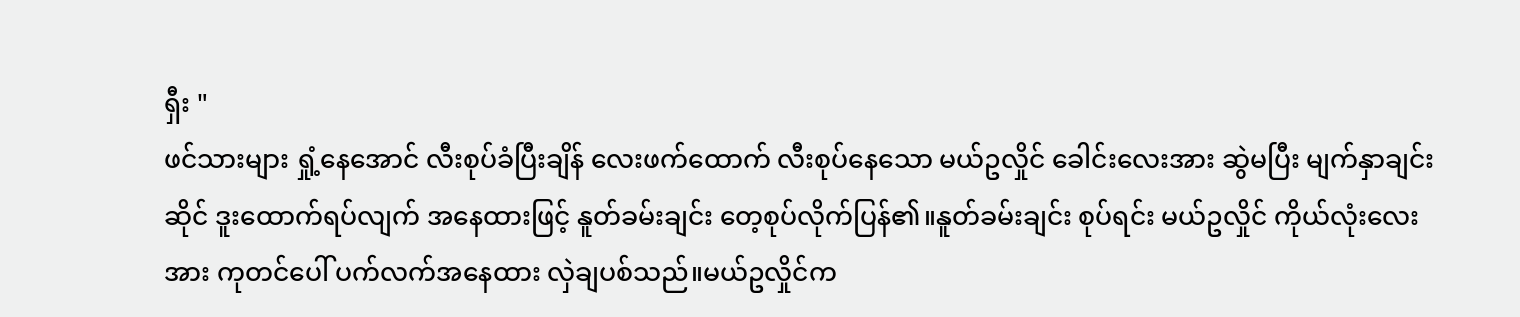ရှီး "
ဖင်သားများ ရှုံ့နေအောင် လီးစုပ်ခံပြီးချိန် လေးဖက်ထောက် လီးစုပ်နေသော မယ်ဥလှိုင် ခေါင်းလေးအား ဆွဲမပြီး မျက်နှာချင်းဆိုင် ဒူးထောက်ရပ်လျက် အနေထားဖြင့် နူတ်ခမ်းချင်း တေ့စုပ်လိုက်ပြန်၏။နူတ်ခမ်းချင်း စုပ်ရင်း မယ်ဥလှိုင် ကိုယ်လုံးလေးအား ကုတင်ပေါ် ပက်လက်အနေထား လှဲချပစ်သည်။မယ်ဥလှိုင်က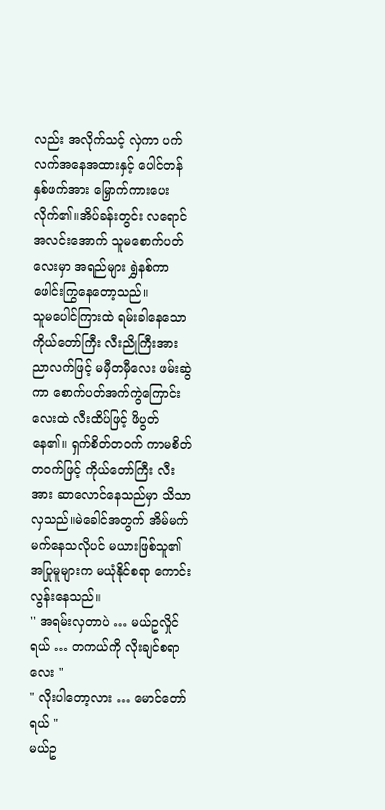လည်း အလိုက်သင့် လှဲကာ ပက်လက်အနေအထားနှင့် ပေါင်တန်နှစ်ဖက်အား မြှောက်ကားပေးလိုက်၏။အိပ်ခန်းတွင်း လရောင်အလင်းအောက် သူမစောက်ပတ်လေးမှာ အရည်များ ရွှဲနစ်ကာ ဖေါင်းကြွနေတော့သည်။
သူမပေါင်ကြားထဲ ရမ်းခါနေသော ကိုယ်တော်ကြီး လီးညိုကြီးအား ညာလက်ဖြင့် မမှီတမှီလေး ဖမ်းဆွဲကာ စောက်ပတ်အက်ကွဲကြောင်းလေးထဲ လီးထိပ်ဖြင့် ဖိပွတ်နေ၏။ ရှက်စိတ်တဝက် ကာမစိတ်တဝက်ဖြင့် ကိုယ်တော်ကြီး လီးအား ဆာလောင်နေသည်မှာ သိသာလှသည်။မဲခေါင်အတွက် အိမ်မက် မက်နေသလိုပင် မယားဖြစ်သူ၏ အပြုမူများက မယုံနိုင်စရာ ကောင်းလွန်းနေသည်။
'' အရမ်းလှတာပဲ … မယ်ဥလှိုင်ရယ် … တကယ်ကို လိုးချင်စရာလေး "
" လိုးပါတော့လား … မောင်တော်ရယ် "
မယ်ဥ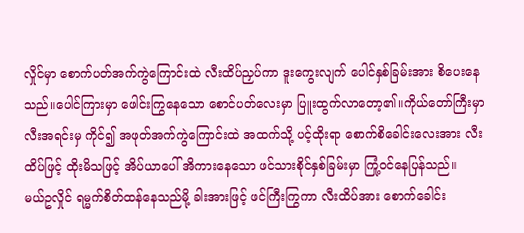လှိုင်မှာ စောက်ပတ်အက်ကွဲကြောင်းထဲ လီးထိပ်ညှပ်ကာ ဒူးကွေးလျက် ပေါင်နှစ်ခြမ်းအား စိပေးနေသည်။ပေါင်ကြားမှာ ဖေါင်းကြွနေသော စောင်ပတ်လေးမှာ ပြူးထွက်လာတော့၏။ကိုယ်တော်ကြီးမှာ လီးအရင်းမှ ကိုင်၍ အဖုတ်အက်ကွဲကြောင်းထဲ အထက်သို့ ပင့်ထိုးရာ စောက်စိခေါင်းလေးအား လီးထိပ်ဖြင့် ထိုးမိသဖြင့် အိပ်ယာပေါ် အိကားနေသော ဖင်သားစိုင်နှစ်ခြမ်းမှာ ကြုံ့ဝင်နေပြန်သည်။
မယ်ဥလှိုင် ရမ္မက်စိတ်ထန်နေသည်မို့ ခါးအားဖြင့် ဖင်ကြီးကြွကာ လီးထိပ်အား စောက်ခေါင်း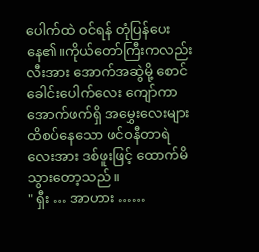ပေါက်ထဲ ဝင်ရန် တုံပြန်ပေးနေ၏။ကိုယ်တော်ကြီးကလည်း လီးအား အောက်အဆွဲမို့ စောင်ခေါင်းပေါက်လေး ကျော်ကာ အောက်ဖက်ရှိ အမွှေးလေးများ ထိစပ်နေသော ဖင်ဝနီတာရဲလေးအား ဒစ်ဖူးဖြင့် ထောက်မိသွားတော့သည်။
" ရှီး … အာဟား ……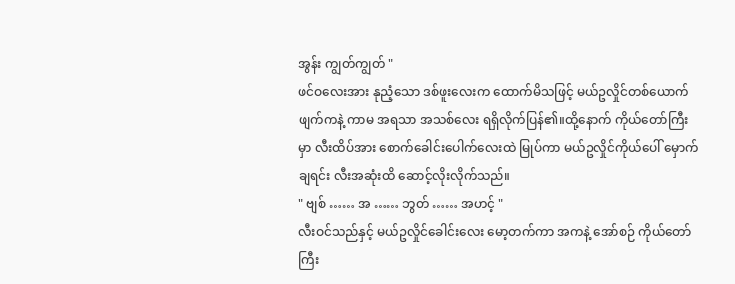အွန်း ကျွတ်ကျွတ် "
ဖင်ဝလေးအား နုညံ့သော ဒစ်ဖူးလေးက ထောက်မိသဖြင့် မယ်ဥလှိုင်တစ်ယောက် ဖျက်ကနဲ့ ကာမ အရသာ အသစ်လေး ရရှိလိုက်ပြန်၏။ထို့နောက် ကိုယ်တော်ကြီးမှာ လီးထိပ်အား စောက်ခေါင်းပေါက်လေးထဲ မြုပ်ကာ မယ်ဥလှိုင်ကိုယ်ပေါ် မှောက်ချရင်း လီးအဆုံးထိ ဆောင့်လိုးလိုက်သည်။
" ဗျစ် …… အ …… ဘွတ် …… အဟင့် "
လီးဝင်သည်နှင့် မယ်ဥလှိုင်ခေါင်းလေး မော့တက်ကာ အကနဲ့ အော်စဉ် ကိုယ်တော်ကြီး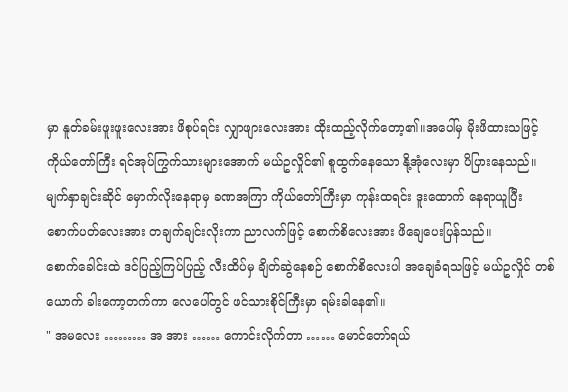မှာ နူတ်ခမ်းဖူးဖူးလေးအား ဖိစုပ်ရင်း လျှာဖျားလေးအား ထိုးထည့်လိုက်တော့၏။အပေါ်မှ မိုးဖိထားသဖြင့် ကိုယ်တော်ကြီး ရင်အုပ်ကြွက်သားများအောက် မယ်ဥလှိုင်၏ စူထွက်နေသော နို့အုံလေးမှာ ပိပြားနေသည်။မျက်နှာချင်းဆိုင် မှောက်လိုးနေရာမှ ခဏအကြာ ကိုယ်တော်ကြီးမှာ ကုန်းထရင်း ဒူးထောက် နေရာယူပြီး စောက်ပတ်လေးအား တချက်ချင်းလိုးကာ ညာလက်ဖြင့် စောက်စိလေးအား ဖိချေပေးပြန်သည်။
စောက်ခေါင်းထဲ ဒင်ပြည့်ကြပ်ပြည့် လီးထိပ်မှ ချိတ်ဆွဲနေစဉ် စောက်စိလေးပါ အချေခံရသဖြင့် မယ်ဥလှိုင် တစ်ယောက် ခါးကော့တက်ကာ လေပေါ်တွင် ဖင်သားစိုင်ကြီးမှာ ရမ်းခါနေ၏။
" အမလေး ……… အ အား …… ကောင်းလိုက်တာ …… မောင်တော်ရယ်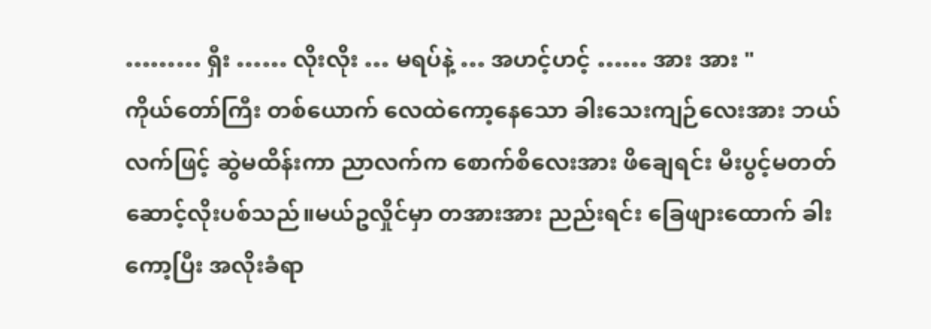……… ရှီး …… လိုးလိုး … မရပ်နဲ့ … အဟင့်ဟင့် …… အား အား "
ကိုယ်တော်ကြီး တစ်ယောက် လေထဲကော့နေသော ခါးသေးကျဉ်လေးအား ဘယ်လက်ဖြင့် ဆွဲမထိန်းကာ ညာလက်က စောက်စိလေးအား ဖိချေရင်း မီးပွင့်မတတ် ဆောင့်လိုးပစ်သည်။မယ်ဥလှိုင်မှာ တအားအား ညည်းရင်း ခြေဖျားထောက် ခါးကော့ပြီး အလိုးခံရာ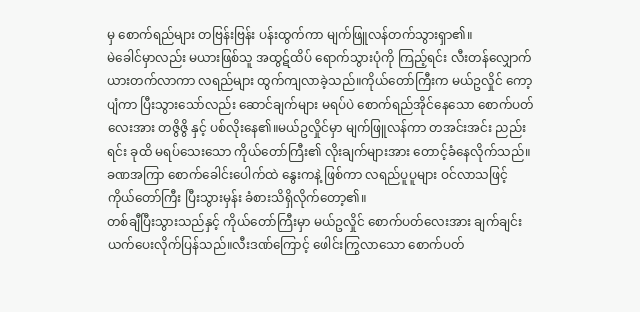မှ စောက်ရည်များ တဗြန်းဗြန်း ပန်းထွက်ကာ မျက်ဖြူလန်တက်သွားရှာ၏။
မဲခေါင်မှာလည်း မယားဖြစ်သူ အထွဋ်ထိပ် ရောက်သွားပုံကို ကြည့်ရင်း လီးတန်လျှောက် ယားတက်လာကာ လရည်များ ထွက်ကျလာခဲ့သည်။ကိုယ်တော်ကြီးက မယ်ဥလှိုင် ကော့ပျံကာ ပြီးသွားသော်လည်း ဆောင်ချက်များ မရပ်ပဲ စောက်ရည်အိုင်နေသော စောက်ပတ်လေးအား တဇွိဇွိ နှင့် ပစ်လိုးနေ၏။မယ်ဥလှိုင်မှာ မျက်ဖြူလန်ကာ တအင်းအင်း ညည်းရင်း ခုထိ မရပ်သေးသော ကိုယ်တော်ကြီး၏ လိုးချက်များအား တောင့်ခံနေလိုက်သည်။ခဏအကြာ စောက်ခေါင်းပေါက်ထဲ နွေးကနဲ့ ဖြစ်ကာ လရည်ပူပူများ ဝင်လာသဖြင့် ကိုယ်တော်ကြီး ပြီးသွားမှန်း ခံစားသိရှိလိုက်တော့၏။
တစ်ချီပြီးသွားသည်နှင့် ကိုယ်တော်ကြီးမှာ မယ်ဥလှိုင် စောက်ပတ်လေးအား ချက်ချင်း ယက်ပေးလိုက်ပြန်သည်။လီးဒဏ်ကြောင့် ဖေါင်းကြွလာသော စောက်ပတ်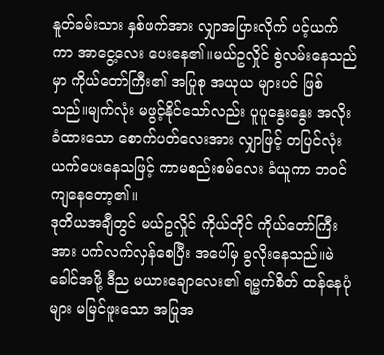နူတ်ခမ်းသား နှစ်ဖက်အား လျှာအပြားလိုက် ပင့်ယက်ကာ အာငွေ့လေး ပေးနေ၏။မယ်ဥလှိုင် စွဲလမ်းနေသည်မှာ ကိုယ်တော်ကြီး၏ အပြုစု အယုယ များပင် ဖြစ်သည်။မျက်လုံး မဖွင့်နိုင်သော်လည်း ပူပူနွေးနွေး အလိုးခံထားသော စောက်ပတ်လေးအား လျှာဖြင့် တပြင်လုံးယက်ပေးနေသဖြင့် ကာမစည်းစမ်လေး ခံယူကာ ဘဝင်ကျနေတော့၏။
ဒုတိယအချီတွင် မယ်ဥလှိုင် ကိုယ်တိုင် ကိုယ်တော်ကြီးအား ပက်လက်လှန်စေပြီး အပေါ်မှ ခွလိုးနေသည်။မဲခေါင်အဖို့ ဒီည မယားချောလေး၏ ရမ္မက်စိတ် ထန်နေပုံများ မမြင်ဖူးသော အပြုအ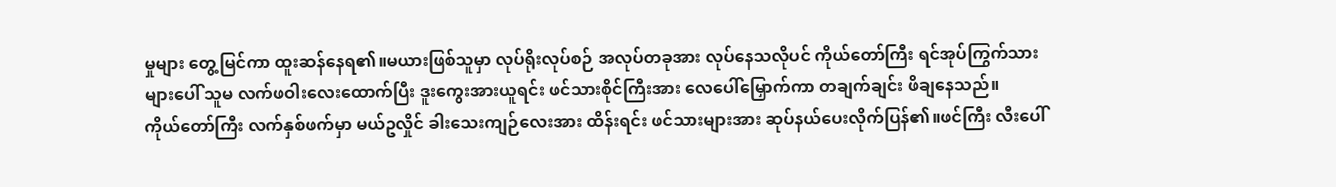မှုများ တွေ့မြင်ကာ ထူးဆန်နေရ၏။မယားဖြစ်သူမှာ လုပ်ရိုးလုပ်စဉ် အလုပ်တခုအား လုပ်နေသလိုပင် ကိုယ်တော်ကြီး ရင်အုပ်ကြွက်သားများပေါ် သူမ လက်ဖဝါးလေးထောက်ပြီး ဒူးကွေးအားယူရင်း ဖင်သားစိုင်ကြီးအား လေပေါ်မြှောက်ကာ တချက်ချင်း ဖိချနေသည်။
ကိုယ်တော်ကြီး လက်နှစ်ဖက်မှာ မယ်ဥလှိုင် ခါးသေးကျဉ်လေးအား ထိန်းရင်း ဖင်သားများအား ဆုပ်နယ်ပေးလိုက်ပြန်၏။ဖင်ကြီး လီးပေါ်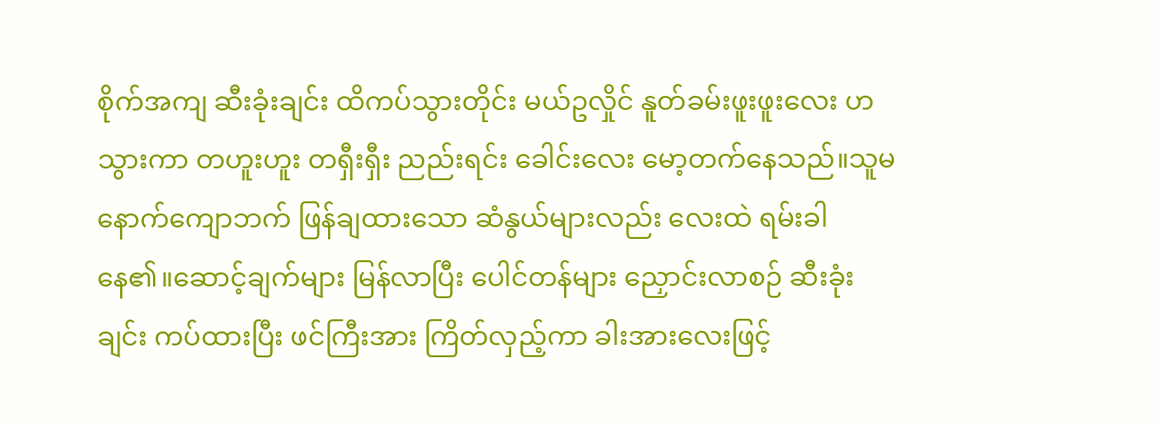စိုက်အကျ ဆီးခုံးချင်း ထိကပ်သွားတိုင်း မယ်ဥလှိုင် နူတ်ခမ်းဖူးဖူးလေး ဟသွားကာ တဟူးဟူး တရှီးရှီး ညည်းရင်း ခေါင်းလေး မော့တက်နေသည်။သူမ နောက်ကျောဘက် ဖြန်ချထားသော ဆံနွယ်များလည်း လေးထဲ ရမ်းခါနေ၏။ဆောင့်ချက်များ မြန်လာပြီး ပေါင်တန်များ ညှောင်းလာစဉ် ဆီးခုံးချင်း ကပ်ထားပြီး ဖင်ကြီးအား ကြိတ်လှည့်ကာ ခါးအားလေးဖြင့်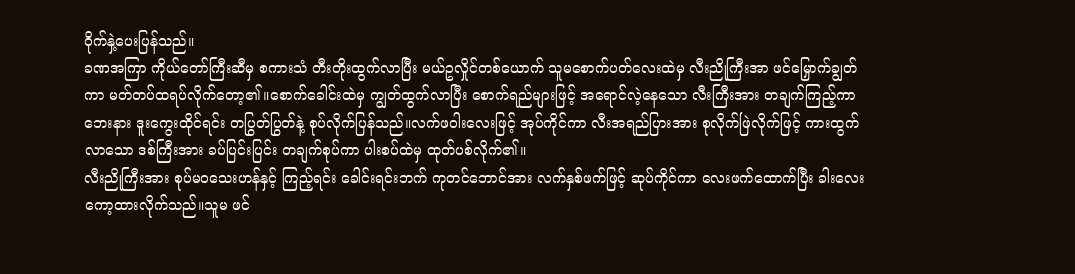ဝိုက်နှဲ့ပေးပြန်သည်။
ခဏအကြာ ကိုယ်တော်ကြီးဆီမှ စကားသံ တီးတိုးထွက်လာပြီး မယ်ဥလှိုင်တစ်ယောက် သူမစောက်ပတ်လေးထဲမှ လီးညိုကြီးအာ ဖင်မြှောက်ချွတ်ကာ မတ်တပ်ထရပ်လိုက်တော့၏။စောက်ခေါင်းထဲမှ ကျွတ်ထွက်လာပြီး စောက်ရည်များဖြင့် အရောင်လဲ့နေသော လီးကြီးအား တချက်ကြည့်ကာ ဘေးနား ဒူးကွေးထိုင်ရင်း တပြွတ်ပြွတ်နဲ့ စုပ်လိုက်ပြန်သည်။လက်ဖဝါးလေးဖြင့် အုပ်ကိုင်ကာ လီးအရည်ပြားအား စုလိုက်ဖြဲလိုက်ဖြင့် ကားထွက်လာသော ဒစ်ကြီးအား ခပ်ပြင်းပြင်း တချက်စုပ်ကာ ပါးစပ်ထဲမှ ထုတ်ပစ်လိုက်၏။
လီးညိုကြီးအား စုပ်မဝသေးဟန်နှင့် ကြည့်ရင်း ခေါင်းရင်းဘက် ကုတင်ဘောင်အား လက်နှစ်ဖက်ဖြင့် ဆုပ်ကိုင်ကာ လေးဖက်ထောက်ပြီး ခါးလေး ကော့ထားလိုက်သည်။သူမ ဖင်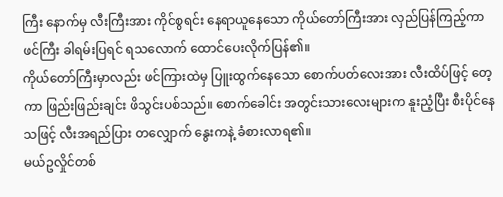ကြီး နောက်မှ လီးကြီးအား ကိုင်စွရင်း နေရာယူနေသော ကိုယ်တော်ကြီးအား လှည်ပြန်ကြည့်ကာ ဖင်ကြီး ခါရမ်းပြရင် ရသလောက် ထောင်ပေးလိုက်ပြန်၏။
ကိုယ်တော်ကြီးမှာလည်း ဖင်ကြားထဲမှ ပြူးထွက်နေသော စောက်ပတ်လေးအား လီးထိပ်ဖြင့် တေ့ကာ ဖြည်းဖြည်းချင်း ဖိသွင်းပစ်သည်။ စောက်ခေါင်း အတွင်းသားလေးများက နူးညံ့ပြီး စီးပိုင်နေသဖြင့် လီးအရည်ပြား တလျှောက် နွေးကနဲ့ ခံစားလာရ၏။
မယ်ဥလှိုင်တစ်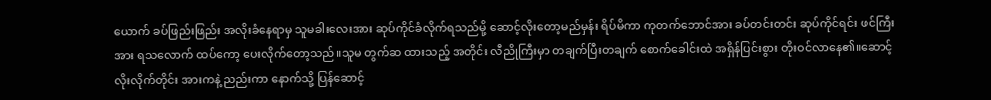ယောက် ခပ်ဖြည်းဖြည်း အလိုးခံနေရာမှ သူမခါးလေးအား ဆုပ်ကိုင်ခံလိုက်ရသည်မို့ ဆောင့်လိုးတော့မည်မှန်း ရိပ်မိကာ ကုတက်ဘောင်အား ခပ်တင်းတင်း ဆုပ်ကိုင်ရင်း ဖင်ကြီးအား ရသလောက် ထပ်ကော့ ပေးလိုက်တော့သည်။သူမ တွက်ဆ ထားသည့် အတိုင်း လီညိုကြီးမှာ တချက်ပြီးတချက် စောက်ခေါင်းထဲ အရှိန်ပြင်းစွား တိုးဝင်လာနေ၏။ဆောင့်လိုးလိုက်တိုင်း အားကနဲ့ ညည်းကာ နောက်သို့ ပြန်ဆောင့်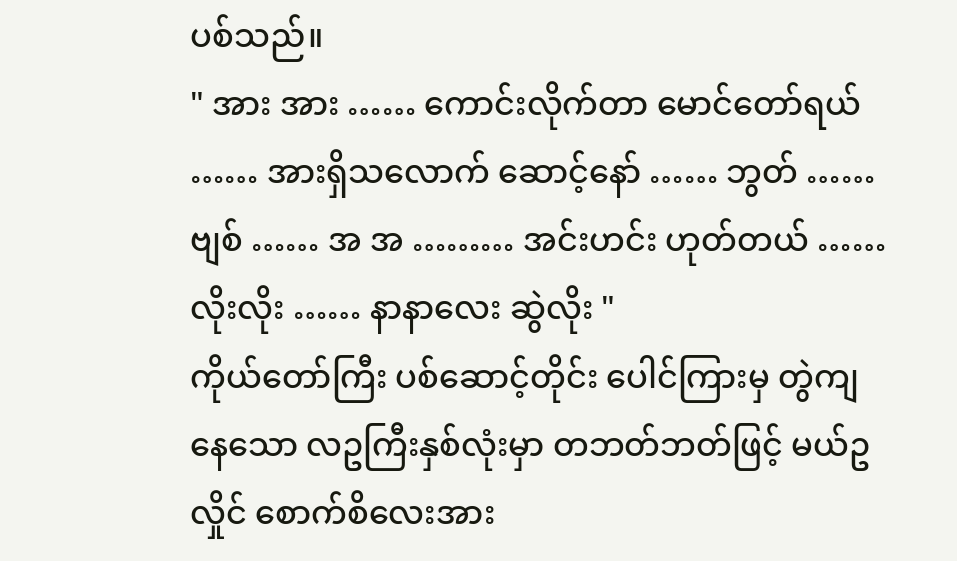ပစ်သည်။
" အား အား …… ကောင်းလိုက်တာ မောင်တော်ရယ် …… အားရှိသလောက် ဆောင့်နော် …… ဘွတ် …… ဗျစ် …… အ အ ……… အင်းဟင်း ဟုတ်တယ် …… လိုးလိုး …… နာနာလေး ဆွဲလိုး "
ကိုယ်တော်ကြီး ပစ်ဆောင့်တိုင်း ပေါင်ကြားမှ တွဲကျနေသော လဥကြီးနှစ်လုံးမှာ တဘတ်ဘတ်ဖြင့် မယ်ဥလှိုင် စောက်စိလေးအား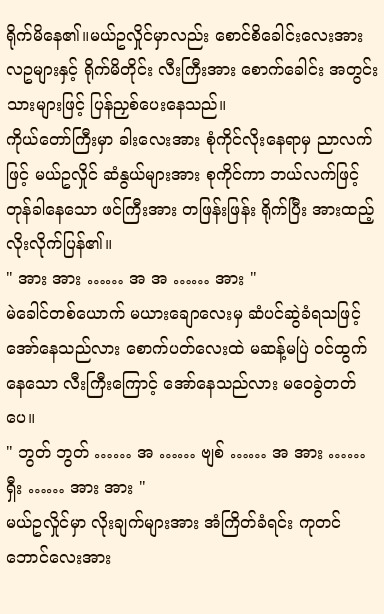ရိုက်မိနေ၏။မယ်ဥလှိုင်မှာလည်း စောင်စိခေါင်းလေးအား လဥများနှင့် ရိုက်မိတိုင်း လီးကြီးအား စောက်ခေါင်း အတွင်းသားများဖြင့် ပြန်ညှစ်ပေးနေသည်။
ကိုယ်တော်ကြီးမှာ ခါးလေးအား စုံကိုင်လိုးနေရာမှ ညာလက်ဖြင့် မယ်ဥလှိုင် ဆံနွယ်များအား စုကိုင်ကာ ဘယ်လက်ဖြင့် တုန်ခါနေသော ဖင်ကြီးအား တဖြန်းဖြန်း ရိုက်ပြီး အားထည့်လိုးလိုက်ပြန်၏။
" အား အား …… အ အ …… အား "
မဲခေါင်တစ်ယောက် မယားချောလေးမှ ဆံပင်ဆွဲခံရသဖြင့် အော်နေသည်လား စောက်ပတ်လေးထဲ မဆန့်မပြဲ ဝင်ထွက်နေသော လီးကြီးကြောင့် အော်နေသည်လား မဝေခွဲတတ်ပေ။
" ဘွတ် ဘွတ် …… အ …… ဗျစ် …… အ အား …… ရှီး …… အား အား "
မယ်ဥလှိုင်မှာ လိုးချက်များအား အံကြိတ်ခံရင်း ကုတင်ဘောင်လေးအား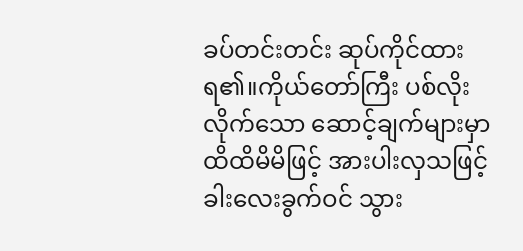ခပ်တင်းတင်း ဆုပ်ကိုင်ထားရ၏။ကိုယ်တော်ကြီး ပစ်လိုးလိုက်သော ဆောင့်ချက်များမှာ ထိထိမိမိဖြင့် အားပါးလှသဖြင့် ခါးလေးခွက်ဝင် သွား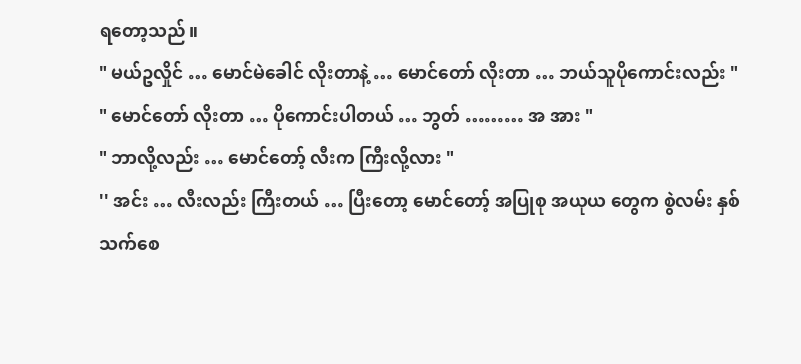ရတော့သည်။
" မယ်ဥလှိုင် … မောင်မဲခေါင် လိုးတာနဲ့ … မောင်တော် လိုးတာ … ဘယ်သူပိုကောင်းလည်း "
" မောင်တော် လိုးတာ … ပိုကောင်းပါတယ် … ဘွတ် ……… အ အား "
" ဘာလို့လည်း … မောင်တော့် လီးက ကြီးလို့လား "
'' အင်း … လီးလည်း ကြီးတယ် … ပြီးတော့ မောင်တော့် အပြုစု အယုယ တွေက စွဲလမ်း နှစ်သက်စေ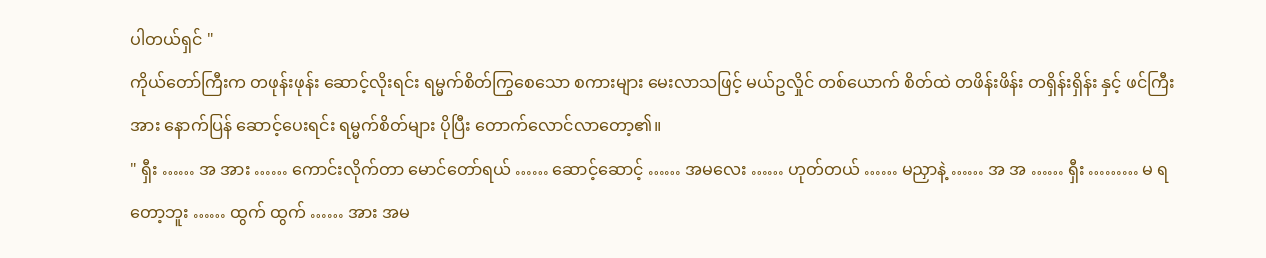ပါတယ်ရှင် "
ကိုယ်တော်ကြီးက တဖုန်းဖုန်း ဆောင့်လိုးရင်း ရမ္မက်စိတ်ကြွစေသော စကားများ မေးလာသဖြင့် မယ်ဥလှိုင် တစ်ယောက် စိတ်ထဲ တဖိန်းဖိန်း တရှိန်းရှိန်း နှင့် ဖင်ကြီးအား နောက်ပြန် ဆောင့်ပေးရင်း ရမ္မက်စိတ်များ ပိုပြီး တောက်လောင်လာတော့၏။
" ရှီး …… အ အား …… ကောင်းလိုက်တာ မောင်တော်ရယ် …… ဆောင့်ဆောင့် …… အမလေး …… ဟုတ်တယ် …… မညှာနဲ့ …… အ အ …… ရှီး ……… မ ရ တော့ဘူး …… ထွက် ထွက် …… အား အမ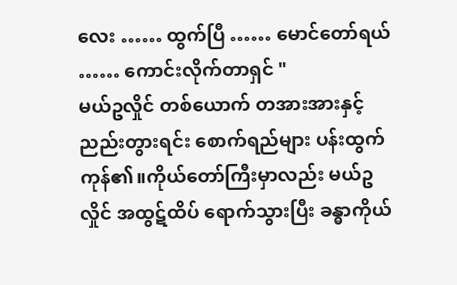လေး …… ထွက်ပြီ …… မောင်တော်ရယ် …… ကောင်းလိုက်တာရှင် "
မယ်ဥလှိုင် တစ်ယောက် တအားအားနှင့် ညည်းတွားရင်း စောက်ရည်များ ပန်းထွက်ကုန်၏။ကိုယ်တော်ကြီးမှာလည်း မယ်ဥလှိုင် အထွဋ်ထိပ် ရောက်သွားပြီး ခန္ဓာကိုယ်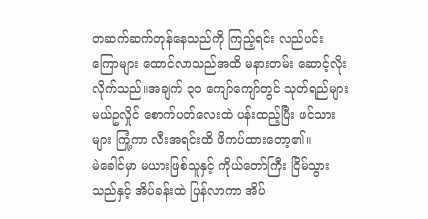တဆက်ဆက်တုန်နေသည်ကို ကြည့်ရင်း လည်ပင်းကြောများ ထောင်လာသည်အထိ မနားတမ်း ဆောင့်လိုးလိုက်သည်။အချက် ၃၀ ကျော်ကျော်တွင် သုတ်ရည်များ မယ်ဥလှိုင် စောက်ပတ်လေးထဲ ပန်းထည့်ပြီး ဖင်သားများ ကြုံ့ကာ လီးအရင်းထိ ဖိကပ်ထားတော့၏။
မဲခေါင်မှာ မယားဖြစ်သူနှင့် ကိုယ်တော်ကြီး ငြိမ်သွားသည်နှင့် အိပ်ခန်းထဲ ပြန်လာကာ အိပ်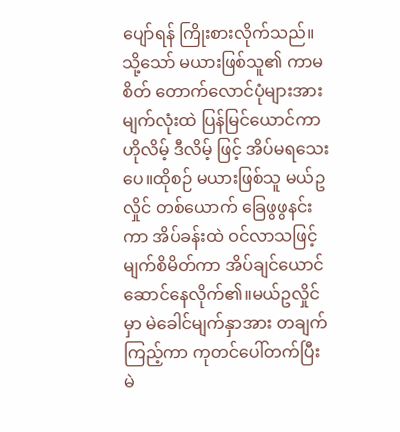ပျော်ရန် ကြိုးစားလိုက်သည်။သို့သော် မယားဖြစ်သူ၏ ကာမစိတ် တောက်လောင်ပုံများအား မျက်လုံးထဲ ပြန်မြင်ယောင်ကာ ဟိုလိမ့် ဒီလိမ့် ဖြင့် အိပ်မရသေးပေ။ထိုစဉ် မယားဖြစ်သူ မယ်ဥလှိုင် တစ်ယောက် ခြေဖွဖွနင်းကာ အိပ်ခန်းထဲ ဝင်လာသဖြင့် မျက်စိမိတ်ကာ အိပ်ချင်ယောင် ဆောင်နေလိုက်၏။မယ်ဥလှိုင်မှာ မဲခေါင်မျက်နှာအား တချက်ကြည့်ကာ ကုတင်ပေါ်တက်ပြီး မဲ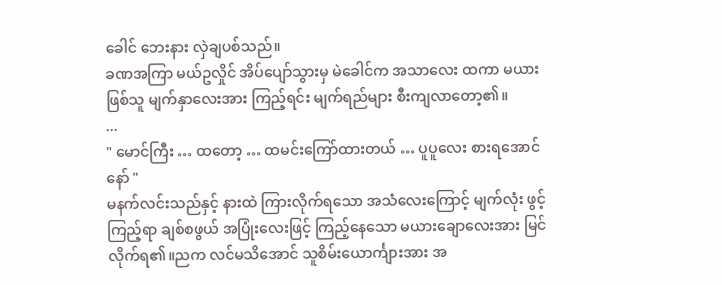ခေါင် ဘေးနား လှဲချပစ်သည်။
ခဏအကြာ မယ်ဥလှိုင် အိပ်ပျော်သွားမှ မဲခေါင်က အသာလေး ထကာ မယားဖြစ်သူ မျက်နှာလေးအား ကြည့်ရင်း မျက်ရည်များ စီးကျလာတော့၏။
...
" မောင်ကြီး … ထတော့ … ထမင်းကြော်ထားတယ် … ပူပူလေး စားရအောင်နော် "
မနက်လင်းသည်နှင့် နားထဲ ကြားလိုက်ရသော အသံလေးကြောင့် မျက်လုံး ဖွင့်ကြည့်ရာ ချစ်စဖွယ် အပြုံးလေးဖြင့် ကြည့်နေသော မယားချောလေးအား မြင်လိုက်ရ၏။ညက လင်မသိအောင် သူစိမ်းယောင်္ကျားအား အ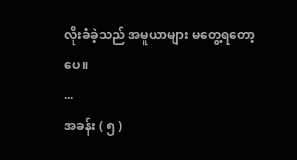လိုးခံခဲ့သည် အမူယာများ မတွေ့ရတော့ပေ။
...
အခန်း ( ၅ )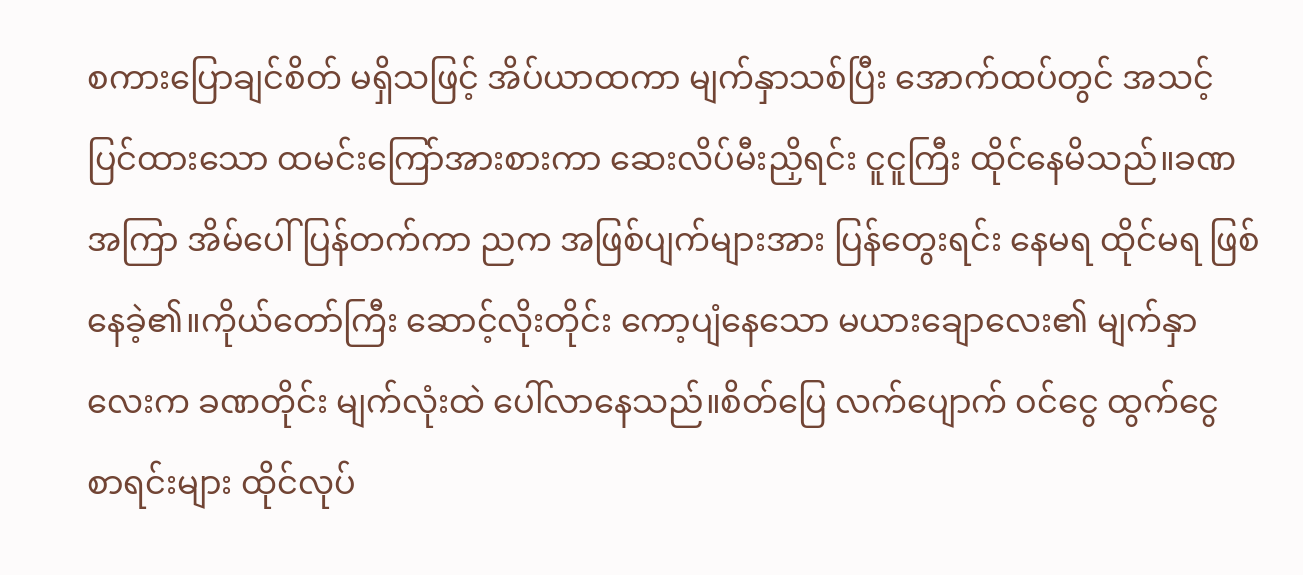စကားပြောချင်စိတ် မရှိသဖြင့် အိပ်ယာထကာ မျက်နှာသစ်ပြီး အောက်ထပ်တွင် အသင့်ပြင်ထားသော ထမင်းကြော်အားစားကာ ဆေးလိပ်မီးညှိရင်း ငူငူကြီး ထိုင်နေမိသည်။ခဏအကြာ အိမ်ပေါ်ပြန်တက်ကာ ညက အဖြစ်ပျက်များအား ပြန်တွေးရင်း နေမရ ထိုင်မရ ဖြစ်နေခဲ့၏။ကိုယ်တော်ကြီး ဆောင့်လိုးတိုင်း ကော့ပျံနေသော မယားချောလေး၏ မျက်နှာလေးက ခဏတိုင်း မျက်လုံးထဲ ပေါ်လာနေသည်။စိတ်ပြေ လက်ပျောက် ဝင်ငွေ ထွက်ငွေ စာရင်းများ ထိုင်လုပ်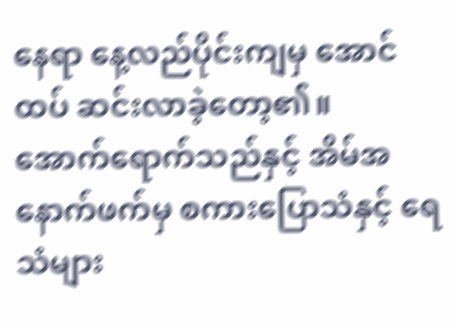နေရာ နေ့လည်ပိုင်းကျမှ အောင်ထပ် ဆင်းလာခဲ့တော့၏။
အောက်ရောက်သည်နှင့် အိမ်အနောက်ဖက်မှ စကားပြောသံနှင့် ရေသံများ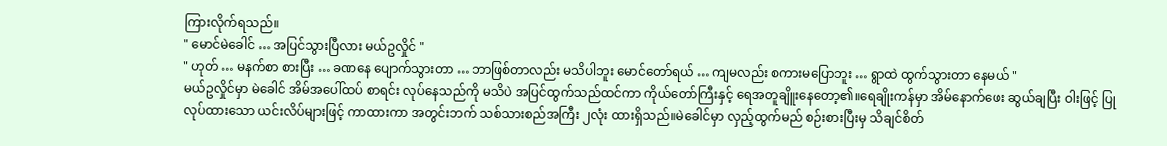ကြားလိုက်ရသည်။
" မောင်မဲခေါင် … အပြင်သွားပြီလား မယ်ဥလှိုင် "
" ဟုတ် … မနက်စာ စားပြီး … ခဏနေ ပျောက်သွားတာ … ဘာဖြစ်တာလည်း မသိပါဘူး မောင်တော်ရယ် … ကျမလည်း စကားမပြောဘူး … ရွာထဲ ထွက်သွားတာ နေမယ် "
မယ်ဥလှိုင်မှာ မဲခေါင် အိမ်အပေါ်ထပ် စာရင်း လုပ်နေသည်ကို မသိပဲ အပြင်ထွက်သည်ထင်ကာ ကိုယ်တော်ကြီးနှင့် ရေအတူချိူးနေတော့၏။ရေချိုးကန်မှာ အိမ်နောက်ဖေး ဆွယ်ချပြီး ဝါးဖြင့် ပြုလုပ်ထားသော ယင်းလိပ်များဖြင့် ကာထားကာ အတွင်းဘက် သစ်သားစည်အကြီး ၂လုံး ထားရှိသည်။မဲခေါင်မှာ လှည့်ထွက်မည် စဉ်းစားပြီးမှ သိချင်စိတ်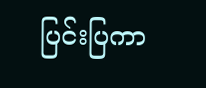ပြင်းပြကာ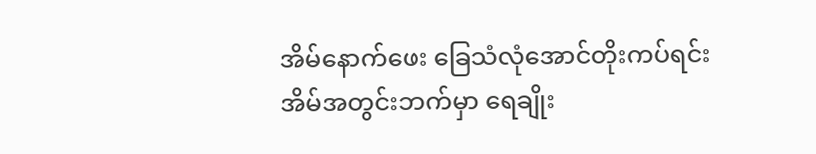အိမ်နောက်ဖေး ခြေသံလုံအောင်တိုးကပ်ရင်း အိမ်အတွင်းဘက်မှာ ရေချိုး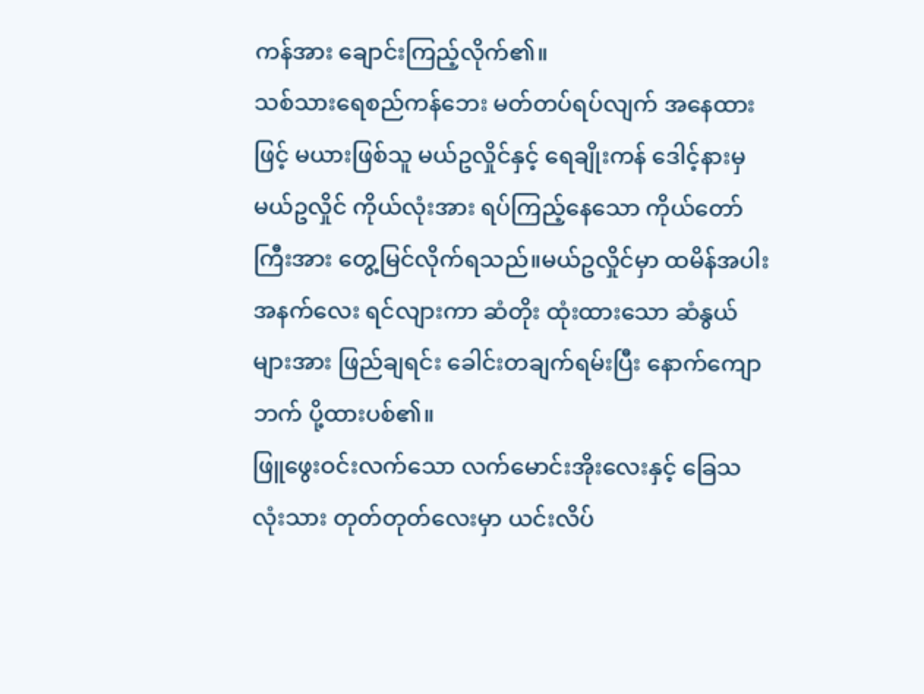ကန်အား ချောင်းကြည့်လိုက်၏။
သစ်သားရေစည်ကန်ဘေး မတ်တပ်ရပ်လျက် အနေထားဖြင့် မယားဖြစ်သူ မယ်ဥလှိုင်နှင့် ရေချိုးကန် ဒေါင့်နားမှ မယ်ဥလှိုင် ကိုယ်လုံးအား ရပ်ကြည့်နေသော ကိုယ်တော်ကြီးအား တွေ့မြင်လိုက်ရသည်။မယ်ဥလှိုင်မှာ ထမိန်အပါး အနက်လေး ရင်လျားကာ ဆံတိုး ထုံးထားသော ဆံနွယ်များအား ဖြည်ချရင်း ခေါင်းတချက်ရမ်းပြီး နောက်ကျောဘက် ပို့ထားပစ်၏။
ဖြူဖွေးဝင်းလက်သော လက်မောင်းအိုးလေးနှင့် ခြေသလုံးသား တုတ်တုတ်လေးမှာ ယင်းလိပ်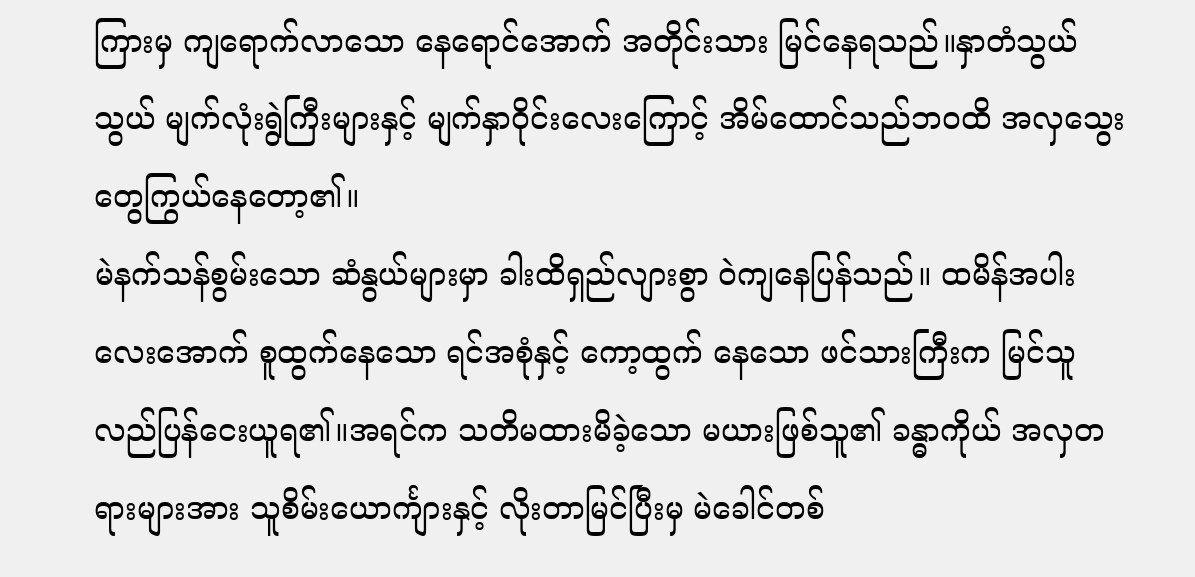ကြားမှ ကျရောက်လာသော နေရောင်အောက် အတိုင်းသား မြင်နေရသည်။နှာတံသွယ်သွယ် မျက်လုံးရွဲကြီးများနှင့် မျက်နှာဝိုင်းလေးကြောင့် အိမ်ထောင်သည်ဘဝထိ အလှသွေးတွေကြွယ်နေတော့၏။
မဲနက်သန်စွမ်းသော ဆံနွယ်များမှာ ခါးထိရှည်လျားစွာ ဝဲကျနေပြန်သည်။ ထမိန်အပါးလေးအောက် စူထွက်နေသော ရင်အစုံနှင့် ကော့ထွက် နေသော ဖင်သားကြီးက မြင်သူ လည်ပြန်ငေးယူရ၏။အရင်က သတိမထားမိခဲ့သော မယားဖြစ်သူ၏ ခန္ဓာကိုယ် အလှတရားများအား သူစိမ်းယောင်္ကျားနှင့် လိုးတာမြင်ပြီးမှ မဲခေါင်တစ်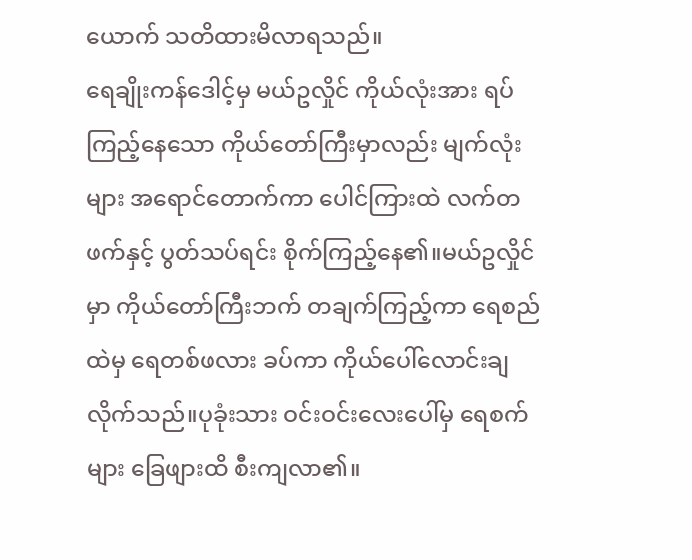ယောက် သတိထားမိလာရသည်။
ရေချိုးကန်ဒေါင့်မှ မယ်ဥလှိုင် ကိုယ်လုံးအား ရပ်ကြည့်နေသော ကိုယ်တော်ကြီးမှာလည်း မျက်လုံးများ အရောင်တောက်ကာ ပေါင်ကြားထဲ လက်တဖက်နှင့် ပွတ်သပ်ရင်း စိုက်ကြည့်နေ၏။မယ်ဥလှိုင်မှာ ကိုယ်တော်ကြီးဘက် တချက်ကြည့်ကာ ရေစည်ထဲမှ ရေတစ်ဖလား ခပ်ကာ ကိုယ်ပေါ်လောင်းချလိုက်သည်။ပုခုံးသား ဝင်းဝင်းလေးပေါ်မှ ရေစက်များ ခြေဖျားထိ စီးကျလာ၏။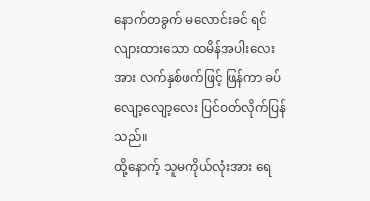နောက်တခွက် မလောင်းခင် ရင်လျားထားသော ထမိန်အပါးလေးအား လက်နှစ်ဖက်ဖြင့် ဖြန်ကာ ခပ်လျော့လျော့လေး ပြင်ဝတ်လိုက်ပြန်သည်။
ထို့နောက့် သူမကိုယ်လုံးအား ရေ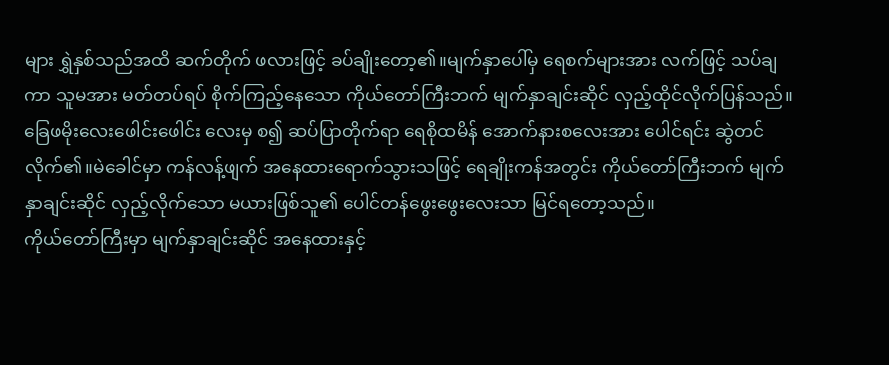များ ရွှဲနှစ်သည်အထိ ဆက်တိုက် ဖလားဖြင့် ခပ်ချိုးတော့၏။မျက်နှာပေါ်မှ ရေစက်များအား လက်ဖြင့် သပ်ချကာ သူမအား မတ်တပ်ရပ် စိုက်ကြည့်နေသော ကိုယ်တော်ကြီးဘက် မျက်နှာချင်းဆိုင် လှည့်ထိုင်လိုက်ပြန်သည်။
ခြေဖမိုးလေးဖေါင်းဖေါင်း လေးမှ စ၍ ဆပ်ပြာတိုက်ရာ ရေစိုထမိန် အောက်နားစလေးအား ပေါင်ရင်း ဆွဲတင်လိုက်၏။မဲခေါင်မှာ ကန်လန့်ဖျက် အနေထားရောက်သွားသဖြင့် ရေချိုးကန်အတွင်း ကိုယ်တော်ကြီးဘက် မျက်နှာချင်းဆိုင် လှည့်လိုက်သော မယားဖြစ်သူ၏ ပေါင်တန်ဖွေးဖွေးလေးသာ မြင်ရတော့သည်။
ကိုယ်တော်ကြီးမှာ မျက်နှာချင်းဆိုင် အနေထားနှင့်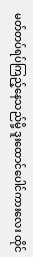မတ်တပ်ရပ်ကြည့်နေသည်မို့ ဒူးထောင်ပေါင်ကားလေး ထိုင်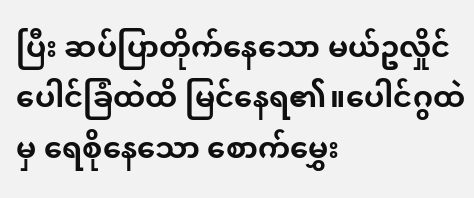ပြီး ဆပ်ပြာတိုက်နေသော မယ်ဥလှိုင် ပေါင်ခြံထဲထိ မြင်နေရ၏။ပေါင်ဂွထဲမှ ရေစိုနေသော စောက်မွှေး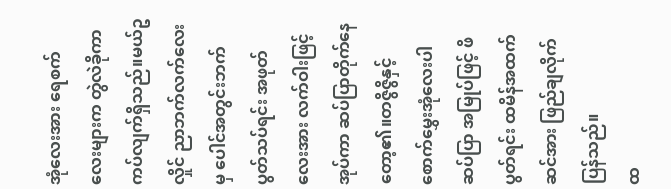အုံလေးအား ရေစက်လေးများက တွဲလဲခိုကာ ကပ်လျက်ရှိသည်။မယ်ဥလှိုင် ညာဘက်လက်လေးမှ ပေါင်အတွင်းဘက် ပွတ်သပ်ရင်း အဖုတ်လေးအား လက်ဝါးဖြင့်အုပ်ကာ ဆပ်ပြာတိုက်နေတော့၏။တဇွိဇွိနှင့် စောက်မွှေးအုံလေးပါ ဆပ်ပြာ အမြုပ်ဖြင့် ဖိပွတ်ရင်း ထမိန်အထက်ဆင်အား ဖြည်ချလိုက်ပြန်သည်။
ထ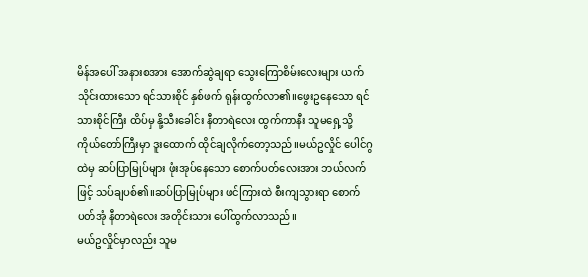မိန်အပေါ် အနားစအား အောက်ဆွဲချရာ သွေးကြောစိမ်းလေးများ ယက်သိုင်းထားသော ရင်သားစိုင် နှစ်ဖက် ရုန်းထွက်လာ၏။ဖွေးဥနေသော ရင်သားစိုင်ကြီး ထိပ်မှ နို့သီးခေါင်း နီတာရဲလေး ထွက်ကာနီး သူမရှေ့သို့ ကိုယ်တော်ကြီးမှာ ဒူးထောက် ထိုင်ချလိုက်တော့သည်။မယ်ဥလှိုင် ပေါင်ဂွထဲမှ ဆပ်ပြာမြုပ်များ ဖုံးအုပ်နေသော စောက်ပတ်လေးအား ဘယ်လက်ဖြင့် သပ်ချပစ်၏။ဆပ်ပြာမြုပ်များ ဖင်ကြားထဲ စီးကျသွားရာ စောက်ပတ်အုံ နီတာရဲလေး အတိုင်းသား ပေါ်ထွက်လာသည်။
မယ်ဥလှိုင်မှာလည်း သူမ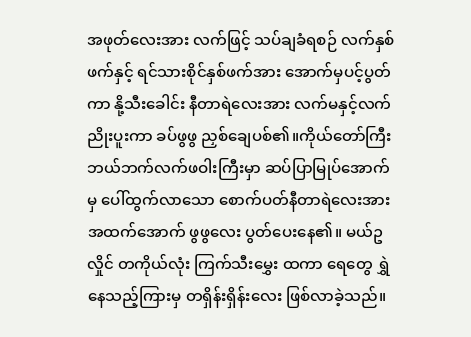အဖုတ်လေးအား လက်ဖြင့် သပ်ချခံရစဉ် လက်နှစ်ဖက်နှင့် ရင်သားစိုင်နှစ်ဖက်အား အောက်မှပင့်ပွတ်ကာ နို့သီးခေါင်း နီတာရဲလေးအား လက်မနှင့်လက်ညိုးပူးကာ ခပ်ဖွဖွ ညှစ်ချေပစ်၏။ကိုယ်တော်ကြီး ဘယ်ဘက်လက်ဖဝါးကြီးမှာ ဆပ်ပြာမြုပ်အောက်မှ ပေါ်ထွက်လာသော စောက်ပတ်နီတာရဲလေးအား အထက်အောက် ဖွဖွလေး ပွတ်ပေးနေ၏။ မယ်ဥလှိုင် တကိုယ်လုံး ကြက်သီးမွှေး ထကာ ရေတွေ ရွှဲနေသည့်ကြားမှ တရှိန်းရှိန်းလေး ဖြစ်လာခဲ့သည်။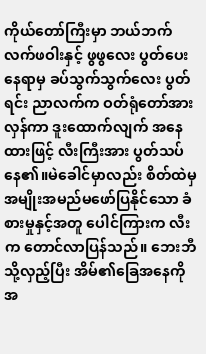ကိုယ်တော်ကြီးမှာ ဘယ်ဘက်လက်ဖဝါးနှင့် ဖွဖွလေး ပွတ်ပေးနေရာမှ ခပ်သွက်သွက်လေး ပွတ်ရင်း ညာလက်က ဝတ်ရုံတော်အား လှန်ကာ ဒူးထောက်လျက် အနေထားဖြင့် လီးကြီးအား ပွတ်သပ်နေ၏။မဲခေါင်မှာလည်း စိတ်ထဲမှ အမျိုးအမည်မဖော်ပြနိုင်သော ခံစားမှုနှင့်အတူ ပေါင်ကြားက လီးက တောင်လာပြန်သည်။ ဘေးဘီသို့လှည့်ပြီး အိမ်၏ခြေအနေကို အ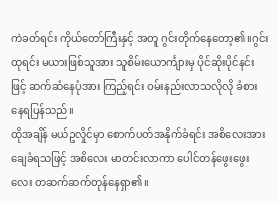ကဲခတ်ရင်း ကိုယ်တော်ကြီးနှင့် အတူ ဂွင်းတိုက်နေတော့၏။ဂွင်းထုရင်း မယားဖြစ်သူအား သူစိမ်းယောင်္ကျားမှ ပိုင်ဆိုးပိုင်နင်းဖြင့် ဆက်ဆံနေပုံအား ကြည့်ရင်း ဝမ်းနည်းလာသလိုလို ခံစားနေရပြန်သည်။
ထိုအချိန် မယ်ဥလှိုင်မှာ စောက်ပတ်အနိုက်ခံရင်း အစိလေးအား ချေခံရသဖြင့် အစိလေး မာတင်းလာကာ ပေါင်တန်ဖွေးဖွေးလေး တဆက်ဆက်တုန်နေရှာ၏။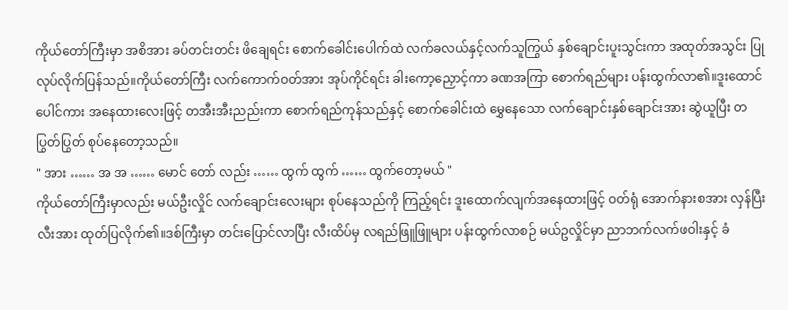ကိုယ်တော်ကြီးမှာ အစိအား ခပ်တင်းတင်း ဖိချေရင်း စောက်ခေါင်းပေါက်ထဲ လက်ခလယ်နှင့်လက်သူကြွယ် နှစ်ချောင်းပူးသွင်းကာ အထုတ်အသွင်း ပြုလုပ်လိုက်ပြန်သည်။ကိုယ်တော်ကြီး လက်ကောက်ဝတ်အား အုပ်ကိုင်ရင်း ခါးကော့ညှောင့်ကာ ခဏအကြာ စောက်ရည်များ ပန်းထွက်လာ၏။ဒူးထောင်ပေါင်ကား အနေထားလေးဖြင့် တအီးအီးညည်းကာ စောက်ရည်ကုန်သည်နှင့် စောက်ခေါင်းထဲ မွှေနေသော လက်ချောင်းနှစ်ချောင်းအား ဆွဲယူပြီး တပြွတ်ပြွတ် စုပ်နေတော့သည်။
" အား …… အ အ …… မောင် တော် လည်း …… ထွက် ထွက် …… ထွက်တော့မယ် "
ကိုယ်တော်ကြီးမှာလည်း မယ်ဦးလှိုင် လက်ချောင်းလေးများ စုပ်နေသည်ကို ကြည့်ရင်း ဒူးထောက်လျက်အနေထားဖြင့် ဝတ်ရုံ အောက်နားစအား လှန်ပြီး လီးအား ထုတ်ပြလိုက်၏။ဒစ်ကြီးမှာ တင်းပြောင်လာပြီး လီးထိပ်မှ လရည်ဖြူဖြူများ ပန်းထွက်လာစဉ် မယ်ဥလှိုင်မှာ ညာဘက်လက်ဖဝါးနှင့် ခံ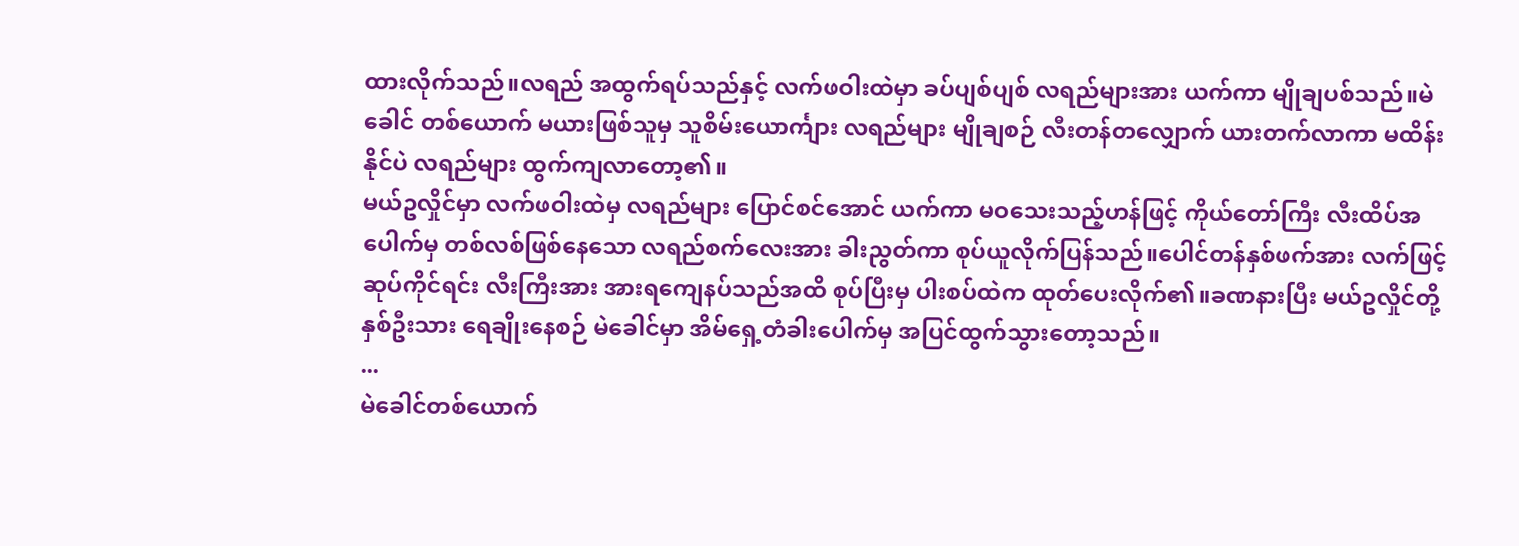ထားလိုက်သည်။လရည် အထွက်ရပ်သည်နှင့် လက်ဖဝါးထဲမှာ ခပ်ပျစ်ပျစ် လရည်များအား ယက်ကာ မျိုချပစ်သည်။မဲခေါင် တစ်ယောက် မယားဖြစ်သူမှ သူစိမ်းယောင်္ကျား လရည်များ မျိုချစဉ် လီးတန်တလျှောက် ယားတက်လာကာ မထိန်းနိုင်ပဲ လရည်များ ထွက်ကျလာတော့၏။
မယ်ဥလှိုင်မှာ လက်ဖဝါးထဲမှ လရည်များ ပြောင်စင်အောင် ယက်ကာ မဝသေးသည့်ဟန်ဖြင့် ကိုယ်တော်ကြီး လီးထိပ်အပေါက်မှ တစ်လစ်ဖြစ်နေသော လရည်စက်လေးအား ခါးညွတ်ကာ စုပ်ယူလိုက်ပြန်သည်။ပေါင်တန်နှစ်ဖက်အား လက်ဖြင့် ဆုပ်ကိုင်ရင်း လီးကြီးအား အားရကျေနပ်သည်အထိ စုပ်ပြီးမှ ပါးစပ်ထဲက ထုတ်ပေးလိုက်၏။ခဏနားပြီး မယ်ဥလှိုင်တို့ နှစ်ဦးသား ရေချိုးနေစဉ် မဲခေါင်မှာ အိမ်ရှေ့တံခါးပေါက်မှ အပြင်ထွက်သွားတော့သည်။
...
မဲခေါင်တစ်ယောက်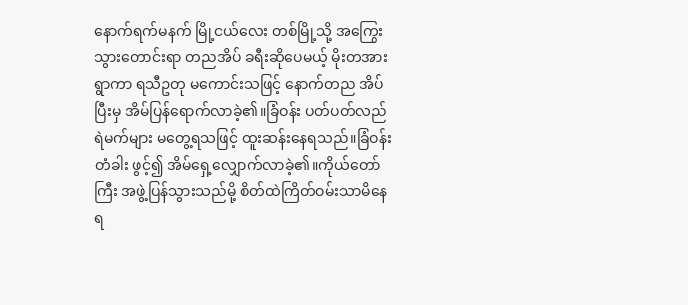နောက်ရက်မနက် မြို့ငယ်လေး တစ်မြို့သို့ အကြွေးသွားတောင်းရာ တညအိပ် ခရီးဆိုပေမယ့် မိုးတအားရွာကာ ရသီဥတု မကောင်းသဖြင့် နောက်တည အိပ်ပြီးမှ အိမ်ပြန်ရောက်လာခဲ့၏။ခြံဝန်း ပတ်ပတ်လည် ရဲမက်များ မတွေ့ရသဖြင့် ထူးဆန်းနေရသည်။ခြံဝန်းတံခါး ဖွင့်၍ အိမ်ရှေ့လျှောက်လာခဲ့၏။ကိုယ်တော်ကြီး အဖွဲ့ပြန်သွားသည်မို့ စိတ်ထဲကြိတ်ဝမ်းသာမိနေရ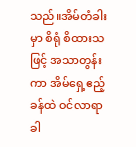သည်။အိမ်တံခါးမှာ စိရုံ စိထားသဖြင့် အသာတွန်းကာ အိမ်ရှေ့ဧည့်ခန်ထဲ ဝင်လာရာ ခါ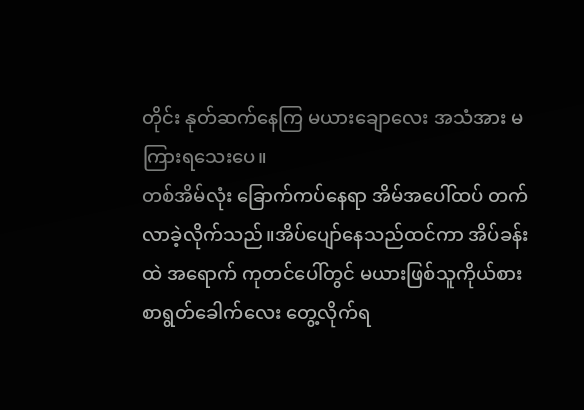တိုင်း နုတ်ဆက်နေကြ မယားချောလေး အသံအား မကြားရသေးပေ။
တစ်အိမ်လုံး ခြောက်ကပ်နေရာ အိမ်အပေါ်ထပ် တက်လာခဲ့လိုက်သည်။အိပ်ပျော်နေသည်ထင်ကာ အိပ်ခန်းထဲ အရောက် ကုတင်ပေါ်တွင် မယားဖြစ်သူကိုယ်စား စာရွတ်ခေါက်လေး တွေ့လိုက်ရ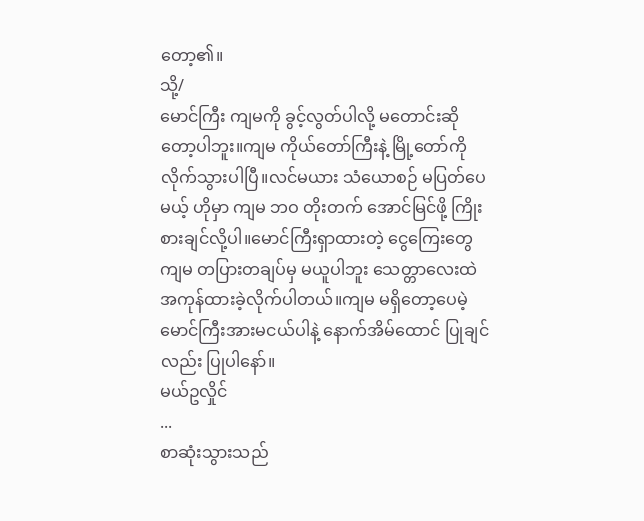တော့၏။
သို့/
မောင်ကြီး ကျမကို ခွင့်လွတ်ပါလို့ မတောင်းဆိုတော့ပါဘူး။ကျမ ကိုယ်တော်ကြီးနဲ့ မြို့တော်ကို လိုက်သွားပါပြီ။လင်မယား သံယောစဉ် မပြတ်ပေမယ့် ဟိုမှာ ကျမ ဘဝ တိုးတက် အောင်မြင်ဖို့ ကြိုးစားချင်လို့ပါ။မောင်ကြီးရှာထားတဲ့ ငွေကြေးတွေ ကျမ တပြားတချပ်မှ မယူပါဘူး သေတ္တာလေးထဲ အကုန်ထားခဲ့လိုက်ပါတယ်။ကျမ မရှိတော့ပေမဲ့ မောင်ကြီးအားမငယ်ပါနဲ့ နောက်အိမ်ထောင် ပြုချင်လည်း ပြုပါနော်။
မယ်ဥလှိုင်
...
စာဆုံးသွားသည်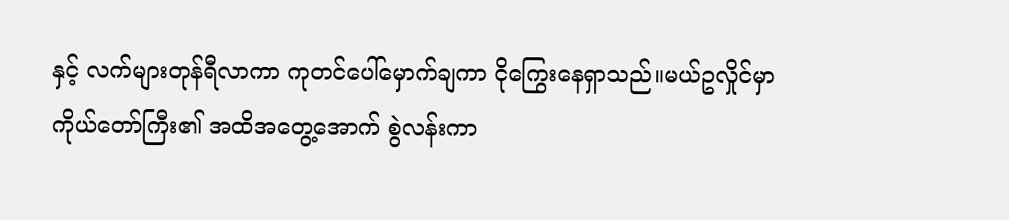နှင့် လက်များတုန်ရီလာကာ ကုတင်ပေါ်မှောက်ချကာ ငိုကြွေးနေရှာသည်။မယ်ဥလှိုင်မှာ ကိုယ်တော်ကြီး၏ အထိအတွေ့အောက် စွဲလန်းကာ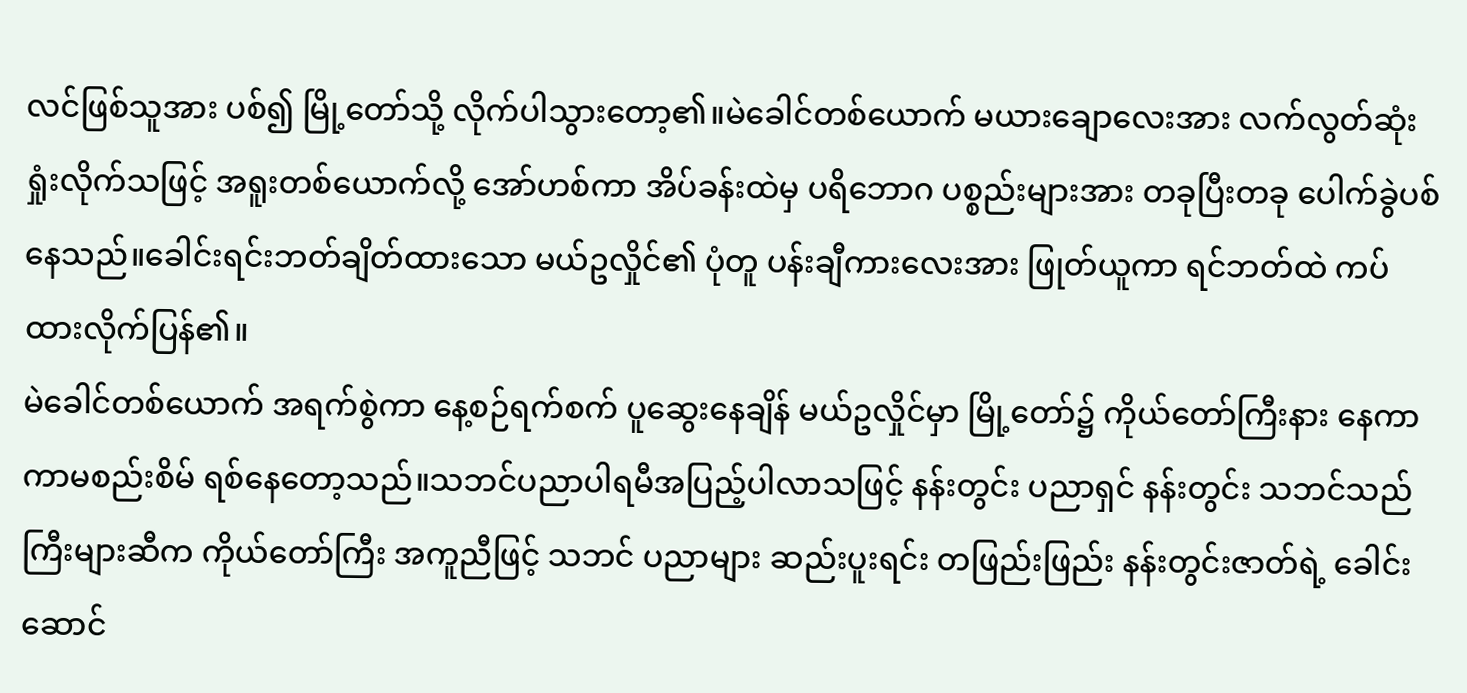လင်ဖြစ်သူအား ပစ်၍ မြို့တော်သို့ လိုက်ပါသွားတော့၏။မဲခေါင်တစ်ယောက် မယားချောလေးအား လက်လွတ်ဆုံးရှုံးလိုက်သဖြင့် အရူးတစ်ယောက်လို့ အော်ဟစ်ကာ အိပ်ခန်းထဲမှ ပရိဘောဂ ပစ္စည်းများအား တခုပြီးတခု ပေါက်ခွဲပစ်နေသည်။ခေါင်းရင်းဘတ်ချိတ်ထားသော မယ်ဥလှိုင်၏ ပုံတူ ပန်းချီကားလေးအား ဖြုတ်ယူကာ ရင်ဘတ်ထဲ ကပ်ထားလိုက်ပြန်၏။
မဲခေါင်တစ်ယောက် အရက်စွဲကာ နေ့စဉ်ရက်စက် ပူဆွေးနေချိန် မယ်ဥလှိုင်မှာ မြို့တော်၌ ကိုယ်တော်ကြီးနား နေကာ ကာမစည်းစိမ် ရစ်နေတော့သည်။သဘင်ပညာပါရမီအပြည့်ပါလာသဖြင့် နန်းတွင်း ပညာရှင် နန်းတွင်း သဘင်သည်ကြီးများဆီက ကိုယ်တော်ကြီး အကူညီဖြင့် သဘင် ပညာများ ဆည်းပူးရင်း တဖြည်းဖြည်း နန်းတွင်းဇာတ်ရဲ့ ခေါင်းဆောင်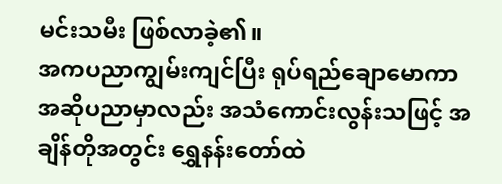မင်းသမီး ဖြစ်လာခဲ့၏။
အကပညာကျွမ်းကျင်ပြီး ရုပ်ရည်ချောမောကာ အဆိုပညာမှာလည်း အသံကောင်းလွန်းသဖြင့် အချိန်တိုအတွင်း ရွှေနန်းတော်ထဲ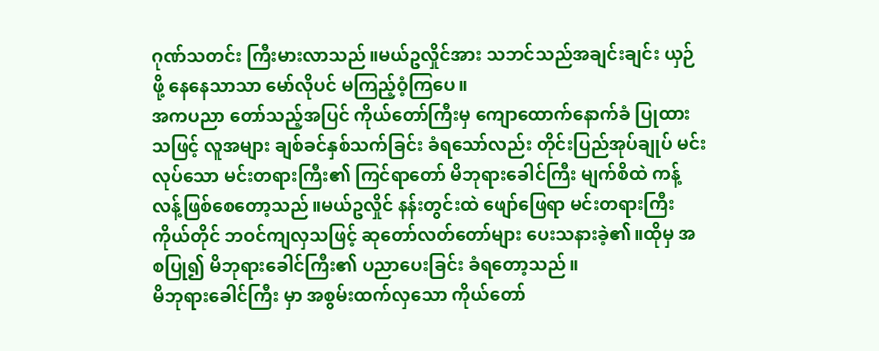ဂုဏ်သတင်း ကြီးမားလာသည်။မယ်ဥလှိုင်အား သဘင်သည်အချင်းချင်း ယှဉ်ဖို့ နေနေသာသာ မော်လိုပင် မကြည့်ဝံ့ကြပေ။
အကပညာ တော်သည့်အပြင် ကိုယ်တော်ကြီးမှ ကျောထောက်နောက်ခံ ပြုထားသဖြင့် လူအများ ချစ်ခင်နှစ်သက်ခြင်း ခံရသော်လည်း တိုင်းပြည်အုပ်ချုပ် မင်းလုပ်သော မင်းတရားကြီး၏ ကြင်ရာတော် မိဘုရားခေါင်ကြီး မျက်စိထဲ ကန့်လန့်ဖြစ်စေတော့သည်။မယ်ဥလှိုင် နန်းတွင်းထဲ ဖျော်ဖြေရာ မင်းတရားကြီး ကိုယ်တိုင် ဘဝင်ကျလှသဖြင့် ဆုတော်လတ်တော်များ ပေးသနားခဲ့၏။ထိုမှ အစပြု၍ မိဘုရားခေါင်ကြီး၏ ပညာပေးခြင်း ခံရတော့သည်။
မိဘုရားခေါင်ကြီး မှာ အစွမ်းထက်လှသော ကိုယ်တော်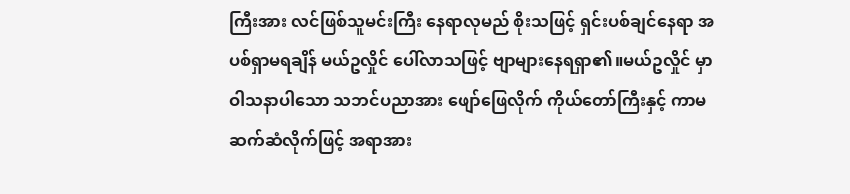ကြီးအား လင်ဖြစ်သူမင်းကြီး နေရာလုမည် စိုးသဖြင့် ရှင်းပစ်ချင်နေရာ အပစ်ရှာမရချိန် မယ်ဥလှိုင် ပေါ်လာသဖြင့် ဗျာများနေရရှာ၏။မယ်ဥလှိုင် မှာ ဝါသနာပါသော သဘင်ပညာအား ဖျော်ဖြေလိုက် ကိုယ်တော်ကြီးနှင့် ကာမဆက်ဆံလိုက်ဖြင့် အရာအား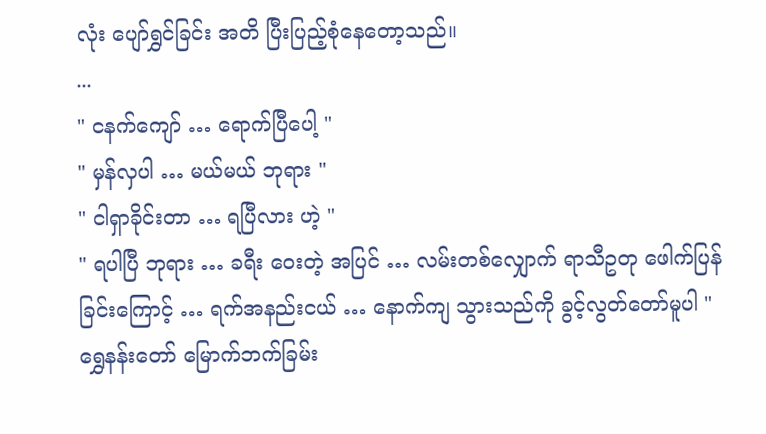လုံး ပျော်ရွှင်ခြင်း အတိ ပြီးပြည့်စုံနေတော့သည်။
...
" ငနက်ကျော် … ရောက်ပြီပေါ့ "
" မှန်လှပါ … မယ်မယ် ဘုရား "
" ငါရှာခိုင်းတာ … ရပြီလား ဟဲ့ "
" ရပါပြီ ဘုရား … ခရီး ဝေးတဲ့ အပြင် … လမ်းတစ်လျှောက် ရာသီဥတု ဖေါက်ပြန်ခြင်းကြောင့် … ရက်အနည်းငယ် … နောက်ကျ သွားသည်ကို ခွင့်လွတ်တော်မူပါ "
ရွှေနန်းတော် မြောက်ဘက်ခြမ်း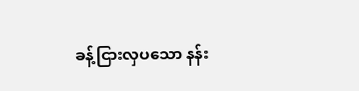ခန့်ငြားလှပသော နန်း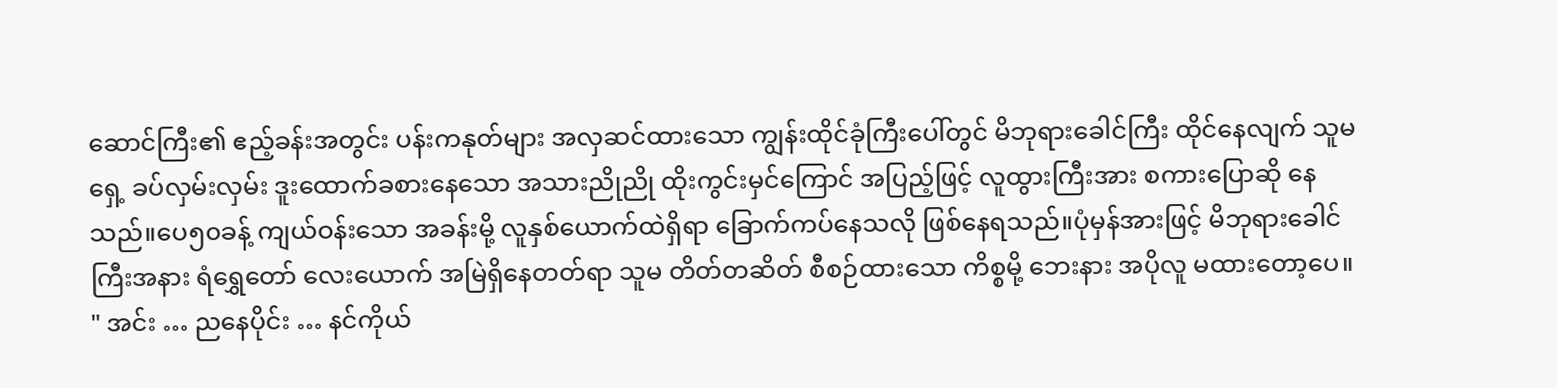ဆောင်ကြီး၏ ဧည့်ခန်းအတွင်း ပန်းကနုတ်များ အလှဆင်ထားသော ကျွန်းထိုင်ခုံကြီးပေါ်တွင် မိဘုရားခေါင်ကြီး ထိုင်နေလျက် သူမရှေ့ ခပ်လှမ်းလှမ်း ဒူးထောက်ခစားနေသော အသားညိုညို ထိုးကွင်းမှင်ကြောင် အပြည့်ဖြင့် လူထွားကြီးအား စကားပြောဆို နေသည်။ပေ၅၀ခန့် ကျယ်ဝန်းသော အခန်းမို့ လူနှစ်ယောက်ထဲရှိရာ ခြောက်ကပ်နေသလို ဖြစ်နေရသည်။ပုံမှန်အားဖြင့် မိဘုရားခေါင်ကြီးအနား ရံရွှေတော် လေးယောက် အမြဲရှိနေတတ်ရာ သူမ တိတ်တဆိတ် စီစဉ်ထားသော ကိစ္စမို့ ဘေးနား အပိုလူ မထားတော့ပေ။
" အင်း … ညနေပိုင်း … နင်ကိုယ်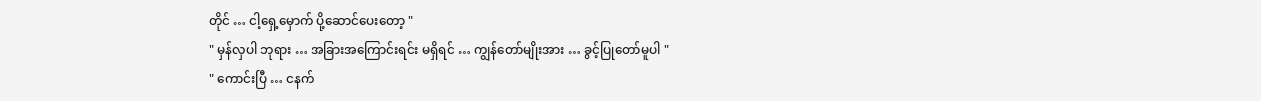တိုင် … ငါ့ရှေ့မှောက် ပို့ဆောင်ပေးတော့ "
" မှန်လှပါ ဘုရား … အခြားအကြောင်းရင်း မရှိရင် … ကျွန်တော်မျိုးအား … ခွင့်ပြုတော်မူပါ "
" ကောင်းပြီ … ငနက်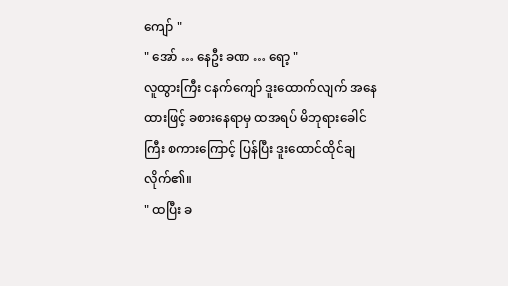ကျော် "
" အော် … နေဦး ခဏ … ရော့ "
လူထွားကြီး ငနက်ကျော် ဒူးထောက်လျက် အနေထားဖြင့် ခစားနေရာမှ ထအရပ် မိဘုရားခေါင်ကြီး စကားကြောင့် ပြန်ပြီး ဒူးထောင်ထိုင်ချလိုက်၏။
" ထပြီး ခ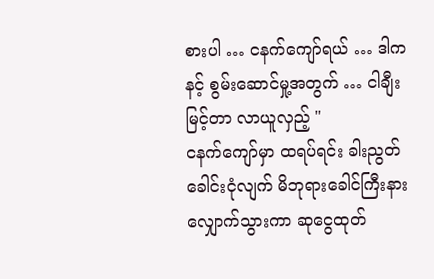စားပါ … ငနက်ကျော်ရယ် … ဒါက နင့် စွမ်းဆောင်မှု့အတွက် … ငါချီးမြင့်တာ လာယူလှည့် "
ငနက်ကျော်မှာ ထရပ်ရင်း ခါးညွတ်ခေါင်းငုံလျက် မိဘုရားခေါင်ကြီးနား လျှောက်သွားကာ ဆုငွေထုတ်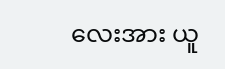လေးအား ယူ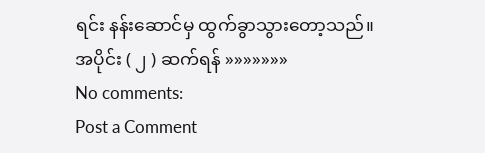ရင်း နန်းဆောင်မှ ထွက်ခွာသွားတော့သည်။
အပိုင်း ( ၂ ) ဆက်ရန် »»»»»»»
No comments:
Post a Comment